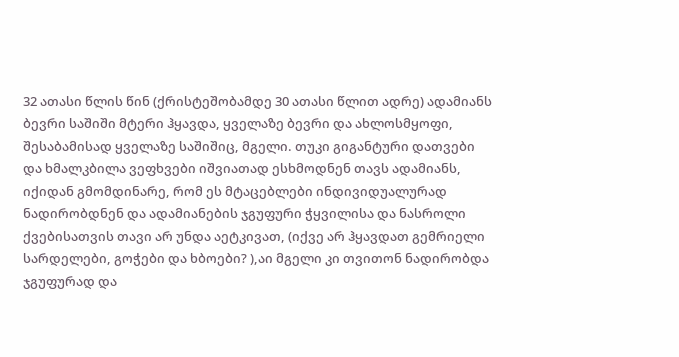32 ათასი წლის წინ (ქრისტეშობამდე 30 ათასი წლით ადრე) ადამიანს ბევრი საშიში მტერი ჰყავდა, ყველაზე ბევრი და ახლოსმყოფი, შესაბამისად ყველაზე საშიშიც, მგელი. თუკი გიგანტური დათვები და ხმალკბილა ვეფხვები იშვიათად ესხმოდნენ თავს ადამიანს, იქიდან გმომდინარე, რომ ეს მტაცებლები ინდივიდუალურად ნადირობდნენ და ადამიანების ჯგუფური ჭყვილისა და ნასროლი ქვებისათვის თავი არ უნდა აეტკივათ, (იქვე არ ჰყავდათ გემრიელი სარდელები, გოჭები და ხბოები? ),აი მგელი კი თვითონ ნადირობდა ჯგუფურად და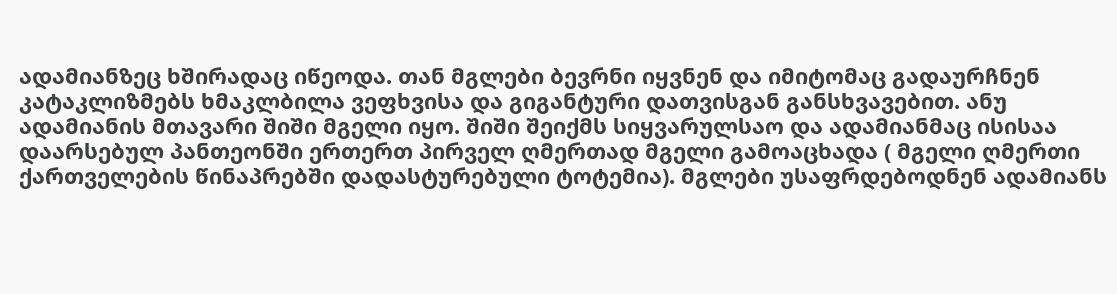ადამიანზეც ხშირადაც იწეოდა. თან მგლები ბევრნი იყვნენ და იმიტომაც გადაურჩნენ კატაკლიზმებს ხმაკლბილა ვეფხვისა და გიგანტური დათვისგან განსხვავებით. ანუ ადამიანის მთავარი შიში მგელი იყო. შიში შეიქმს სიყვარულსაო და ადამიანმაც ისისაა დაარსებულ პანთეონში ერთერთ პირველ ღმერთად მგელი გამოაცხადა ( მგელი ღმერთი ქართველების წინაპრებში დადასტურებული ტოტემია). მგლები უსაფრდებოდნენ ადამიანს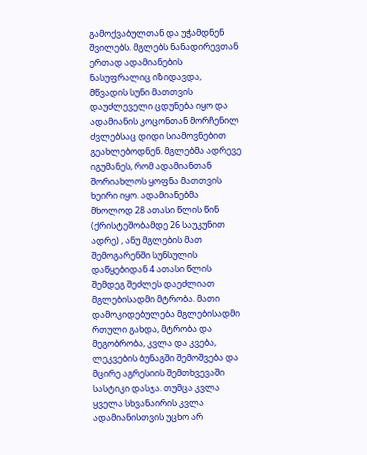გამოქვაბულთან და უჭამდნენ შვილებს. მგლებს ნანადირევთან ერთად ადამიანების ნასუფრალიც იზიდავდა, მწვადის სუნი მათთვის დაუძლეველი ცდუნება იყო და ადამიანის კოცონთან მორჩენილ ძვლებსაც დიდი სიამოვნებით გეახლებოდნენ. მგლებმა ადრევე იგუმანეს, რომ ადამიანთან შორიახლოს ყოფნა მათთვის ხეირი იყო. ადამიანებმა მხოლოდ 28 ათასი წლის წინ (ქრისტეშობამდე 26 საუკუნით ადრე) , ანუ მგლების მათ შემოგარენში სუნსულის დაწყებიდან 4 ათასი წლის შემდეგ შეძლეს დაეძლიათ მგლებისადმი მტრობა. მათი დამოკიდებულება მგლებისადმი რთული გახდა, მტრობა და მეგობრობა, კვლა და კვება, ლეკვების ბუნაგში შემოშვება და მცირე აგრესიის შემთხვევაში სასტიკი დასჯა. თუმცა კვლა ყველა სხვანაირის კვლა ადამიანისთვის უცხო არ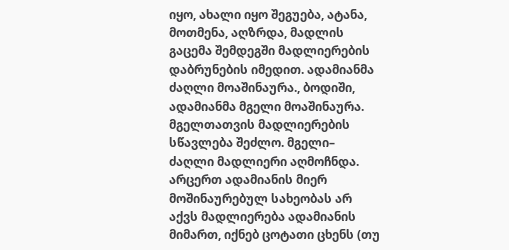იყო, ახალი იყო შეგუება, ატანა, მოთმენა, აღზრდა, მადლის გაცემა შემდეგში მადლიერების დაბრუნების იმედით. ადამიანმა ძაღლი მოაშინაურა., ბოდიში, ადამიანმა მგელი მოაშინაურა. მგელთათვის მადლიერების სწავლება შეძლო. მგელი– ძაღლი მადლიერი აღმოჩნდა. არცერთ ადამიანის მიერ მოშინაურებულ სახეობას არ აქვს მადლიერება ადამიანის მიმართ, იქნებ ცოტათი ცხენს (თუ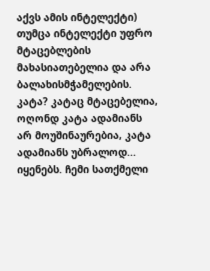აქვს ამის ინტელექტი) თუმცა ინტელექტი უფრო მტაცებლების მახასიათებელია და არა ბალახისმჭამელების. კატა? კატაც მტაცებელია, ოღონდ კატა ადამიანს არ მოუშინაურებია, კატა ადამიანს უბრალოდ... იყენებს. ჩემი სათქმელი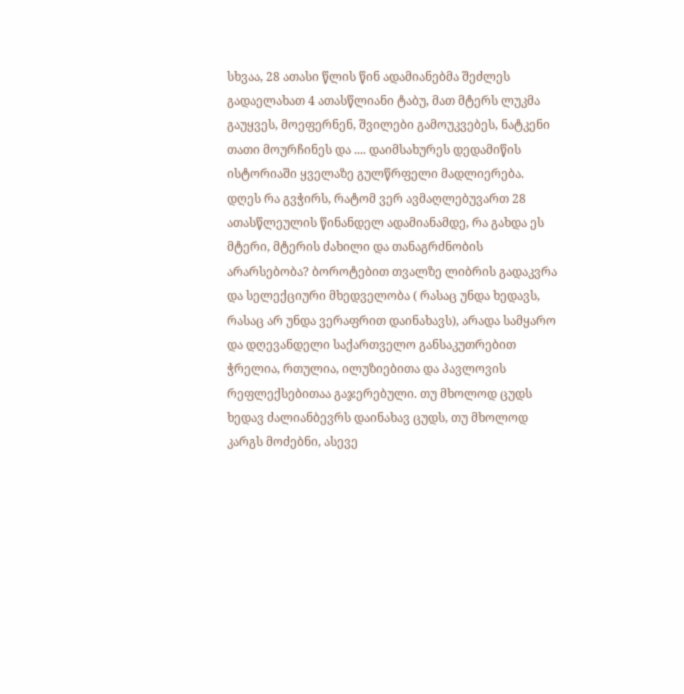სხვაა, 28 ათასი წლის წინ ადამიანებმა შეძლეს გადაელახათ 4 ათასწლიანი ტაბუ, მათ მტერს ლუკმა გაუყვეს, მოეფერნენ, შვილები გამოუკვებეს, ნატკენი თათი მოურჩინეს და .... დაიმსახურეს დედამიწის ისტორიაში ყველაზე გულწრფელი მადლიერება. დღეს რა გვჭირს, რატომ ვერ ავმაღლებუვართ 28 ათასწლეულის წინანდელ ადამიანამდე, რა გახდა ეს მტერი, მტერის ძახილი და თანაგრძნობის არარსებობა? ბოროტებით თვალზე ლიბრის გადაკვრა და სელექციური მხედველობა ( რასაც უნდა ხედავს, რასაც არ უნდა ვერაფრით დაინახავს), არადა სამყარო და დღევანდელი საქართველო განსაკუთრებით ჭრელია, რთულია, ილუზიებითა და პავლოვის რეფლექსებითაა გაჯერებული. თუ მხოლოდ ცუდს ხედავ ძალიანბევრს დაინახავ ცუდს, თუ მხოლოდ კარგს მოძებნი, ასევე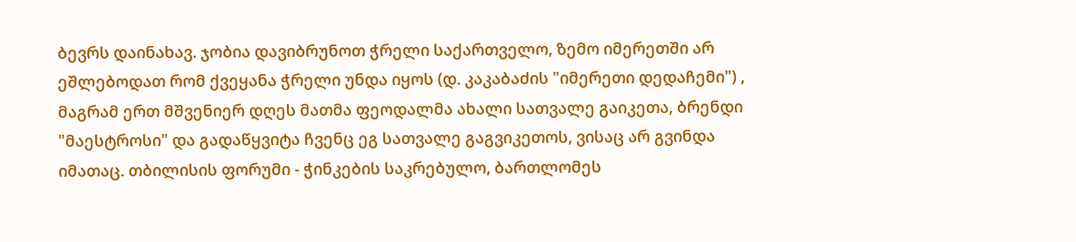ბევრს დაინახავ. ჯობია დავიბრუნოთ ჭრელი საქართველო, ზემო იმერეთში არ ეშლებოდათ რომ ქვეყანა ჭრელი უნდა იყოს (დ. კაკაბაძის "იმერეთი დედაჩემი") , მაგრამ ერთ მშვენიერ დღეს მათმა ფეოდალმა ახალი სათვალე გაიკეთა, ბრენდი "მაესტროსი" და გადაწყვიტა ჩვენც ეგ სათვალე გაგვიკეთოს, ვისაც არ გვინდა იმათაც. თბილისის ფორუმი - ჭინკების საკრებულო, ბართლომეს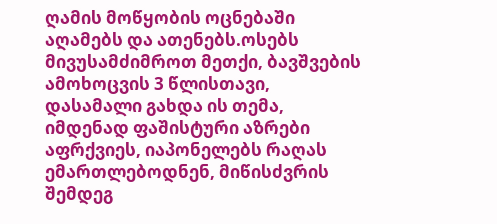ღამის მოწყობის ოცნებაში აღამებს და ათენებს.ოსებს მივუსამძიმროთ მეთქი, ბავშვების ამოხოცვის 3 წლისთავი, დასამალი გახდა ის თემა, იმდენად ფაშისტური აზრები აფრქვიეს, იაპონელებს რაღას ემართლებოდნენ, მიწისძვრის შემდეგ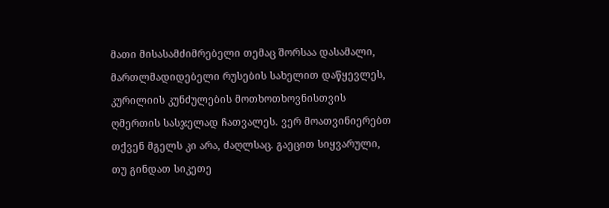მათი მისასამძიმრებელი თემაც შორსაა დასამალი, მართლმადიდებელი რუსების სახელით დაწყევლეს, კურილიის კუნძულების მოთხოთხოვნისთვის ღმერთის სასჯელად ჩათვალეს. ვერ მოათვინიერებთ თქვენ მგელს კი არა, ძაღლსაც. გაეცით სიყვარული, თუ გინდათ სიკეთე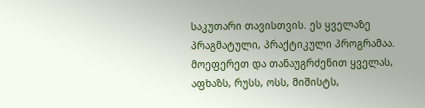საკუთარი თავისთვის. ეს ყველაზე პრაგმატული, პრაქტიკული პროგრამაა. მოეფერეთ და თანაუგრძენით ყველას, აფხაზს, რუსს, ოსს, მიშისტს,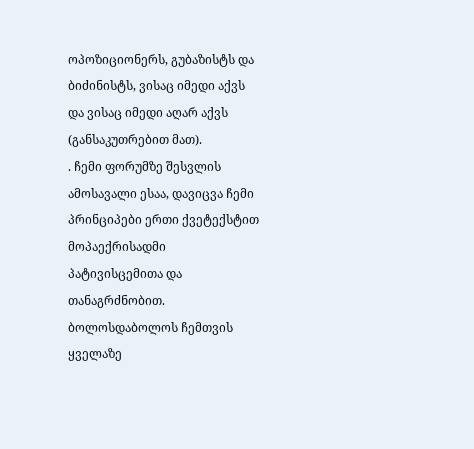ოპოზიციონერს, გუბაზისტს და ბიძინისტს, ვისაც იმედი აქვს და ვისაც იმედი აღარ აქვს (განსაკუთრებით მათ).
. ჩემი ფორუმზე შესვლის ამოსავალი ესაა, დავიცვა ჩემი პრინციპები ერთი ქვეტექსტით მოპაექრისადმი პატივისცემითა და თანაგრძნობით. ბოლოსდაბოლოს ჩემთვის ყველაზე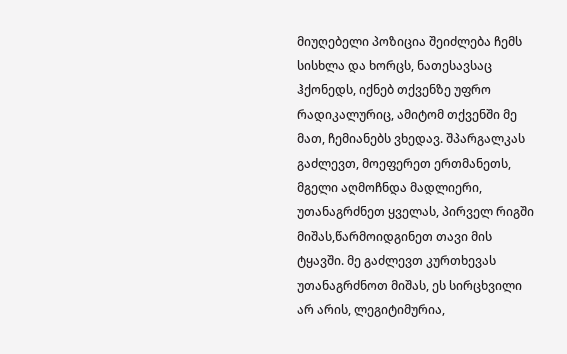მიუღებელი პოზიცია შეიძლება ჩემს სისხლა და ხორცს, ნათესავსაც ჰქონედს, იქნებ თქვენზე უფრო რადიკალურიც, ამიტომ თქვენში მე მათ, ჩემიანებს ვხედავ. შპარგალკას გაძლევთ, მოეფერეთ ერთმანეთს, მგელი აღმოჩნდა მადლიერი, უთანაგრძნეთ ყველას, პირველ რიგში მიშას,წარმოიდგინეთ თავი მის ტყავში. მე გაძლევთ კურთხევას უთანაგრძნოთ მიშას, ეს სირცხვილი არ არის, ლეგიტიმურია,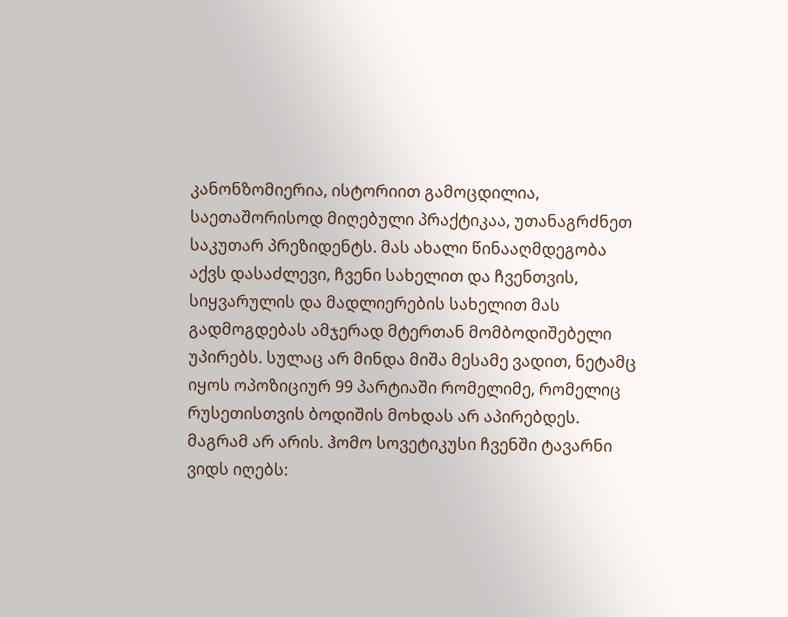კანონზომიერია, ისტორიით გამოცდილია, საეთაშორისოდ მიღებული პრაქტიკაა, უთანაგრძნეთ საკუთარ პრეზიდენტს. მას ახალი წინააღმდეგობა აქვს დასაძლევი, ჩვენი სახელით და ჩვენთვის, სიყვარულის და მადლიერების სახელით მას გადმოგდებას ამჯერად მტერთან მომბოდიშებელი უპირებს. სულაც არ მინდა მიშა მესამე ვადით, ნეტამც იყოს ოპოზიციურ 99 პარტიაში რომელიმე, რომელიც რუსეთისთვის ბოდიშის მოხდას არ აპირებდეს. მაგრამ არ არის. ჰომო სოვეტიკუსი ჩვენში ტავარნი ვიდს იღებს: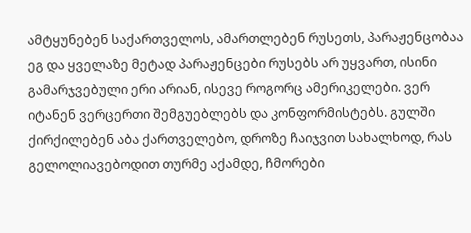ამტყუნებენ საქართველოს, ამართლებენ რუსეთს, პარაჟენცობაა ეგ და ყველაზე მეტად პარაჟენცები რუსებს არ უყვართ, ისინი გამარჯვებული ერი არიან, ისევე როგორც ამერიკელები. ვერ იტანენ ვერცერთი შემგუებლებს და კონფორმისტებს. გულში ქირქილებენ აბა ქართველებო, დროზე ჩაიჯვით სახალხოდ, რას გელოლიავებოდით თურმე აქამდე, ჩმორები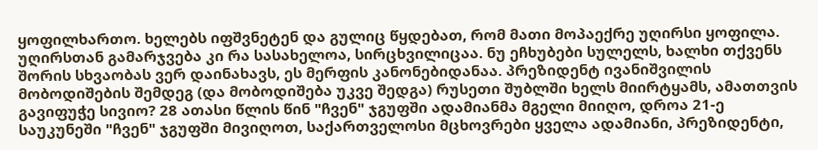ყოფილხართო. ხელებს იფშვნეტენ და გულიც წყდებათ, რომ მათი მოპაექრე უღირსი ყოფილა. უღირსთან გამარჯვება კი რა სასახელოა, სირცხვილიცაა. ნუ ეჩხუბები სულელს, ხალხი თქვენს შორის სხვაობას ვერ დაინახავს, ეს მერფის კანონებიდანაა. პრეზიდენტ ივანიშვილის მობოდიშების შემდეგ (და მობოდიშება უკვე შედგა) რუსეთი შუბლში ხელს მიირტყამს, ამათთვის გავიფუჭე სივიო? 28 ათასი წლის წინ "ჩვენ" ჯგუფში ადამიანმა მგელი მიიღო, დროა 21-ე საუკუნეში "ჩვენ" ჯგუფში მივიღოთ, საქართველოსი მცხოვრები ყველა ადამიანი, პრეზიდენტი,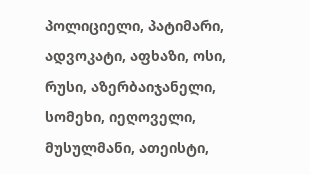პოლიციელი, პატიმარი, ადვოკატი, აფხაზი, ოსი, რუსი, აზერბაიჯანელი, სომეხი, იეღოველი, მუსულმანი, ათეისტი,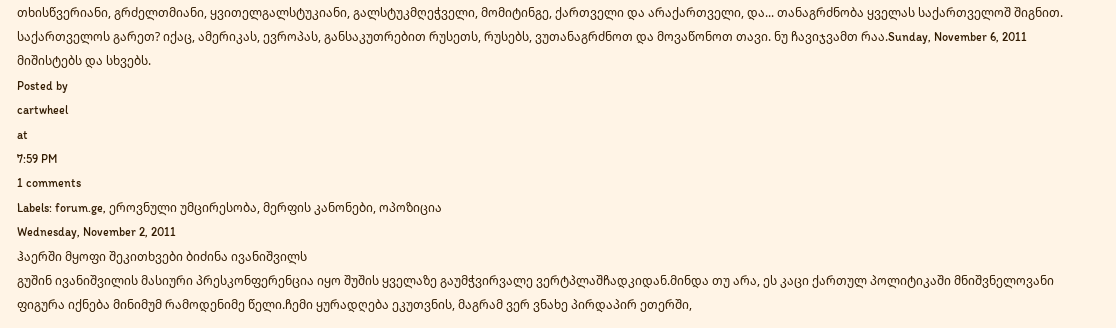თხისწვერიანი, გრძელთმიანი, ყვითელგალსტუკიანი, გალსტუკმღეჭველი, მომიტინგე, ქართველი და არაქართველი, და... თანაგრძნობა ყველას საქართველოშ შიგნით. საქართველოს გარეთ? იქაც, ამერიკას, ევროპას, განსაკუთრებით რუსეთს, რუსებს, ვუთანაგრძნოთ და მოვაწონოთ თავი. ნუ ჩავიჯვამთ რაა.Sunday, November 6, 2011
მიშისტებს და სხვებს.
Posted by
cartwheel
at
7:59 PM
1 comments
Labels: forum.ge, ეროვნული უმცირესობა, მერფის კანონები, ოპოზიცია
Wednesday, November 2, 2011
ჰაერში მყოფი შეკითხვები ბიძინა ივანიშვილს
გუშინ ივანიშვილის მასიური პრესკონფერენცია იყო შუშის ყველაზე გაუმჭვირვალე ვერტპლაშჩადკიდან.მინდა თუ არა, ეს კაცი ქართულ პოლიტიკაში მნიშვნელოვანი ფიგურა იქნება მინიმუმ რამოდენიმე წელი.ჩემი ყურადღება ეკუთვნის, მაგრამ ვერ ვნახე პირდაპირ ეთერში,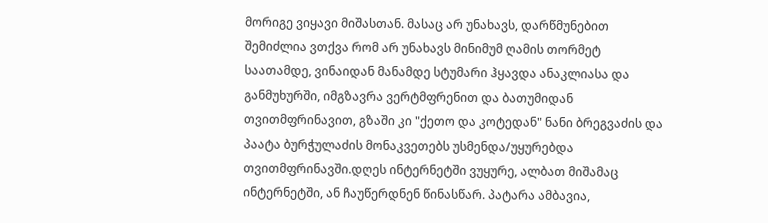მორიგე ვიყავი მიშასთან. მასაც არ უნახავს, დარწმუნებით შემიძლია ვთქვა რომ არ უნახავს მინიმუმ ღამის თორმეტ საათამდე, ვინაიდან მანამდე სტუმარი ჰყავდა ანაკლიასა და განმუხურში, იმგზავრა ვერტმფრენით და ბათუმიდან თვითმფრინავით, გზაში კი "ქეთო და კოტედან" ნანი ბრეგვაძის და პაატა ბურჭულაძის მონაკვეთებს უსმენდა/უყურებდა თვითმფრინავში.დღეს ინტერნეტში ვუყურე, ალბათ მიშამაც ინტერნეტში, ან ჩაუწერდნენ წინასწარ. პატარა ამბავია,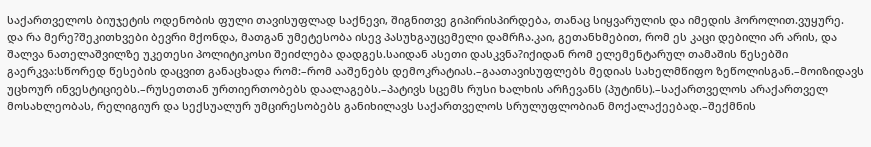საქართველოს ბიუჯეტის ოდენობის ფული თავისუფლად საქნევი, შიგნითვე გიპირისპირდება, თანაც სიყვარულის და იმედის ჰოროლით.ვუყურე.
და რა მერე?შეკითხვები ბევრი მქონდა, მათგან უმეტესობა ისევ პასუხგაუცემელი დამრჩა.კაი, გეთანხმებით, რომ ეს კაცი დებილი არ არის, და შალვა ნათელაშვილზე უკეთესი პოლიტიკოსი შეიძლება დადგეს.საიდან ასეთი დასკვნა?იქიდან რომ ელემენტარულ თამაშის წესებში გაერკვა:სწორედ წესების დაცვით განაცხადა რომ:–რომ ააშენებს დემოკრატიას.–გაათავისუფლებს მედიას სახელმწიფო ზეწოლისგან.–მოიზიდავს უცხოურ ინვესტიციებს.–რუსეთთან ურთიერთობებს დაალაგებს.–პატივს სცემს რუსი ხალხის არჩევანს (პუტინს).–საქართველოს არაქართველ მოსახლეობას, რელიგიურ და სექსუალურ უმცირესობებს განიხილავს საქართველოს სრულუფლობიან მოქალაქეებად.–შექმნის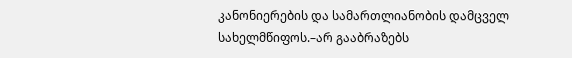კანონიერების და სამართლიანობის დამცველ სახელმწიფოს.–არ გააბრაზებს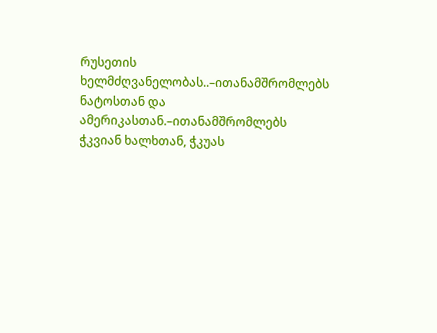რუსეთის ხელმძღვანელობას..–ითანამშრომლებს ნატოსთან და ამერიკასთან.–ითანამშრომლებს ჭკვიან ხალხთან, ჭკუას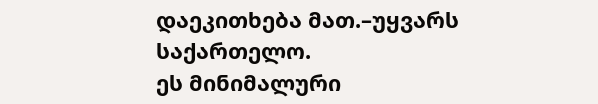დაეკითხება მათ.–უყვარს საქართელო.
ეს მინიმალური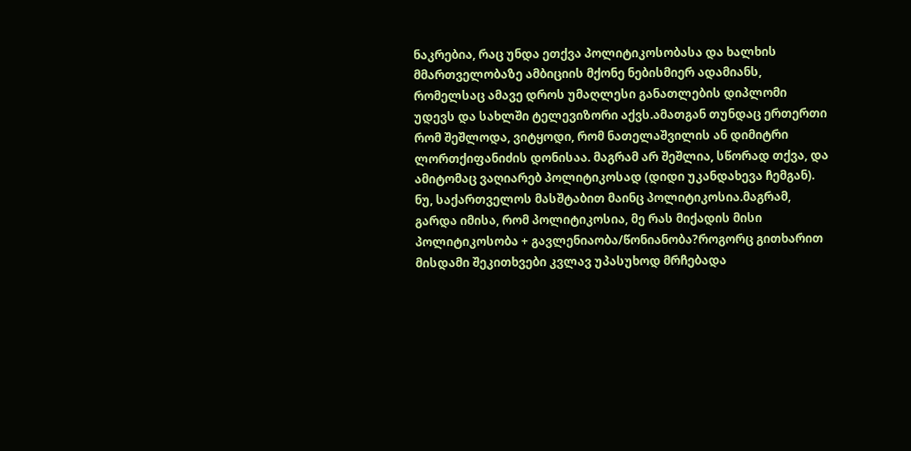ნაკრებია, რაც უნდა ეთქვა პოლიტიკოსობასა და ხალხის მმართველობაზე ამბიციის მქონე ნებისმიერ ადამიანს, რომელსაც ამავე დროს უმაღლესი განათლების დიპლომი უდევს და სახლში ტელევიზორი აქვს.ამათგან თუნდაც ერთერთი რომ შეშლოდა, ვიტყოდი, რომ ნათელაშვილის ან დიმიტრი ლორთქიფანიძის დონისაა. მაგრამ არ შეშლია, სწორად თქვა, და ამიტომაც ვაღიარებ პოლიტიკოსად (დიდი უკანდახევა ჩემგან). ნუ, საქართველოს მასშტაბით მაინც პოლიტიკოსია.მაგრამ, გარდა იმისა, რომ პოლიტიკოსია, მე რას მიქადის მისი პოლიტიკოსობა + გავლენიაობა/წონიანობა?როგორც გითხარით მისდამი შეკითხვები კვლავ უპასუხოდ მრჩებადა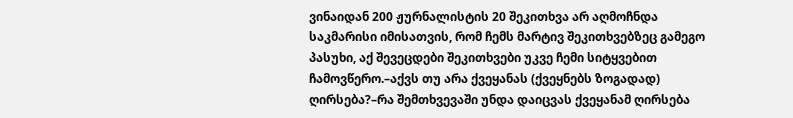ვინაიდან 200 ჟურნალისტის 20 შეკითხვა არ აღმოჩნდა საკმარისი იმისათვის, რომ ჩემს მარტივ შეკითხვებზეც გამეგო პასუხი, აქ შევეცდები შეკითხვები უკვე ჩემი სიტყვებით ჩამოვწერო.–აქვს თუ არა ქვეყანას (ქვეყნებს ზოგადად) ღირსება?–რა შემთხვევაში უნდა დაიცვას ქვეყანამ ღირსება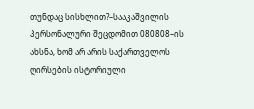თუნდაც სისხლით?–სააკაშვილის პერსონალური შეცდომით 080808–ის ახსნა, ხომ არ არის საქართველოს ღირსების ისტორიული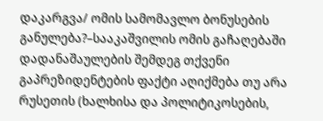დაკარგვა/ ომის სამომავლო ბონუსების განულება?–სააკაშვილის ომის გაჩაღებაში დადანაშაულების შემდეგ თქვენი გაპრეზიდენტების ფაქტი აღიქმება თუ არა რუსეთის (ხალხისა და პოლიტიკოსების,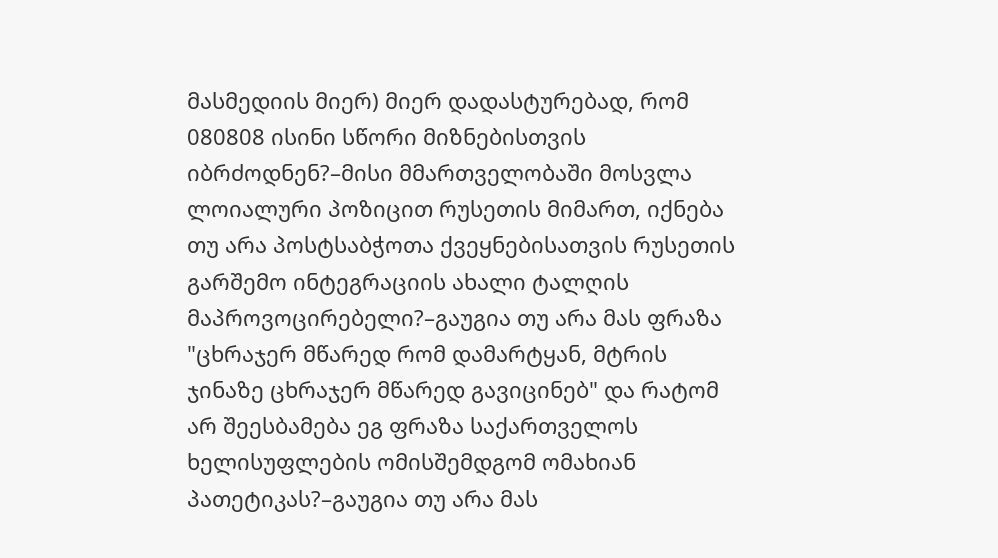მასმედიის მიერ) მიერ დადასტურებად, რომ 080808 ისინი სწორი მიზნებისთვის იბრძოდნენ?–მისი მმართველობაში მოსვლა ლოიალური პოზიცით რუსეთის მიმართ, იქნება თუ არა პოსტსაბჭოთა ქვეყნებისათვის რუსეთის გარშემო ინტეგრაციის ახალი ტალღის მაპროვოცირებელი?–გაუგია თუ არა მას ფრაზა "ცხრაჯერ მწარედ რომ დამარტყან, მტრის ჯინაზე ცხრაჯერ მწარედ გავიცინებ" და რატომ არ შეესბამება ეგ ფრაზა საქართველოს ხელისუფლების ომისშემდგომ ომახიან პათეტიკას?–გაუგია თუ არა მას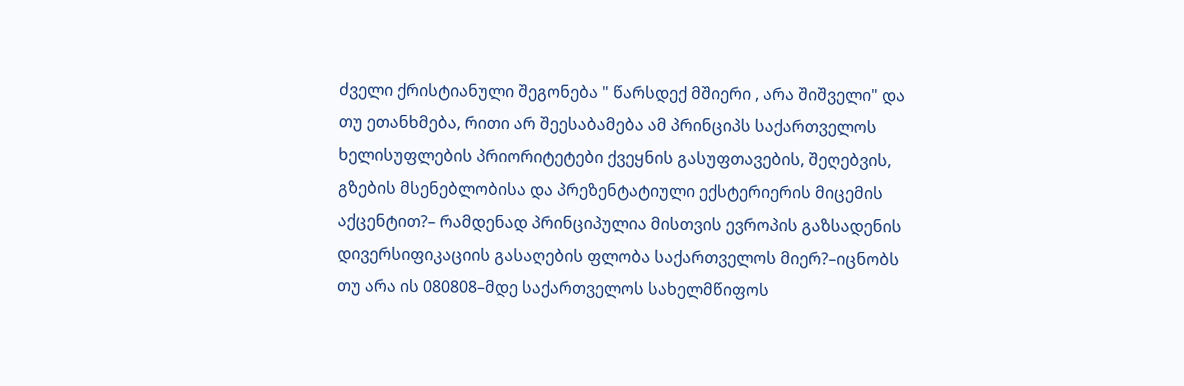ძველი ქრისტიანული შეგონება " წარსდექ მშიერი , არა შიშველი" და თუ ეთანხმება, რითი არ შეესაბამება ამ პრინციპს საქართველოს ხელისუფლების პრიორიტეტები ქვეყნის გასუფთავების, შეღებვის, გზების მსენებლობისა და პრეზენტატიული ექსტერიერის მიცემის აქცენტით?– რამდენად პრინციპულია მისთვის ევროპის გაზსადენის დივერსიფიკაციის გასაღების ფლობა საქართველოს მიერ?–იცნობს თუ არა ის 080808–მდე საქართველოს სახელმწიფოს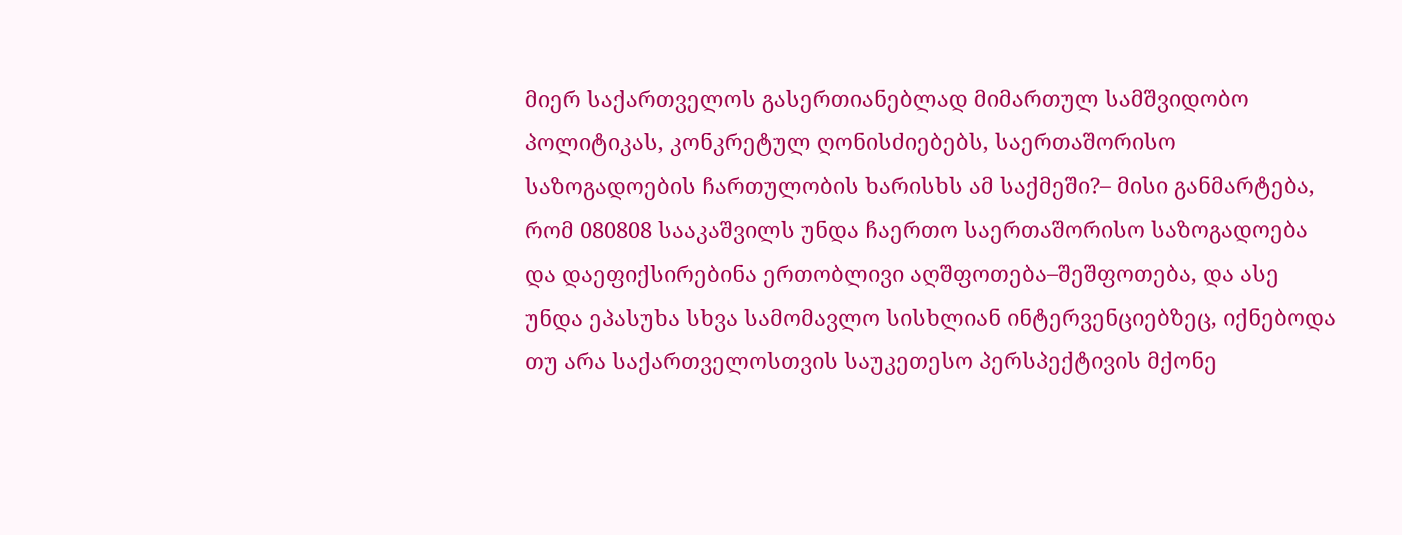მიერ საქართველოს გასერთიანებლად მიმართულ სამშვიდობო პოლიტიკას, კონკრეტულ ღონისძიებებს, საერთაშორისო საზოგადოების ჩართულობის ხარისხს ამ საქმეში?– მისი განმარტება, რომ 080808 სააკაშვილს უნდა ჩაერთო საერთაშორისო საზოგადოება და დაეფიქსირებინა ერთობლივი აღშფოთება–შეშფოთება, და ასე უნდა ეპასუხა სხვა სამომავლო სისხლიან ინტერვენციებზეც, იქნებოდა თუ არა საქართველოსთვის საუკეთესო პერსპექტივის მქონე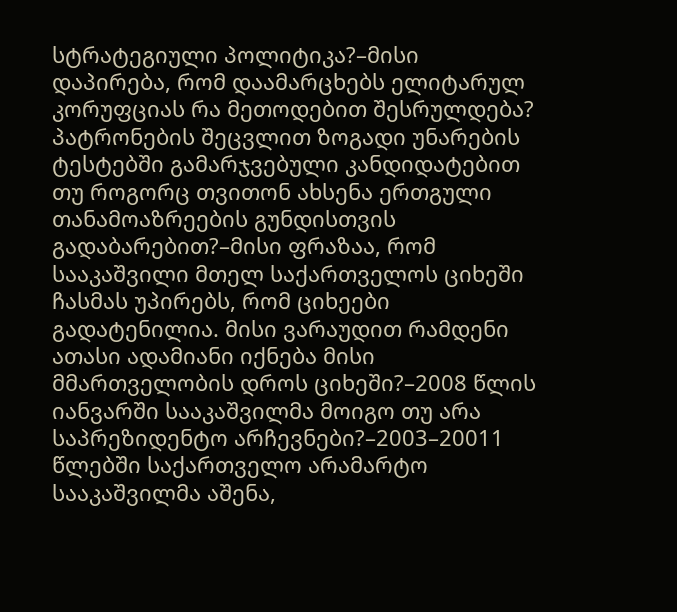სტრატეგიული პოლიტიკა?–მისი დაპირება, რომ დაამარცხებს ელიტარულ კორუფციას რა მეთოდებით შესრულდება? პატრონების შეცვლით ზოგადი უნარების ტესტებში გამარჯვებული კანდიდატებით თუ როგორც თვითონ ახსენა ერთგული თანამოაზრეების გუნდისთვის გადაბარებით?–მისი ფრაზაა, რომ სააკაშვილი მთელ საქართველოს ციხეში ჩასმას უპირებს, რომ ციხეები გადატენილია. მისი ვარაუდით რამდენი ათასი ადამიანი იქნება მისი მმართველობის დროს ციხეში?–2008 წლის იანვარში სააკაშვილმა მოიგო თუ არა საპრეზიდენტო არჩევნები?–2003–20011 წლებში საქართველო არამარტო სააკაშვილმა აშენა,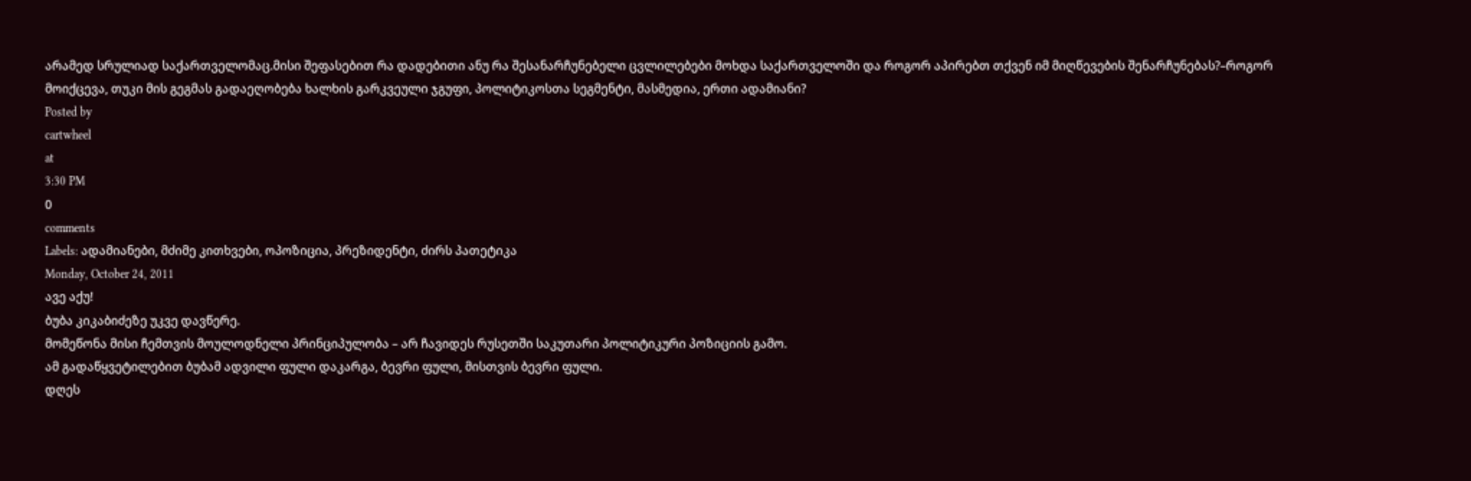არამედ სრულიად საქართველომაც.მისი შეფასებით რა დადებითი ანუ რა შესანარჩუნებელი ცვლილებები მოხდა საქართველოში და როგორ აპირებთ თქვენ იმ მიღწევების შენარჩუნებას?–როგორ მოიქცევა, თუკი მის გეგმას გადაეღობება ხალხის გარკვეული ჯგუფი, პოლიტიკოსთა სეგმენტი, მასმედია, ერთი ადამიანი?
Posted by
cartwheel
at
3:30 PM
0
comments
Labels: ადამიანები, მძიმე კითხვები, ოპოზიცია, პრეზიდენტი, ძირს პათეტიკა
Monday, October 24, 2011
ავე აქუ!
ბუბა კიკაბიძეზე უკვე დავწერე.
მომეწონა მისი ჩემთვის მოულოდნელი პრინციპულობა – არ ჩავიდეს რუსეთში საკუთარი პოლიტიკური პოზიციის გამო.
ამ გადაწყვეტილებით ბუბამ ადვილი ფული დაკარგა, ბევრი ფული, მისთვის ბევრი ფული.
დღეს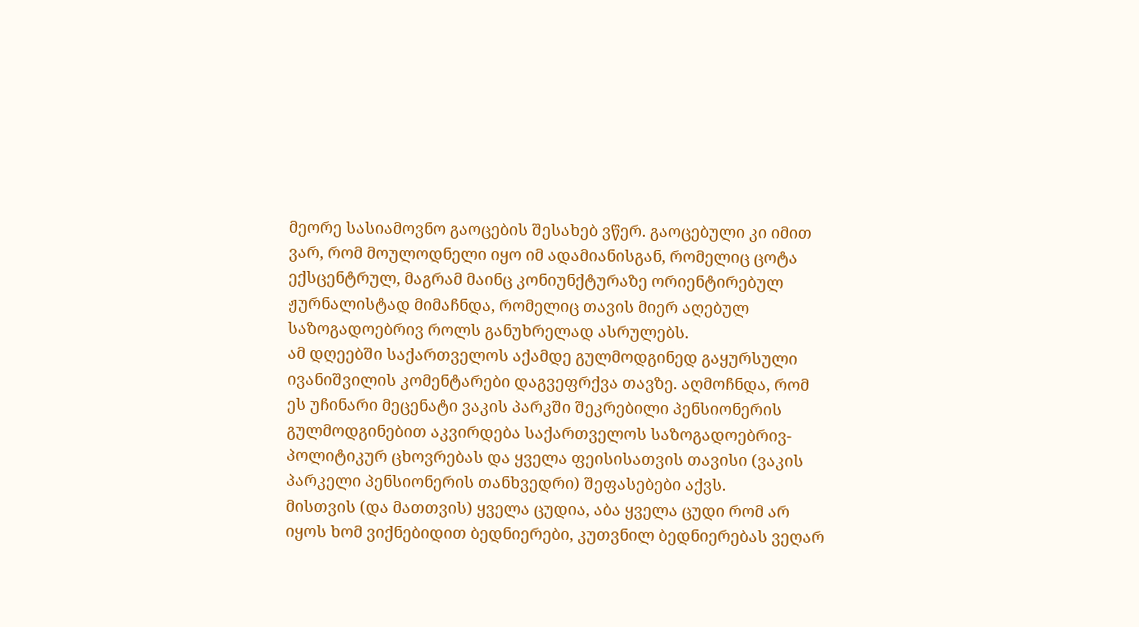მეორე სასიამოვნო გაოცების შესახებ ვწერ. გაოცებული კი იმით ვარ, რომ მოულოდნელი იყო იმ ადამიანისგან, რომელიც ცოტა ექსცენტრულ, მაგრამ მაინც კონიუნქტურაზე ორიენტირებულ ჟურნალისტად მიმაჩნდა, რომელიც თავის მიერ აღებულ საზოგადოებრივ როლს განუხრელად ასრულებს.
ამ დღეებში საქართველოს აქამდე გულმოდგინედ გაყურსული ივანიშვილის კომენტარები დაგვეფრქვა თავზე. აღმოჩნდა, რომ ეს უჩინარი მეცენატი ვაკის პარკში შეკრებილი პენსიონერის გულმოდგინებით აკვირდება საქართველოს საზოგადოებრივ-პოლიტიკურ ცხოვრებას და ყველა ფეისისათვის თავისი (ვაკის პარკელი პენსიონერის თანხვედრი) შეფასებები აქვს.
მისთვის (და მათთვის) ყველა ცუდია, აბა ყველა ცუდი რომ არ იყოს ხომ ვიქნებიდით ბედნიერები, კუთვნილ ბედნიერებას ვეღარ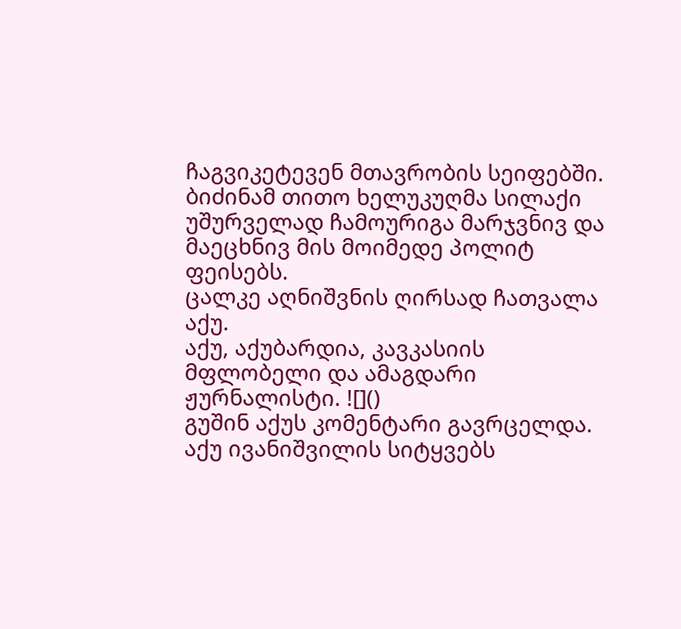ჩაგვიკეტევენ მთავრობის სეიფებში.
ბიძინამ თითო ხელუკუღმა სილაქი უშურველად ჩამოურიგა მარჯვნივ და მაეცხნივ მის მოიმედე პოლიტ ფეისებს.
ცალკე აღნიშვნის ღირსად ჩათვალა აქუ.
აქუ, აქუბარდია, კავკასიის მფლობელი და ამაგდარი ჟურნალისტი. ![]()
გუშინ აქუს კომენტარი გავრცელდა.
აქუ ივანიშვილის სიტყვებს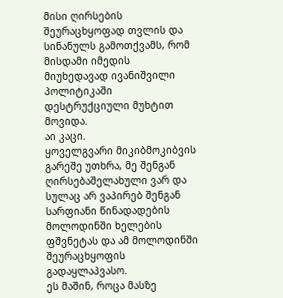მისი ღირსების შეურაცხყოფად თვლის და სინანულს გამოთქვამს, რომ მისდამი იმედის მიუხედავად ივანიშვილი პოლიტიკაში დესტრუქციული მუხტით მოვიდა.
აი კაცი.
ყოველგვარი მიკიბმოკიბვის გარეშე უთხრა, მე შენგან ღირსებაშელახული ვარ და სულაც არ ვაპირებ შენგან სარფიანი წინადადების მოლოდინში ხელების ფშვნეტას და ამ მოლოდინში შეურაცხყოფის გადაყლაპვასო.
ეს მაშინ, როცა მასზე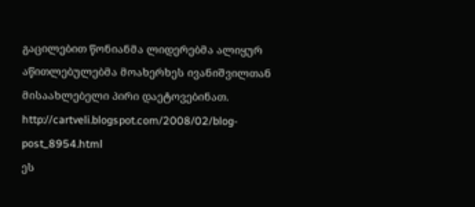გაცილებით წონიანმა ლიდერებმა ალიყურ აწითლებულებმა მოახერხეს ივანიშვილთან მისაახლებელი პირი დაეტოვებინათ.
http://cartveli.blogspot.com/2008/02/blog-post_8954.html
ეს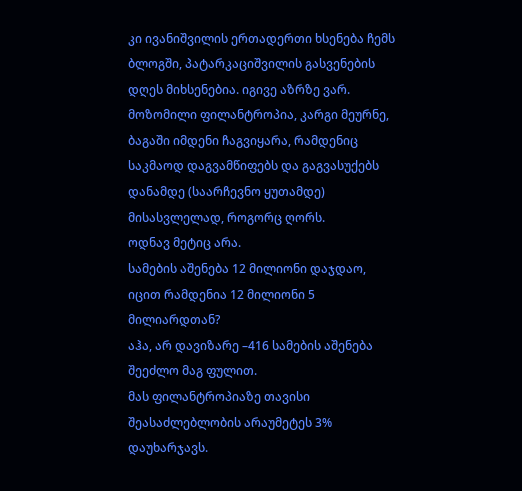კი ივანიშვილის ერთადერთი ხსენება ჩემს ბლოგში, პატარკაციშვილის გასვენების დღეს მიხსენებია. იგივე აზრზე ვარ.
მოზომილი ფილანტროპია, კარგი მეურნე, ბაგაში იმდენი ჩაგვიყარა, რამდენიც საკმაოდ დაგვამწიფებს და გაგვასუქებს დანამდე (საარჩევნო ყუთამდე) მისასვლელად, როგორც ღორს.
ოდნავ მეტიც არა.
სამების აშენება 12 მილიონი დაჯდაო, იცით რამდენია 12 მილიონი 5 მილიარდთან?
აჰა, არ დავიზარე –416 სამების აშენება შეეძლო მაგ ფულით.
მას ფილანტროპიაზე თავისი შეასაძლებლობის არაუმეტეს 3% დაუხარჯავს.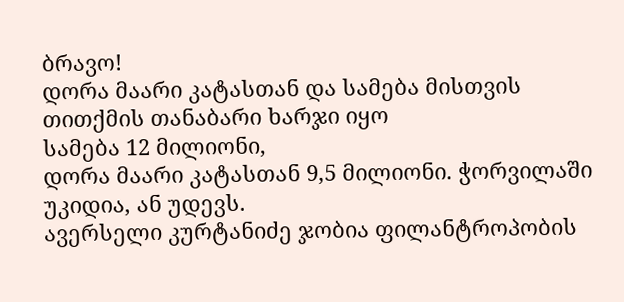ბრავო!
დორა მაარი კატასთან და სამება მისთვის თითქმის თანაბარი ხარჯი იყო
სამება 12 მილიონი,
დორა მაარი კატასთან 9,5 მილიონი. ჭორვილაში უკიდია, ან უდევს.
ავერსელი კურტანიძე ჯობია ფილანტროპობის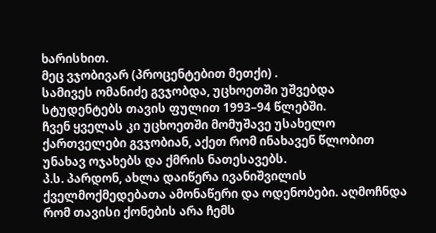ხარისხით.
მეც ვჯობივარ (პროცენტებით მეთქი) .
სამივეს ომანიძე გვჯობდა, უცხოეთში უშვებდა სტუდენტებს თავის ფულით 1993–94 წლებში.
ჩვენ ყველას კი უცხოეთში მომუშავე უსახელო ქართველები გვჯობიან, აქეთ რომ ინახავენ წლობით უნახავ ოჯახებს და ქმრის ნათესავებს.
პ.ს. პარდონ, ახლა დაიწერა ივანიშვილის ქველმოქმედებათა ამონაწერი და ოდენობები. აღმოჩნდა რომ თავისი ქონების არა ჩემს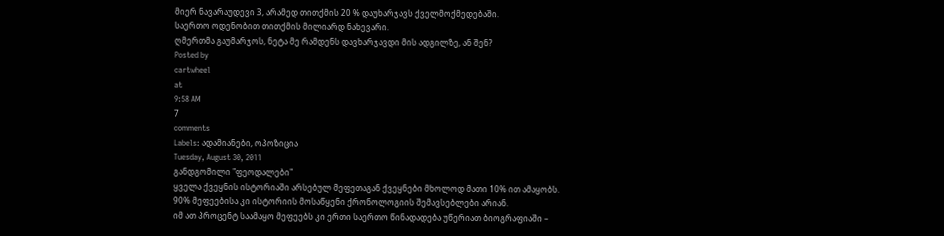მიერ ნავარაუდევი 3, არამედ თითქმის 20 % დაუხარჯავს ქველმოქმედებაში.
საერთო ოდენობით თითქმის მილიარდ ნახევარი.
ღმერთმა გაუმარჯოს, ნეტა მე რამდენს დავხარჯავდი მის ადგილზე, ან შენ?
Posted by
cartwheel
at
9:58 AM
7
comments
Labels: ადამიანები, ოპოზიცია
Tuesday, August 30, 2011
განდგომილი "ფეოდალები"
ყველა ქვეყნის ისტორიაში არსებულ მეფეთაგან ქვეყნები მხოლოდ მათი 10% ით ამაყობს. 90% მეფეებისა კი ისტორიის მოსაწყენი ქრონოლოგიის შემავსებლები არიან.
იმ ათ პროცენტ საამაყო მეფეებს კი ერთი საერთო წინადადება უწერიათ ბიოგრაფიაში –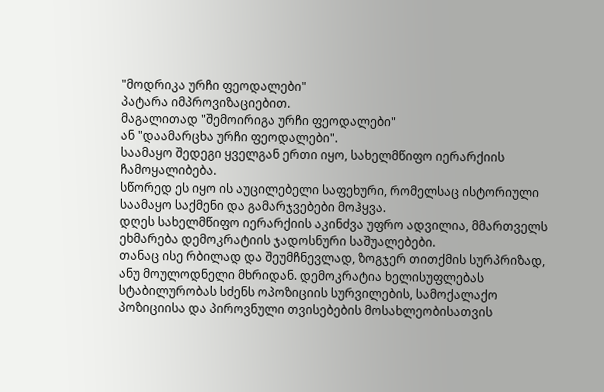"მოდრიკა ურჩი ფეოდალები"
პატარა იმპროვიზაციებით.
მაგალითად "შემოირიგა ურჩი ფეოდალები"
ან "დაამარცხა ურჩი ფეოდალები".
საამაყო შედეგი ყველგან ერთი იყო, სახელმწიფო იერარქიის ჩამოყალიბება.
სწორედ ეს იყო ის აუცილებელი საფეხური, რომელსაც ისტორიული საამაყო საქმენი და გამარჯვებები მოჰყვა.
დღეს სახელმწიფო იერარქიის აკინძვა უფრო ადვილია, მმართველს ეხმარება დემოკრატიის ჯადოსნური საშუალებები.
თანაც ისე რბილად და შეუმჩნევლად, ზოგჯერ თითქმის სურპრიზად, ანუ მოულოდნელი მხრიდან. დემოკრატია ხელისუფლებას სტაბილურობას სძენს ოპოზიციის სურვილების, სამოქალაქო პოზიციისა და პიროვნული თვისებების მოსახლეობისათვის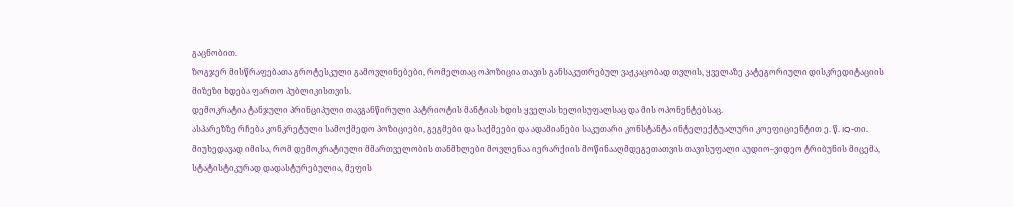გაცნობით.
ზოგჯერ მისწრაფებათა გროტესკული გამოვლინებები, რომელთაც ოპოზიცია თავის განსაკუთრებულ ვაჟკაცობად თვლის, ყველაზე კატეგორიული დისკრედიტაციის მიზეზი ხდება ფართო პუბლიკისთვის.
დემოკრატია ტანჯული პრინციპული თავგანწირული პატრიოტის მანტიას ხდის ყველას ხელისუფალსაც და მის ოპონენტებსაც.
ასპარეზზე რჩება კონკრეტული სამოქმედო პოზიციები, გეგმები და საქმეები და ადამიანები საკუთარი კონსტანტა ინტელექტუალური კოეფიციენტით ე. წ. IQ-თი.
მიუხედავად იმისა, რომ დემოკრატიული მმართველობის თანმხლები მოვლენაა იერარქიის მოწინააღმდეგეთათვის თავისუფალი აუდიო–ვიდეო ტრიბუნის მიცემა,
სტატისტიკურად დადასტურებულია, მეფის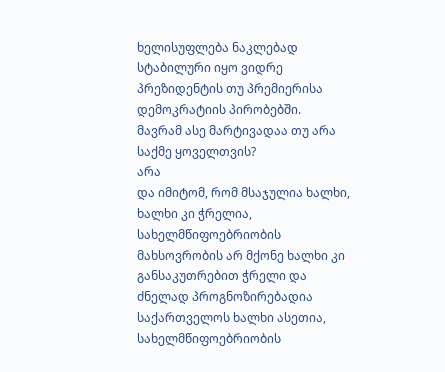ხელისუფლება ნაკლებად სტაბილური იყო ვიდრე პრეზიდენტის თუ პრემიერისა დემოკრატიის პირობებში.
მავრამ ასე მარტივადაა თუ არა საქმე ყოველთვის?
არა
და იმიტომ, რომ მსაჯულია ხალხი, ხალხი კი ჭრელია, სახელმწიფოებრიობის მახსოვრობის არ მქონე ხალხი კი განსაკუთრებით ჭრელი და ძნელად პროგნოზირებადია
საქართველოს ხალხი ასეთია, სახელმწიფოებრიობის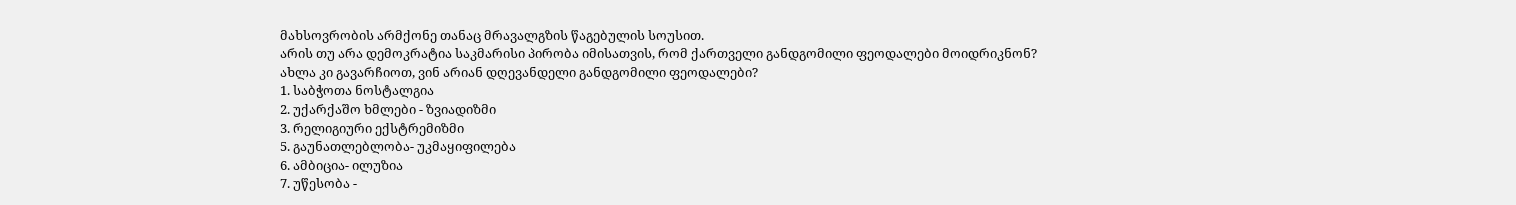მახსოვრობის არმქონე თანაც მრავალგზის წაგებულის სოუსით.
არის თუ არა დემოკრატია საკმარისი პირობა იმისათვის, რომ ქართველი განდგომილი ფეოდალები მოიდრიკნონ?
ახლა კი გავარჩიოთ, ვინ არიან დღევანდელი განდგომილი ფეოდალები?
1. საბჭოთა ნოსტალგია
2. უქარქაშო ხმლები - ზვიადიზმი
3. რელიგიური ექსტრემიზმი
5. გაუნათლებლობა- უკმაყიფილება
6. ამბიცია- ილუზია
7. უწესობა -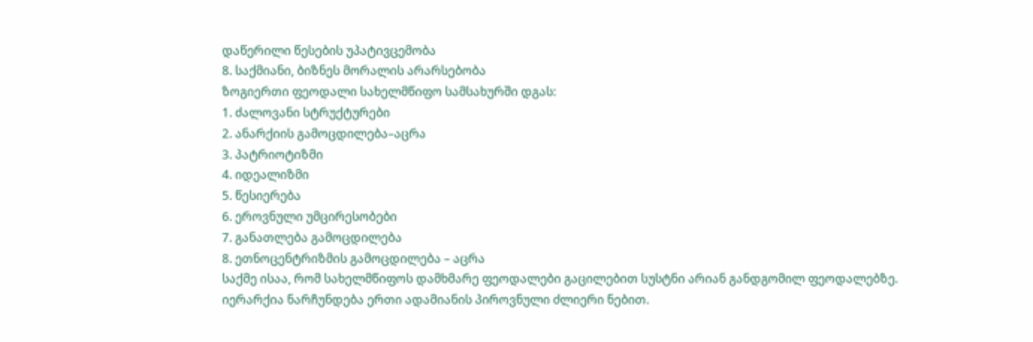დაწერილი წესების უპატივცემობა
8. საქმიანი, ბიზნეს მორალის არარსებობა
ზოგიერთი ფეოდალი სახელმწიფო სამსახურში დგას:
1. ძალოვანი სტრუქტურები
2. ანარქიის გამოცდილება–აცრა
3. პატრიოტიზმი
4. იდეალიზმი
5. წესიერება
6. ეროვნული უმცირესობები
7. განათლება გამოცდილება
8. ეთნოცენტრიზმის გამოცდილება – აცრა
საქმე ისაა, რომ სახელმწიფოს დამხმარე ფეოდალები გაცილებით სუსტნი არიან განდგომილ ფეოდალებზე.
იერარქია ნარჩუნდება ერთი ადამიანის პიროვნული ძლიერი ნებით.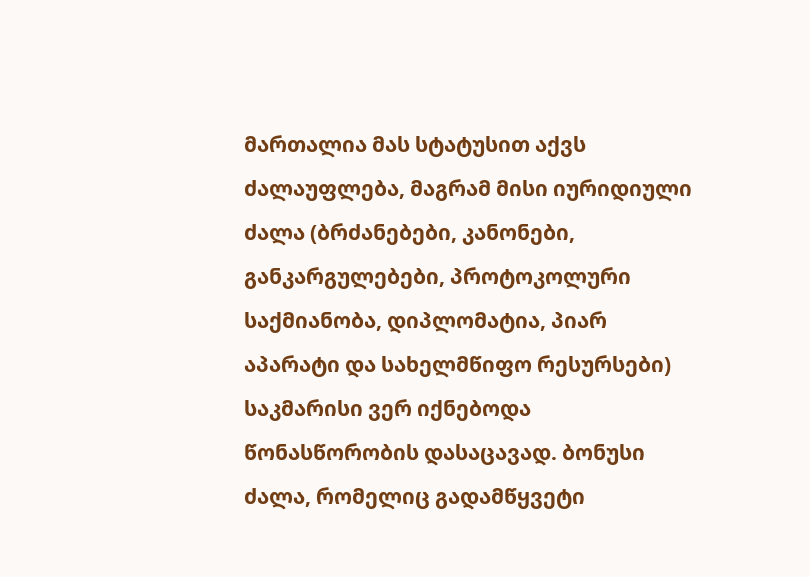მართალია მას სტატუსით აქვს ძალაუფლება, მაგრამ მისი იურიდიული ძალა (ბრძანებები, კანონები, განკარგულებები, პროტოკოლური საქმიანობა, დიპლომატია, პიარ აპარატი და სახელმწიფო რესურსები) საკმარისი ვერ იქნებოდა წონასწორობის დასაცავად. ბონუსი ძალა, რომელიც გადამწყვეტი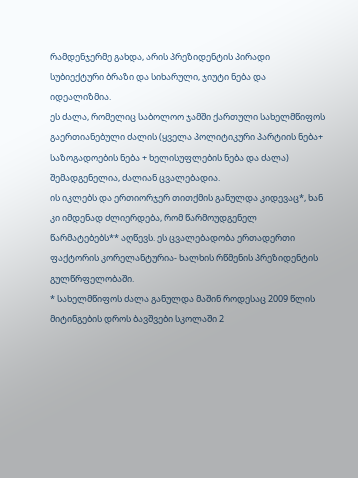რამდენჯერმე გახდა, არის პრეზიდენტის პირადი სუბიექტური ბრაზი და სიხარული, ჯიუტი ნება და იდეალიზმია.
ეს ძალა, რომელიც საბოლოო ჯამში ქართული სახელმწიფოს გაერთიანებული ძალის (ყველა პოლიტიკური პარტიის ნება+ საზოგადოების ნება + ხელისუფლების ნება და ძალა) შემადგენელია, ძალიან ცვალებადია.
ის იკლებს და ერთიორჯერ თითქმის განულდა კიდევაც*, ხან კი იმდენად ძლიერდება, რომ წარმოუდგენელ წარმატებებს** აღწევს. ეს ცვალებადობა ერთადერთი ფაქტორის კორელანტურია- ხალხის რწმენის პრეზიდენტის გულწრფელობაში.
* სახელმწიფოს ძალა განულდა მაშინ როდესაც 2009 წლის მიტინგების დროს ბავშვები სკოლაში 2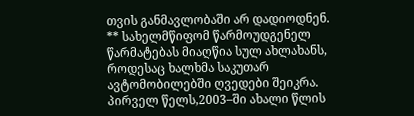თვის განმავლობაში არ დადიოდნენ.
** სახელმწიფომ წარმოუდგენელ წარმატებას მიაღწია სულ ახლახანს, როდესაც ხალხმა საკუთარ ავტომობილებში ღვედები შეიკრა.
პირველ წელს,2003–ში ახალი წლის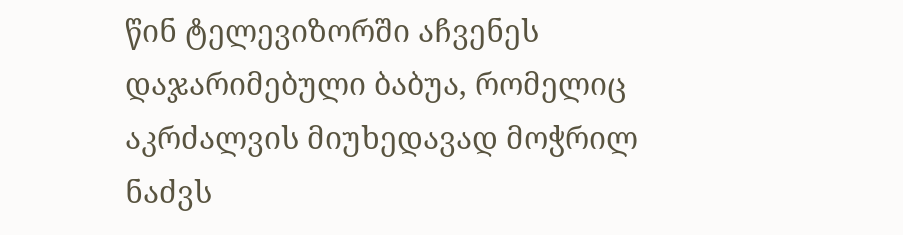წინ ტელევიზორში აჩვენეს დაჯარიმებული ბაბუა, რომელიც აკრძალვის მიუხედავად მოჭრილ ნაძვს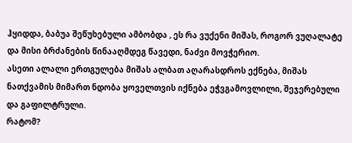ჰყიდდა, ბაბუა შეწუხებული ამბობდა , ეს რა ვუქენი მიშას, როგორ ვუღალატე და მისი ბრძანების წინააღმდეგ წავედი, ნაძვი მოვჭერიო.
ასეთი ალალი ერთგულება მიშას ალბათ აღარასდროს ექნება, მიშას ნათქვამის მიმართ ნდობა ყოველთვის იქნება ეჭვგამოვლილი, შეჯერებული და გაფილტრული.
რატომ?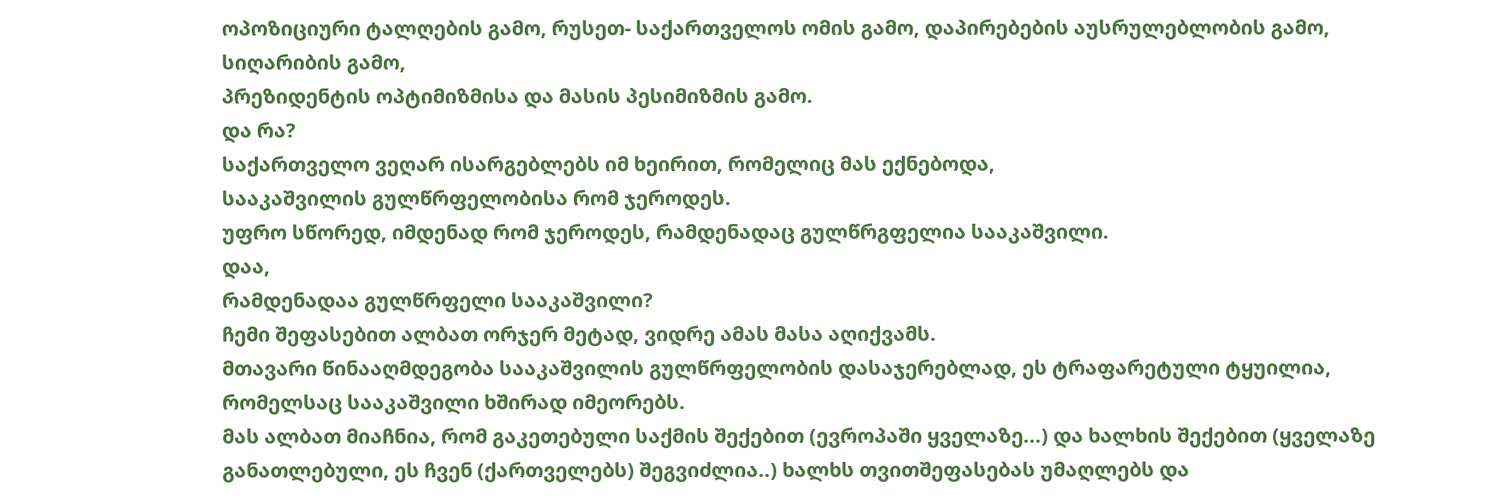ოპოზიციური ტალღების გამო, რუსეთ- საქართველოს ომის გამო, დაპირებების აუსრულებლობის გამო, სიღარიბის გამო,
პრეზიდენტის ოპტიმიზმისა და მასის პესიმიზმის გამო.
და რა?
საქართველო ვეღარ ისარგებლებს იმ ხეირით, რომელიც მას ექნებოდა,
სააკაშვილის გულწრფელობისა რომ ჯეროდეს.
უფრო სწორედ, იმდენად რომ ჯეროდეს, რამდენადაც გულწრგფელია სააკაშვილი.
დაა,
რამდენადაა გულწრფელი სააკაშვილი?
ჩემი შეფასებით ალბათ ორჯერ მეტად, ვიდრე ამას მასა აღიქვამს.
მთავარი წინააღმდეგობა სააკაშვილის გულწრფელობის დასაჯერებლად, ეს ტრაფარეტული ტყუილია, რომელსაც სააკაშვილი ხშირად იმეორებს.
მას ალბათ მიაჩნია, რომ გაკეთებული საქმის შექებით (ევროპაში ყველაზე...) და ხალხის შექებით (ყველაზე განათლებული, ეს ჩვენ (ქართველებს) შეგვიძლია..) ხალხს თვითშეფასებას უმაღლებს და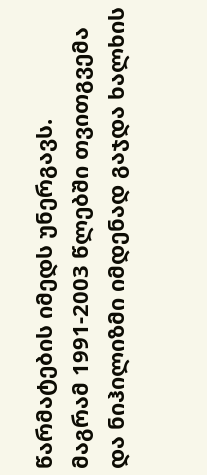წარმატების იმედს უნერგავს.
მაგრამ 1991-2003 წლებში თვითგვემა და ნიჰილიზმი იმდენად გაჯდა ხალხის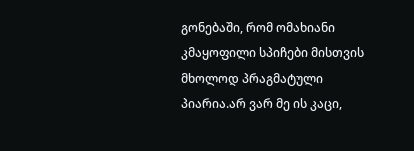გონებაში, რომ ომახიანი კმაყოფილი სპიჩები მისთვის მხოლოდ პრაგმატული პიარია.არ ვარ მე ის კაცი,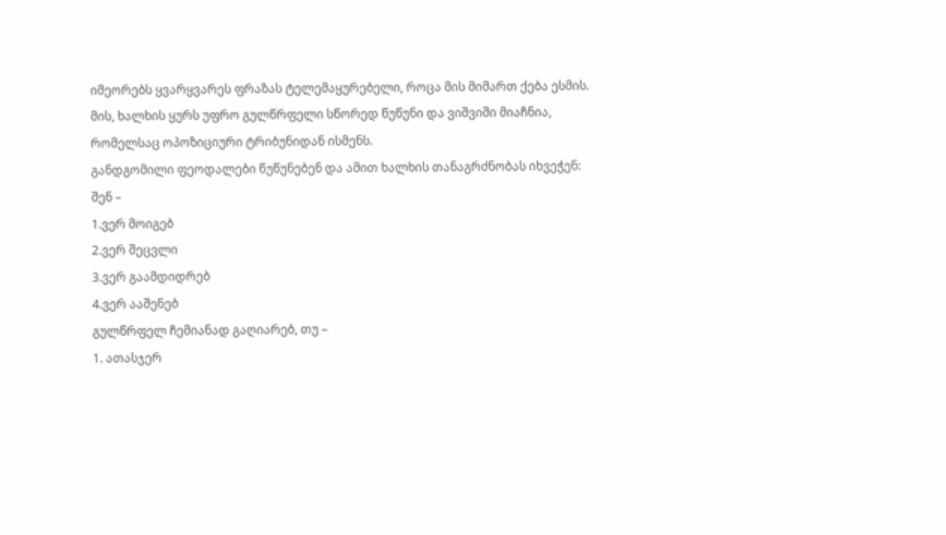იმეორებს ყვარყვარეს ფრაზას ტელემაყურებელი, როცა მის მიმართ ქება ესმის.
მის, ხალხის ყურს უფრო გულწრფელი სწორედ წუწუნი და ვიშვიში მიაჩნია, რომელსაც ოპოზიციური ტრიბუნიდან ისმენს.
განდგომილი ფეოდალები წუწუნებენ და ამით ხალხის თანაგრძნობას იხვეჭენ:
შენ –
1.ვერ მოიგებ
2.ვერ შეცვლი
3.ვერ გაამდიდრებ
4.ვერ ააშენებ
გულწრფელ ჩემიანად გაღიარებ, თუ –
1. ათასჯერ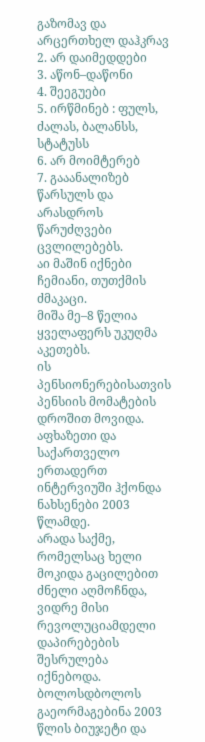გაზომავ და არცერთხელ დაჰკრავ
2. არ დაიმედდები
3. აწონ–დაწონი
4. შეეგუები
5. ირწმინებ : ფულს, ძალას, ბალანსს, სტატუსს
6. არ მოიმტერებ
7. გააანალიზებ წარსულს და არასდროს წარუძღვები ცვლილებებს.
აი მაშინ იქნები ჩემიანი, თუთქმის ძმაკაცი.
მიშა მე–8 წელია ყველაფერს უკუღმა აკეთებს.
ის პენსიონერებისათვის პენსიის მომატების დროშით მოვიდა. აფხაზეთი და საქართველო ერთადერთ ინტერვიუში ჰქონდა ნახსენები 2003 წლამდე.
არადა საქმე, რომელსაც ხელი მოკიდა გაცილებით ძნელი აღმოჩნდა, ვიდრე მისი რევოლუციამდელი დაპირებების შესრულება იქნებოდა.
ბოლოსდბოლოს გაეორმაგებინა 2003 წლის ბიუჯეტი და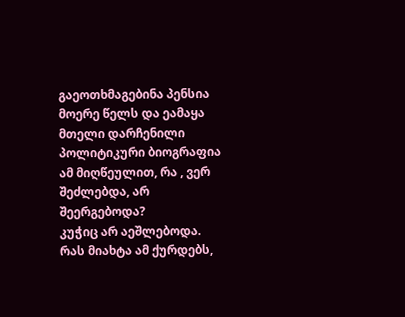გაეოთხმაგებინა პენსია მოერე წელს და ეამაყა მთელი დარჩენილი პოლიტიკური ბიოგრაფია ამ მიღწეულით, რა , ვერ შეძლებდა, არ შეერგებოდა?
კუჭიც არ აეშლებოდა.
რას მიახტა ამ ქურდებს,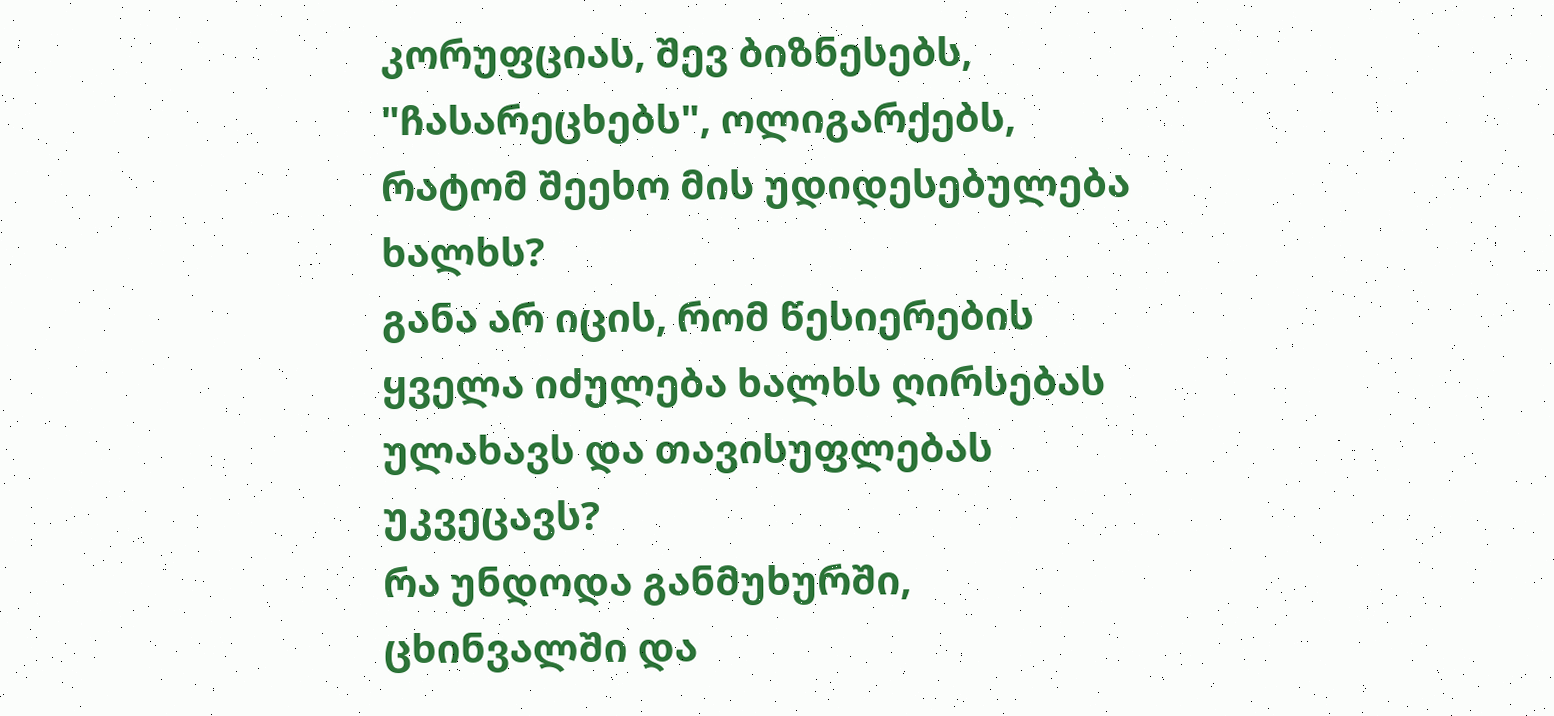კორუფციას, შევ ბიზნესებს, "ჩასარეცხებს", ოლიგარქებს, რატომ შეეხო მის უდიდესებულება ხალხს?
განა არ იცის, რომ წესიერების ყველა იძულება ხალხს ღირსებას ულახავს და თავისუფლებას უკვეცავს?
რა უნდოდა განმუხურში, ცხინვალში და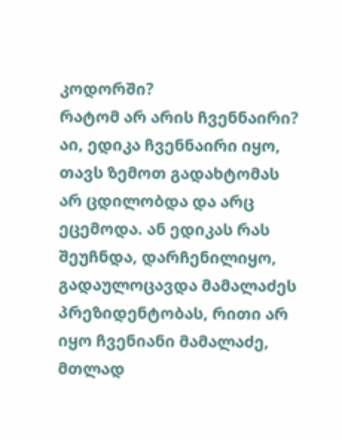კოდორში?
რატომ არ არის ჩვენნაირი?
აი, ედიკა ჩვენნაირი იყო, თავს ზემოთ გადახტომას არ ცდილობდა და არც ეცემოდა. ან ედიკას რას შეუჩნდა, დარჩენილიყო, გადაულოცავდა მამალაძეს პრეზიდენტობას, რითი არ იყო ჩვენიანი მამალაძე, მთლად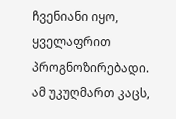ჩვენიანი იყო, ყველაფრით პროგნოზირებადი.
ამ უკუღმართ კაცს,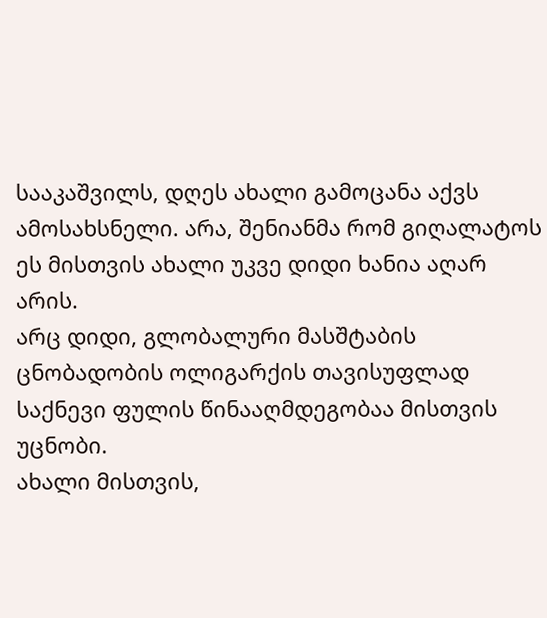სააკაშვილს, დღეს ახალი გამოცანა აქვს ამოსახსნელი. არა, შენიანმა რომ გიღალატოს ეს მისთვის ახალი უკვე დიდი ხანია აღარ არის.
არც დიდი, გლობალური მასშტაბის ცნობადობის ოლიგარქის თავისუფლად საქნევი ფულის წინააღმდეგობაა მისთვის უცნობი.
ახალი მისთვის,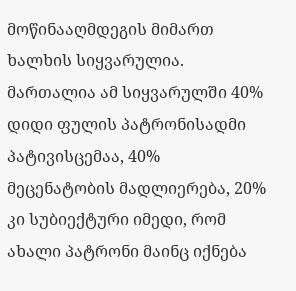მოწინააღმდეგის მიმართ ხალხის სიყვარულია.
მართალია ამ სიყვარულში 40% დიდი ფულის პატრონისადმი პატივისცემაა, 40% მეცენატობის მადლიერება, 20% კი სუბიექტური იმედი, რომ ახალი პატრონი მაინც იქნება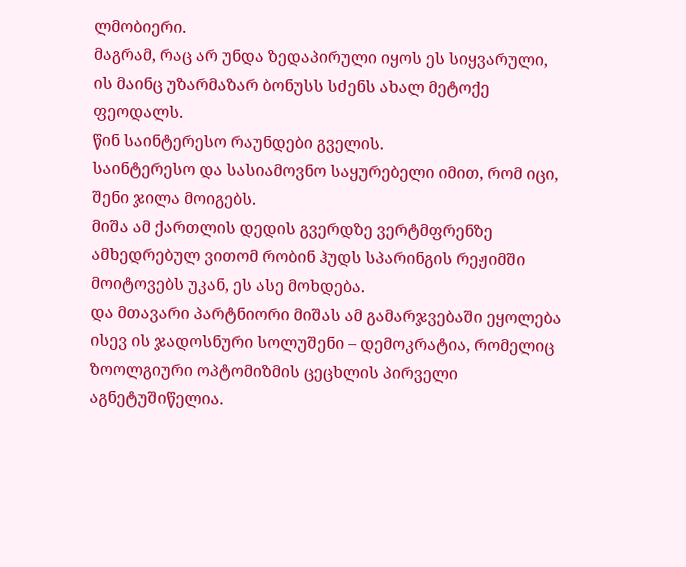ლმობიერი.
მაგრამ, რაც არ უნდა ზედაპირული იყოს ეს სიყვარული, ის მაინც უზარმაზარ ბონუსს სძენს ახალ მეტოქე ფეოდალს.
წინ საინტერესო რაუნდები გველის.
საინტერესო და სასიამოვნო საყურებელი იმით, რომ იცი, შენი ჯილა მოიგებს.
მიშა ამ ქართლის დედის გვერდზე ვერტმფრენზე ამხედრებულ ვითომ რობინ ჰუდს სპარინგის რეჟიმში მოიტოვებს უკან, ეს ასე მოხდება.
და მთავარი პარტნიორი მიშას ამ გამარჯვებაში ეყოლება ისევ ის ჯადოსნური სოლუშენი – დემოკრატია, რომელიც ზოოლგიური ოპტომიზმის ცეცხლის პირველი აგნეტუშიწელია.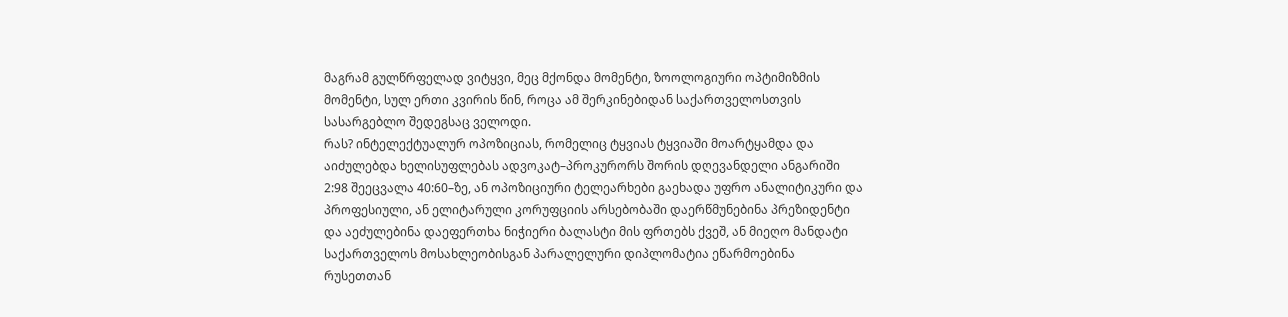მაგრამ გულწრფელად ვიტყვი, მეც მქონდა მომენტი, ზოოლოგიური ოპტიმიზმის მომენტი, სულ ერთი კვირის წინ, როცა ამ შერკინებიდან საქართველოსთვის სასარგებლო შედეგსაც ველოდი.
რას? ინტელექტუალურ ოპოზიციას, რომელიც ტყვიას ტყვიაში მოარტყამდა და აიძულებდა ხელისუფლებას ადვოკატ–პროკურორს შორის დღევანდელი ანგარიში 2:98 შეეცვალა 40:60–ზე, ან ოპოზიციური ტელეარხები გაეხადა უფრო ანალიტიკური და პროფესიული, ან ელიტარული კორუფციის არსებობაში დაერწმუნებინა პრეზიდენტი და აეძულებინა დაეფერთხა ნიჭიერი ბალასტი მის ფრთებს ქვეშ, ან მიეღო მანდატი საქართველოს მოსახლეობისგან პარალელური დიპლომატია ეწარმოებინა რუსეთთან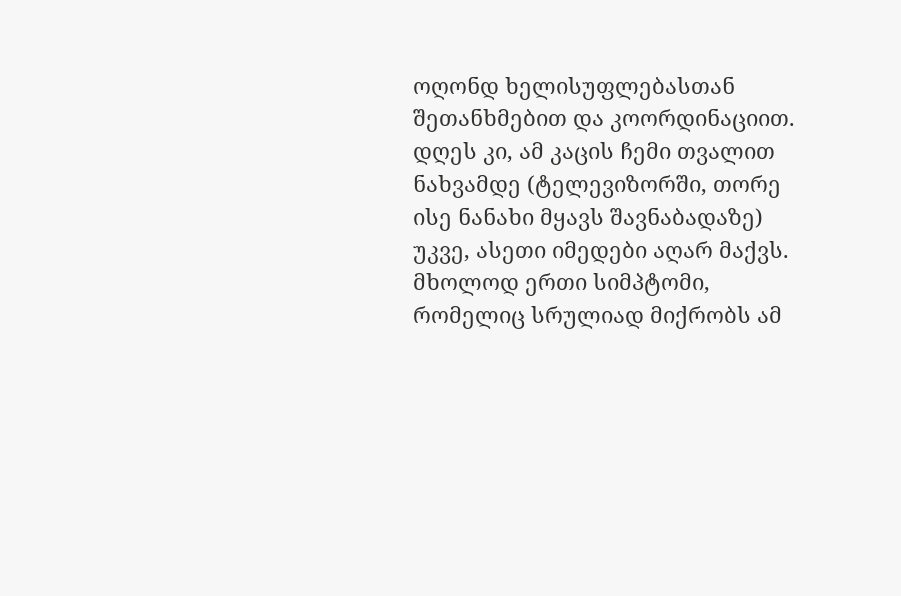ოღონდ ხელისუფლებასთან შეთანხმებით და კოორდინაციით.
დღეს კი, ამ კაცის ჩემი თვალით ნახვამდე (ტელევიზორში, თორე ისე ნანახი მყავს შავნაბადაზე) უკვე, ასეთი იმედები აღარ მაქვს.
მხოლოდ ერთი სიმპტომი, რომელიც სრულიად მიქრობს ამ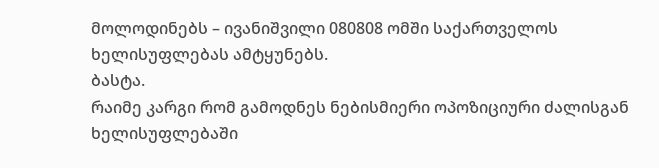მოლოდინებს – ივანიშვილი 080808 ომში საქართველოს ხელისუფლებას ამტყუნებს.
ბასტა.
რაიმე კარგი რომ გამოდნეს ნებისმიერი ოპოზიციური ძალისგან ხელისუფლებაში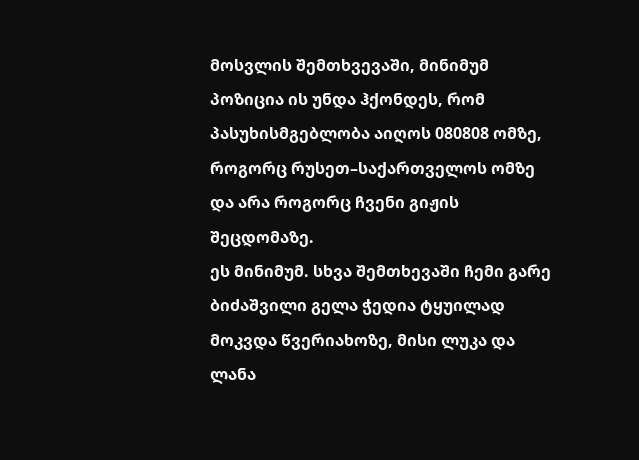მოსვლის შემთხვევაში, მინიმუმ პოზიცია ის უნდა ჰქონდეს, რომ პასუხისმგებლობა აიღოს 080808 ომზე, როგორც რუსეთ–საქართველოს ომზე და არა როგორც ჩვენი გიჟის შეცდომაზე.
ეს მინიმუმ. სხვა შემთხევაში ჩემი გარე ბიძაშვილი გელა ჭედია ტყუილად მოკვდა წვერიახოზე, მისი ლუკა და ლანა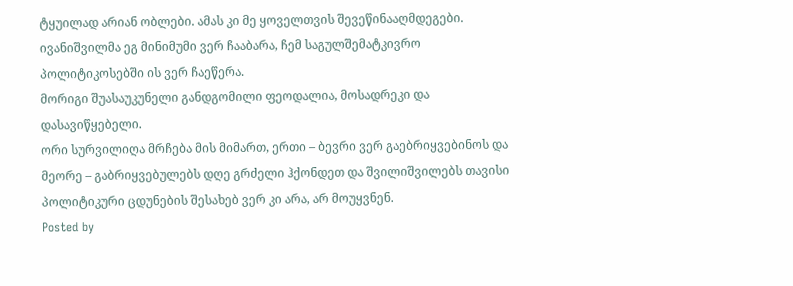ტყუილად არიან ობლები. ამას კი მე ყოველთვის შევეწინააღმდეგები.
ივანიშვილმა ეგ მინიმუმი ვერ ჩააბარა, ჩემ საგულშემატკივრო პოლიტიკოსებში ის ვერ ჩაეწერა.
მორიგი შუასაუკუნელი განდგომილი ფეოდალია, მოსადრეკი და დასავიწყებელი.
ორი სურვილიღა მრჩება მის მიმართ, ერთი – ბევრი ვერ გაებრიყვებინოს და მეორე – გაბრიყვებულებს დღე გრძელი ჰქონდეთ და შვილიშვილებს თავისი პოლიტიკური ცდუნების შესახებ ვერ კი არა, არ მოუყვნენ.
Posted by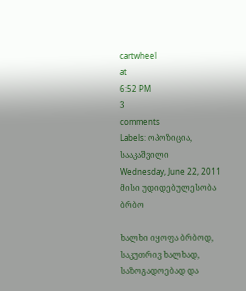cartwheel
at
6:52 PM
3
comments
Labels: ოპოზიცია, სააკაშვილი
Wednesday, June 22, 2011
მისი უდიდებულესობა ბრბო

ხალხი იყოფა ბრბოდ, საკუთრივ ხალხად, საზოგადოებად და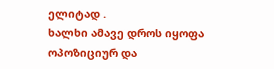ელიტად .
ხალხი ამავე დროს იყოფა ოპოზიციურ და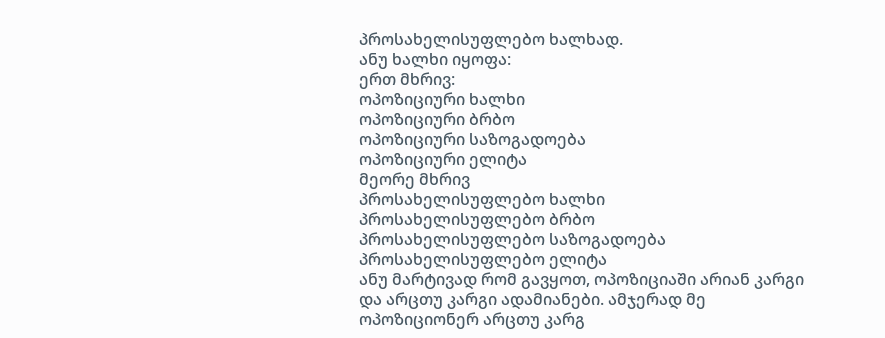პროსახელისუფლებო ხალხად.
ანუ ხალხი იყოფა:
ერთ მხრივ:
ოპოზიციური ხალხი
ოპოზიციური ბრბო
ოპოზიციური საზოგადოება
ოპოზიციური ელიტა
მეორე მხრივ
პროსახელისუფლებო ხალხი
პროსახელისუფლებო ბრბო
პროსახელისუფლებო საზოგადოება
პროსახელისუფლებო ელიტა
ანუ მარტივად რომ გავყოთ, ოპოზიციაში არიან კარგი და არცთუ კარგი ადამიანები. ამჯერად მე ოპოზიციონერ არცთუ კარგ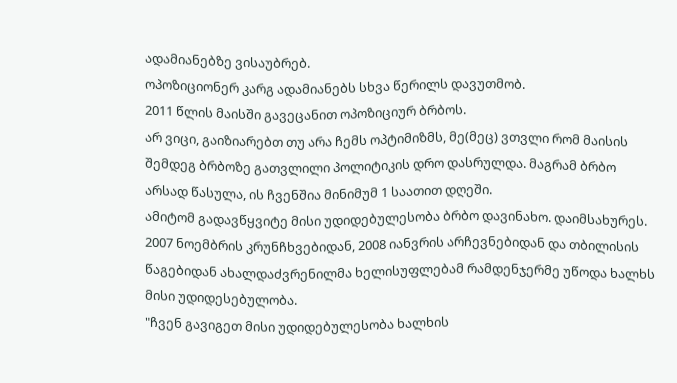ადამიანებზე ვისაუბრებ.
ოპოზიციონერ კარგ ადამიანებს სხვა წერილს დავუთმობ.
2011 წლის მაისში გავეცანით ოპოზიციურ ბრბოს.
არ ვიცი, გაიზიარებთ თუ არა ჩემს ოპტიმიზმს, მე(მეც) ვთვლი რომ მაისის შემდეგ ბრბოზე გათვლილი პოლიტიკის დრო დასრულდა. მაგრამ ბრბო არსად წასულა, ის ჩვენშია მინიმუმ 1 საათით დღეში.
ამიტომ გადავწყვიტე მისი უდიდებულესობა ბრბო დავინახო. დაიმსახურეს.
2007 ნოემბრის კრუნჩხვებიდან, 2008 იანვრის არჩევნებიდან და თბილისის წაგებიდან ახალდაძვრენილმა ხელისუფლებამ რამდენჯერმე უწოდა ხალხს მისი უდიდესებულობა.
"ჩვენ გავიგეთ მისი უდიდებულესობა ხალხის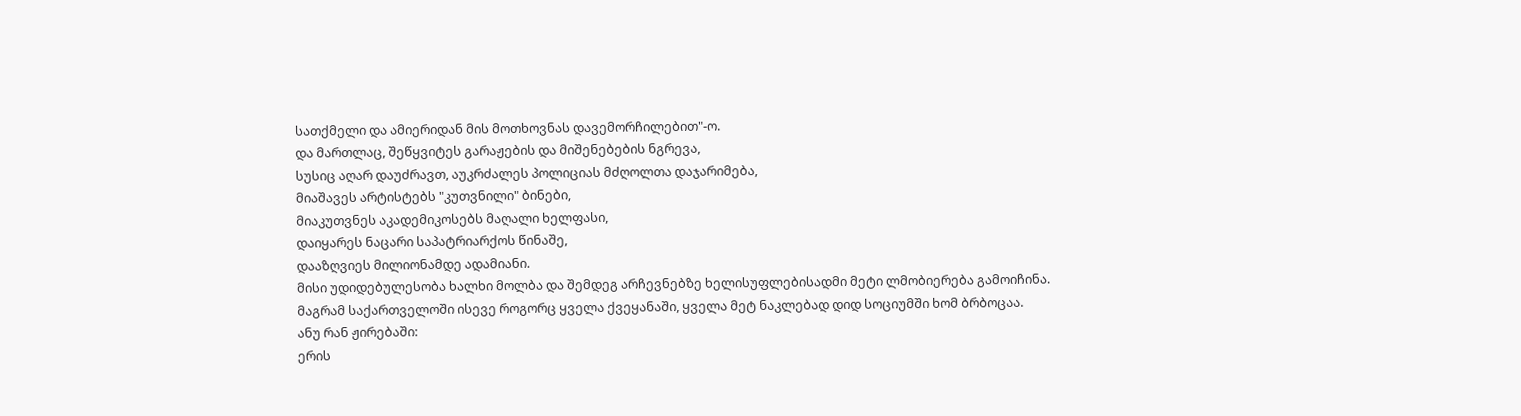სათქმელი და ამიერიდან მის მოთხოვნას დავემორჩილებით"-ო.
და მართლაც, შეწყვიტეს გარაჟების და მიშენებების ნგრევა,
სუსიც აღარ დაუძრავთ, აუკრძალეს პოლიციას მძღოლთა დაჯარიმება,
მიაშავეს არტისტებს "კუთვნილი" ბინები,
მიაკუთვნეს აკადემიკოსებს მაღალი ხელფასი,
დაიყარეს ნაცარი საპატრიარქოს წინაშე,
დააზღვიეს მილიონამდე ადამიანი.
მისი უდიდებულესობა ხალხი მოლბა და შემდეგ არჩევნებზე ხელისუფლებისადმი მეტი ლმობიერება გამოიჩინა.
მაგრამ საქართველოში ისევე როგორც ყველა ქვეყანაში, ყველა მეტ ნაკლებად დიდ სოციუმში ხომ ბრბოცაა.
ანუ რან ჟირებაში:
ერის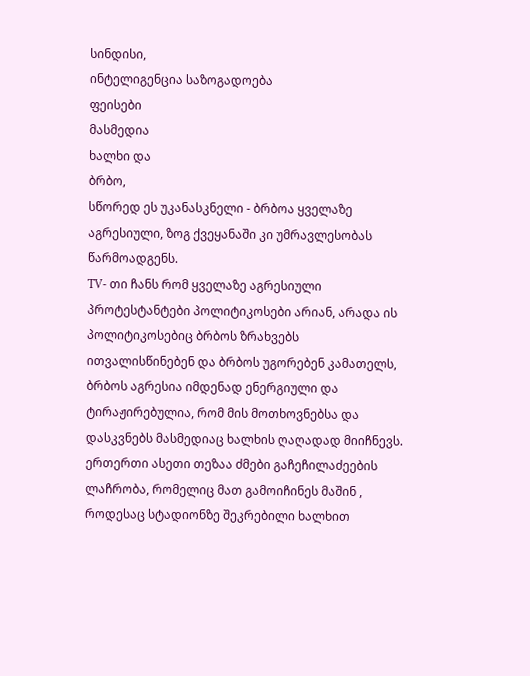სინდისი,
ინტელიგენცია საზოგადოება
ფეისები
მასმედია
ხალხი და
ბრბო,
სწორედ ეს უკანასკნელი - ბრბოა ყველაზე აგრესიული, ზოგ ქვეყანაში კი უმრავლესობას წარმოადგენს.
TV- თი ჩანს რომ ყველაზე აგრესიული პროტესტანტები პოლიტიკოსები არიან, არადა ის პოლიტიკოსებიც ბრბოს ზრახვებს ითვალისწინებენ და ბრბოს უგორებენ კამათელს, ბრბოს აგრესია იმდენად ენერგიული და ტირაჟირებულია, რომ მის მოთხოვნებსა და დასკვნებს მასმედიაც ხალხის ღაღადად მიიჩნევს.
ერთერთი ასეთი თეზაა ძმები გაჩეჩილაძეების ლაჩრობა, რომელიც მათ გამოიჩინეს მაშინ , როდესაც სტადიონზე შეკრებილი ხალხით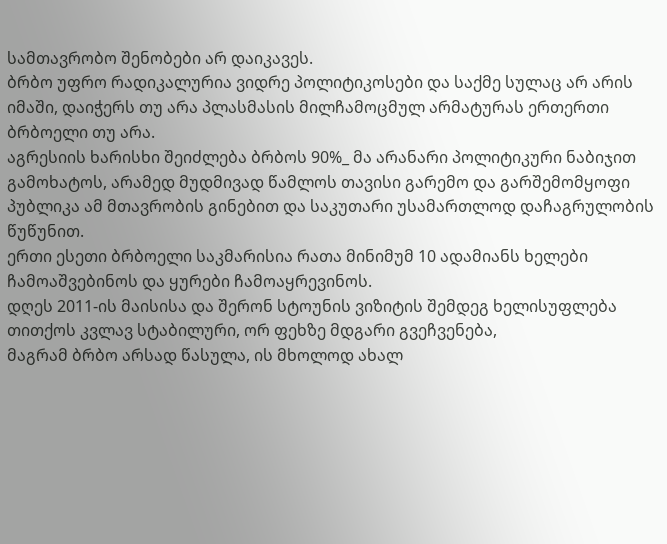სამთავრობო შენობები არ დაიკავეს.
ბრბო უფრო რადიკალურია ვიდრე პოლიტიკოსები და საქმე სულაც არ არის იმაში, დაიჭერს თუ არა პლასმასის მილჩამოცმულ არმატურას ერთერთი ბრბოელი თუ არა.
აგრესიის ხარისხი შეიძლება ბრბოს 90%_ მა არანარი პოლიტიკური ნაბიჯით გამოხატოს, არამედ მუდმივად წამლოს თავისი გარემო და გარშემომყოფი პუბლიკა ამ მთავრობის გინებით და საკუთარი უსამართლოდ დაჩაგრულობის წუწუნით.
ერთი ესეთი ბრბოელი საკმარისია რათა მინიმუმ 10 ადამიანს ხელები ჩამოაშვებინოს და ყურები ჩამოაყრევინოს.
დღეს 2011-ის მაისისა და შერონ სტოუნის ვიზიტის შემდეგ ხელისუფლება თითქოს კვლავ სტაბილური, ორ ფეხზე მდგარი გვეჩვენება,
მაგრამ ბრბო არსად წასულა, ის მხოლოდ ახალ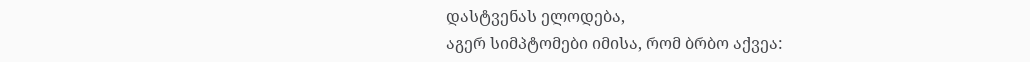დასტვენას ელოდება,
აგერ სიმპტომები იმისა, რომ ბრბო აქვეა: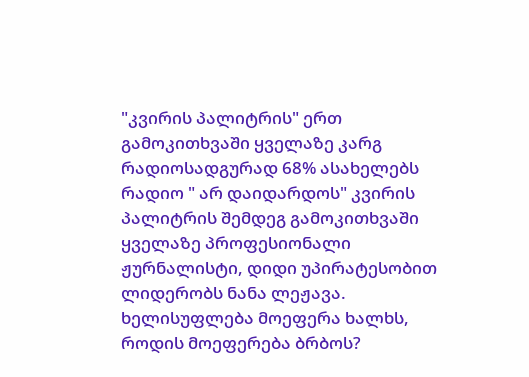"კვირის პალიტრის" ერთ გამოკითხვაში ყველაზე კარგ რადიოსადგურად 68% ასახელებს რადიო " არ დაიდარდოს" კვირის პალიტრის შემდეგ გამოკითხვაში ყველაზე პროფესიონალი ჟურნალისტი, დიდი უპირატესობით ლიდერობს ნანა ლეჟავა.
ხელისუფლება მოეფერა ხალხს, როდის მოეფერება ბრბოს?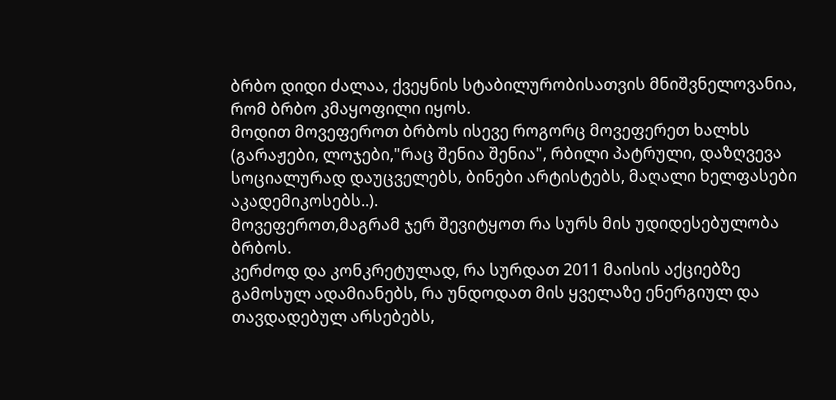ბრბო დიდი ძალაა, ქვეყნის სტაბილურობისათვის მნიშვნელოვანია, რომ ბრბო კმაყოფილი იყოს.
მოდით მოვეფეროთ ბრბოს ისევე როგორც მოვეფერეთ ხალხს (გარაჟები, ლოჯები,"რაც შენია შენია", რბილი პატრული, დაზღვევა სოციალურად დაუცველებს, ბინები არტისტებს, მაღალი ხელფასები აკადემიკოსებს..).
მოვეფეროთ,მაგრამ ჯერ შევიტყოთ რა სურს მის უდიდესებულობა ბრბოს.
კერძოდ და კონკრეტულად, რა სურდათ 2011 მაისის აქციებზე გამოსულ ადამიანებს, რა უნდოდათ მის ყველაზე ენერგიულ და თავდადებულ არსებებს,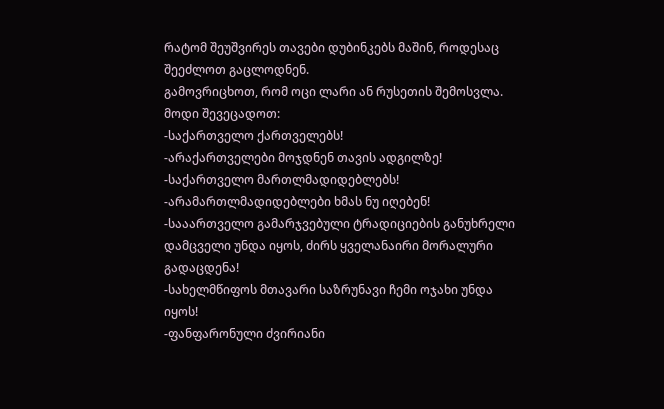რატომ შეუშვირეს თავები დუბინკებს მაშინ, როდესაც შეეძლოთ გაცლოდნენ.
გამოვრიცხოთ, რომ ოცი ლარი ან რუსეთის შემოსვლა.
მოდი შევეცადოთ:
-საქართველო ქართველებს!
-არაქართველები მოჯდნენ თავის ადგილზე!
-საქართველო მართლმადიდებლებს!
-არამართლმადიდებლები ხმას ნუ იღებენ!
-სააართველო გამარჯვებული ტრადიციების განუხრელი დამცველი უნდა იყოს, ძირს ყველანაირი მორალური გადაცდენა!
-სახელმწიფოს მთავარი საზრუნავი ჩემი ოჯახი უნდა იყოს!
-ფანფარონული ძვირიანი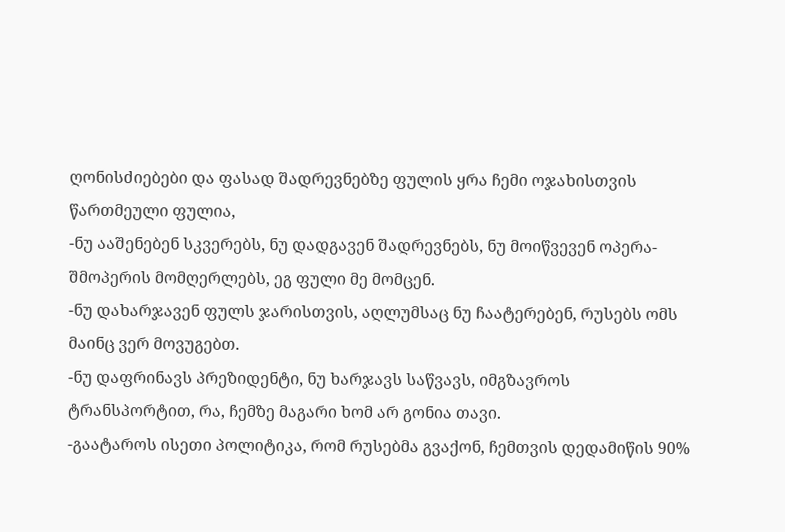ღონისძიებები და ფასად შადრევნებზე ფულის ყრა ჩემი ოჯახისთვის წართმეული ფულია,
-ნუ ააშენებენ სკვერებს, ნუ დადგავენ შადრევნებს, ნუ მოიწვევენ ოპერა- შმოპერის მომღერლებს, ეგ ფული მე მომცენ.
-ნუ დახარჯავენ ფულს ჯარისთვის, აღლუმსაც ნუ ჩაატერებენ, რუსებს ომს მაინც ვერ მოვუგებთ.
-ნუ დაფრინავს პრეზიდენტი, ნუ ხარჯავს საწვავს, იმგზავროს ტრანსპორტით, რა, ჩემზე მაგარი ხომ არ გონია თავი.
-გაატაროს ისეთი პოლიტიკა, რომ რუსებმა გვაქონ, ჩემთვის დედამიწის 90%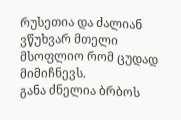რუსეთია და ძალიან ვწუხვარ მთელი მსოფლიო რომ ცუდად მიმიჩნევს.
განა ძნელია ბრბოს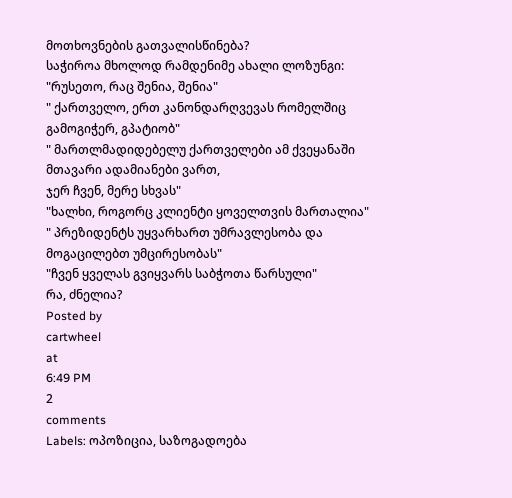მოთხოვნების გათვალისწინება?
საჭიროა მხოლოდ რამდენიმე ახალი ლოზუნგი:
"რუსეთო, რაც შენია, შენია"
" ქართველო, ერთ კანონდარღვევას რომელშიც გამოგიჭერ, გპატიობ"
" მართლმადიდებელუ ქართველები ამ ქვეყანაში მთავარი ადამიანები ვართ,
ჯერ ჩვენ, მერე სხვას"
"ხალხი, როგორც კლიენტი ყოველთვის მართალია"
" პრეზიდენტს უყვარხართ უმრავლესობა და მოგაცილებთ უმცირესობას"
"ჩვენ ყველას გვიყვარს საბჭოთა წარსული"
რა, ძნელია?
Posted by
cartwheel
at
6:49 PM
2
comments
Labels: ოპოზიცია, საზოგადოება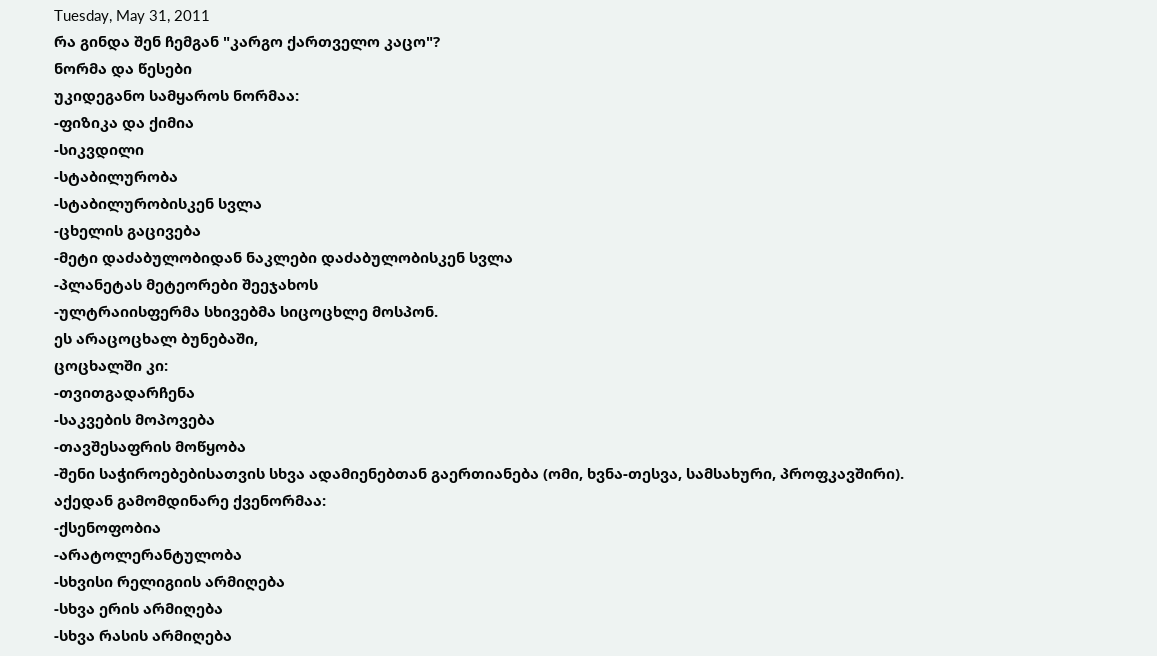Tuesday, May 31, 2011
რა გინდა შენ ჩემგან "კარგო ქართველო კაცო"?
ნორმა და წესები
უკიდეგანო სამყაროს ნორმაა:
-ფიზიკა და ქიმია
-სიკვდილი
-სტაბილურობა
-სტაბილურობისკენ სვლა
-ცხელის გაცივება
-მეტი დაძაბულობიდან ნაკლები დაძაბულობისკენ სვლა
-პლანეტას მეტეორები შეეჯახოს
-ულტრაიისფერმა სხივებმა სიცოცხლე მოსპონ.
ეს არაცოცხალ ბუნებაში,
ცოცხალში კი:
-თვითგადარჩენა
-საკვების მოპოვება
-თავშესაფრის მოწყობა
-შენი საჭიროებებისათვის სხვა ადამიენებთან გაერთიანება (ომი, ხვნა-თესვა, სამსახური, პროფკავშირი).
აქედან გამომდინარე ქვენორმაა:
-ქსენოფობია
-არატოლერანტულობა
-სხვისი რელიგიის არმიღება
-სხვა ერის არმიღება
-სხვა რასის არმიღება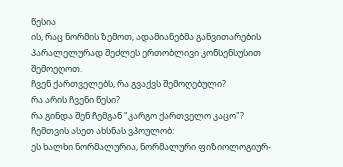წესია
ის, რაც ნორმის ზემოთ, ადამიანებმა განვითარების პარალელურად შეძლეს ერთობლივი კონსენსუსით შემოეღოთ.
ჩვენ ქართველებს, რა გვაქვს შემოღებული?
რა არის ჩვენი წესი?
რა გინდა შენ ჩემგან "კარგო ქართველო კაცო"?
ჩემთვის ასეთ ახსნას ვპოულობ:
ეს ხალხი ნორმალურია, ნორმალური ფიზიოლოგიურ-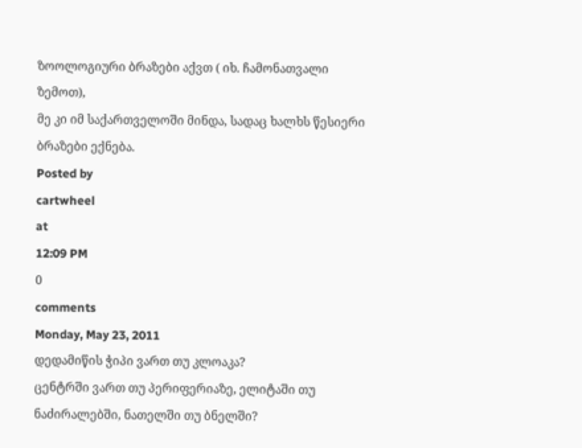ზოოლოგიური ბრაზები აქვთ ( იხ. ჩამონათვალი ზემოთ),
მე კი იმ საქართველოში მინდა, სადაც ხალხს წესიერი ბრაზები ექნება.
Posted by
cartwheel
at
12:09 PM
0
comments
Monday, May 23, 2011
დედამიწის ჭიპი ვართ თუ კლოაკა?
ცენტრში ვართ თუ პერიფერიაზე, ელიტაში თუ ნაძირალებში, ნათელში თუ ბნელში?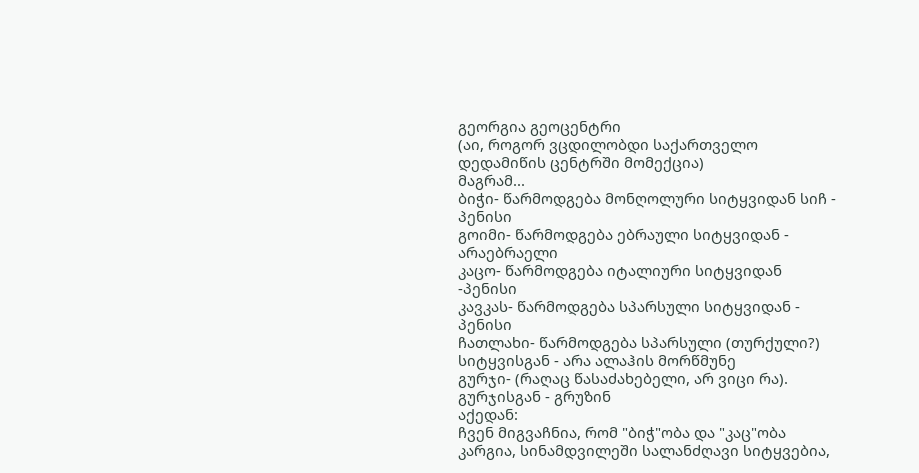გეორგია გეოცენტრი
(აი, როგორ ვცდილობდი საქართველო დედამიწის ცენტრში მომექცია)
მაგრამ...
ბიჭი- წარმოდგება მონღოლური სიტყვიდან სიჩ - პენისი
გოიმი- წარმოდგება ებრაული სიტყვიდან - არაებრაელი
კაცო- წარმოდგება იტალიური სიტყვიდან -პენისი
კავკას- წარმოდგება სპარსული სიტყვიდან - პენისი
ჩათლახი- წარმოდგება სპარსული (თურქული?) სიტყვისგან - არა ალაჰის მორწმუნე
გურჯი- (რაღაც წასაძახებელი, არ ვიცი რა).
გურჯისგან - გრუზინ
აქედან:
ჩვენ მიგვაჩნია, რომ "ბიჭ"ობა და "კაც"ობა კარგია, სინამდვილეში სალანძღავი სიტყვებია,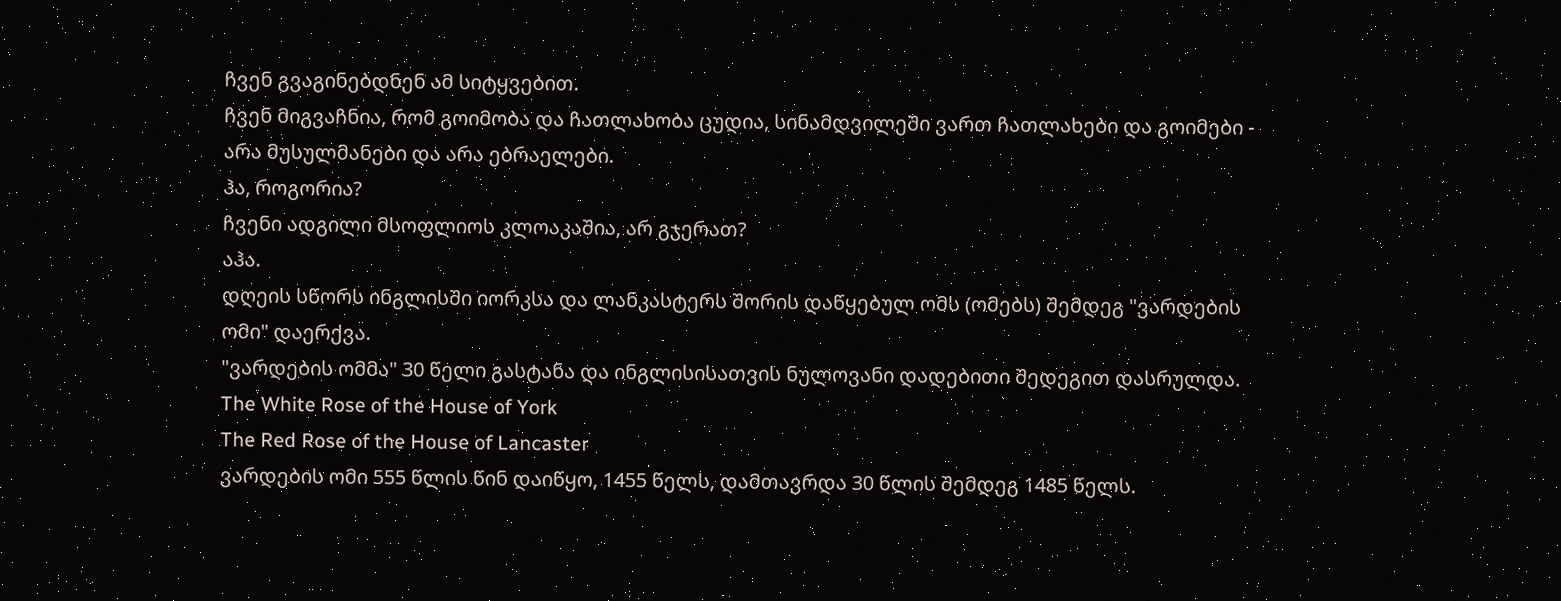ჩვენ გვაგინებდნენ ამ სიტყვებით.
ჩვენ მიგვაჩნია, რომ გოიმობა და ჩათლახობა ცუდია, სინამდვილეში ვართ ჩათლახები და გოიმები - არა მუსულმანები და არა ებრაელები.
ჰა, როგორია?
ჩვენი ადგილი მსოფლიოს კლოაკაშია, არ გჯერათ?
აჰა.
დღეის სწორს ინგლისში იორკსა და ლანკასტერს შორის დაწყებულ ომს (ომებს) შემდეგ "ვარდების ომი" დაერქვა.
"ვარდების ომმა" 30 წელი გასტანა და ინგლისისათვის ნულოვანი დადებითი შედეგით დასრულდა.
The White Rose of the House of York
The Red Rose of the House of Lancaster
ვარდების ომი 555 წლის წინ დაიწყო, 1455 წელს, დამთავრდა 30 წლის შემდეგ 1485 წელს.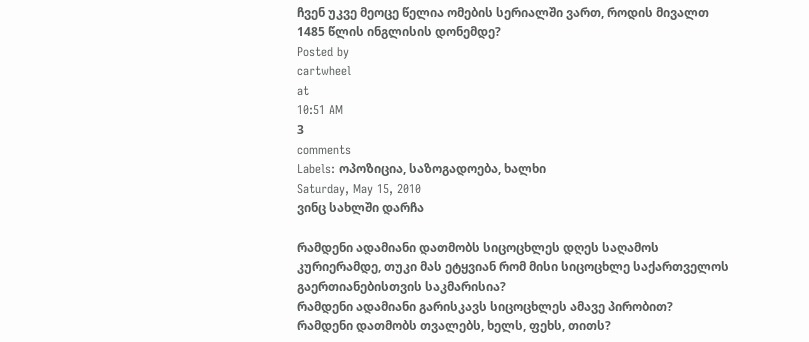ჩვენ უკვე მეოცე წელია ომების სერიალში ვართ, როდის მივალთ 1485 წლის ინგლისის დონემდე?
Posted by
cartwheel
at
10:51 AM
3
comments
Labels: ოპოზიცია, საზოგადოება, ხალხი
Saturday, May 15, 2010
ვინც სახლში დარჩა

რამდენი ადამიანი დათმობს სიცოცხლეს დღეს საღამოს კურიერამდე, თუკი მას ეტყვიან რომ მისი სიცოცხლე საქართველოს გაერთიანებისთვის საკმარისია?
რამდენი ადამიანი გარისკავს სიცოცხლეს ამავე პირობით?
რამდენი დათმობს თვალებს, ხელს, ფეხს, თითს?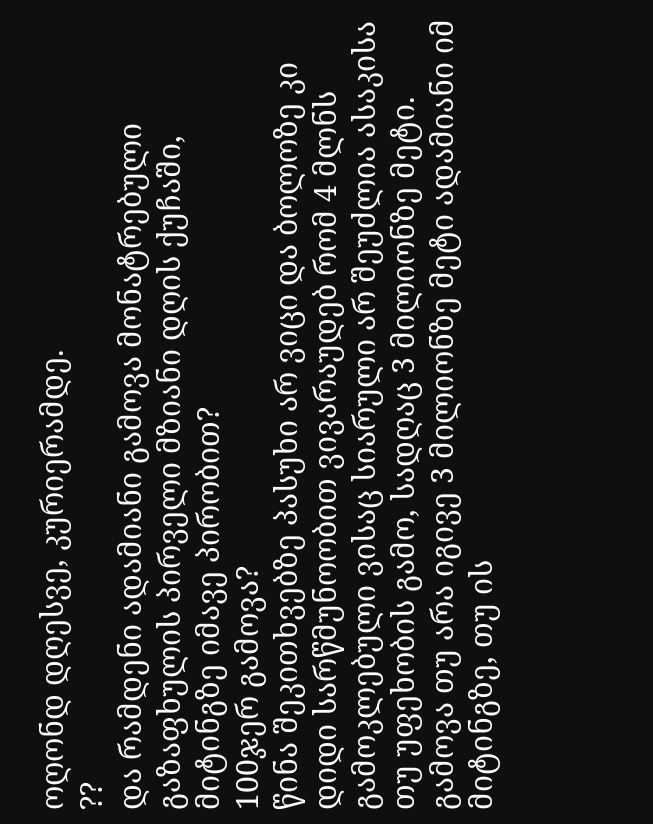ოღონდ დღესვე, კურიერამდე.
??
და რამდენი ადამიანი გამოვა მონატრებული გაზაფხულის პირველი მზიანი დღის ქუჩაში, მიტინგზე იმავე პირობით?
100ჯერ გამოვა?
წინა შეკითხვებზე პასუხი არ ვიცი და ბოლოზე კი დიდი სარწმუნოობით ვივარაუდებ რომ 4 მლნს გამოკლებული ვისაც სიარული არ შეუძლია ასაკისა თუ უფეხობის გამო, სადღაც 3 მილიონზე მეტი.
გამოვა თუ არა იგივე 3 მილიონზე მეტი ადამიანი იმ მიტინგზე, თუ ის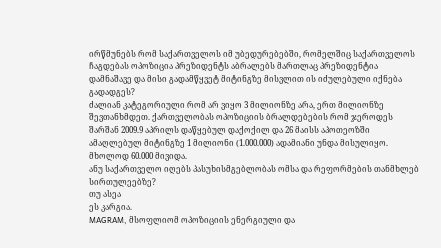ირწმუნებს რომ საქართველოს იმ უბედურებებში, რომელშიც საქართველოს ჩაგდებას ოპოზიცია პრეზიდენტს აბრალებს მართლაც პრეზიდენტია დამნაშავე და მისი გადამწყვეტ მიტინგზე მისვლით ის იძულებული იქნება გადადგეს?
ძალიან კატეგორიული რომ არ ვიყო 3 მილიონზე არა, ერთ მილიონზე შევთანხმდეთ. ქართველობას ოპოზიციის ბრალდებების რომ ჯეროდეს შარშან 2009.9 აპრილს დაწყებულ დაქოქილ და 26 მაისს აპოთეოზში ამაღლებულ მიტინგზე 1 მილიონი (1.000.000) ადამიანი უნდა მისულიყო.
მხოლოდ 60.000 მივიდა.
ანუ საქართველო იღებს პასუხისმგებლობას ომსა და რეფორმების თანმხლებ სირთულეებზე?
თუ ასეა
ეს კარგია.
MAGRAM, მსოფლიომ ოპოზიციის ენერგიული და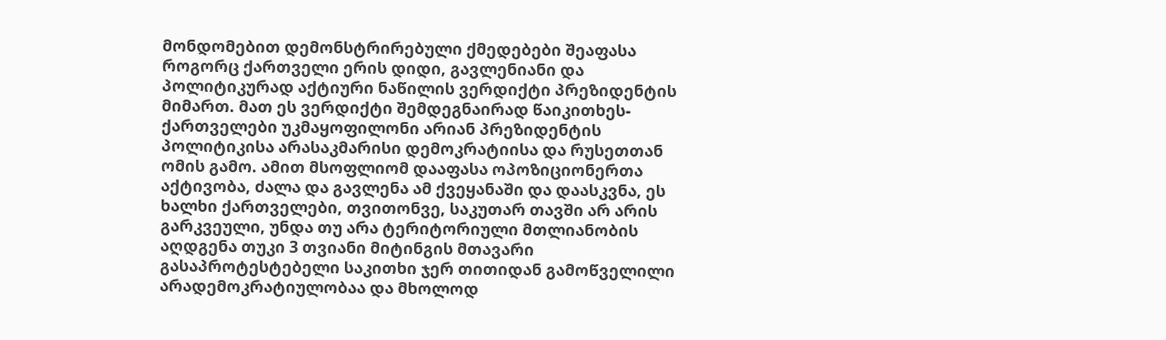მონდომებით დემონსტრირებული ქმედებები შეაფასა როგორც ქართველი ერის დიდი, გავლენიანი და პოლიტიკურად აქტიური ნაწილის ვერდიქტი პრეზიდენტის მიმართ. მათ ეს ვერდიქტი შემდეგნაირად წაიკითხეს- ქართველები უკმაყოფილონი არიან პრეზიდენტის პოლიტიკისა არასაკმარისი დემოკრატიისა და რუსეთთან ომის გამო. ამით მსოფლიომ დააფასა ოპოზიციონერთა აქტივობა, ძალა და გავლენა ამ ქვეყანაში და დაასკვნა, ეს ხალხი ქართველები, თვითონვე, საკუთარ თავში არ არის გარკვეული, უნდა თუ არა ტერიტორიული მთლიანობის აღდგენა თუკი 3 თვიანი მიტინგის მთავარი გასაპროტესტებელი საკითხი ჯერ თითიდან გამოწველილი არადემოკრატიულობაა და მხოლოდ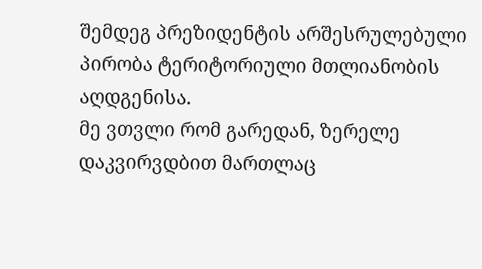შემდეგ პრეზიდენტის არშესრულებული პირობა ტერიტორიული მთლიანობის აღდგენისა.
მე ვთვლი რომ გარედან, ზერელე დაკვირვდბით მართლაც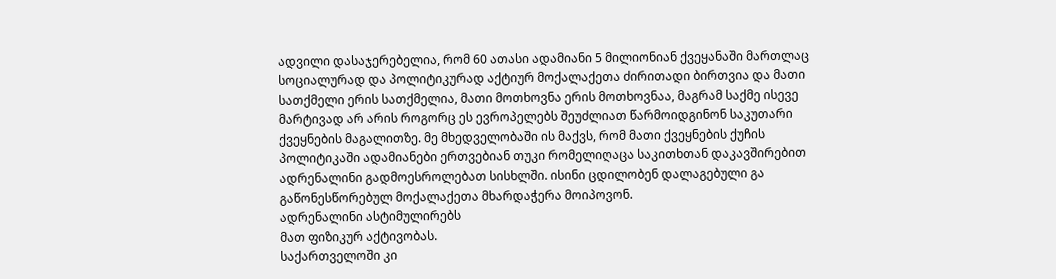ადვილი დასაჯერებელია, რომ 60 ათასი ადამიანი 5 მილიონიან ქვეყანაში მართლაც სოციალურად და პოლიტიკურად აქტიურ მოქალაქეთა ძირითადი ბირთვია და მათი სათქმელი ერის სათქმელია, მათი მოთხოვნა ერის მოთხოვნაა, მაგრამ საქმე ისევე მარტივად არ არის როგორც ეს ევროპელებს შეუძლიათ წარმოიდგინონ საკუთარი ქვეყნების მაგალითზე. მე მხედველობაში ის მაქვს, რომ მათი ქვეყნების ქუჩის პოლიტიკაში ადამიანები ერთვებიან თუკი რომელიღაცა საკითხთან დაკავშირებით ადრენალინი გადმოესროლებათ სისხლში. ისინი ცდილობენ დალაგებული გა გაწონესწორებულ მოქალაქეთა მხარდაჭერა მოიპოვონ.
ადრენალინი ასტიმულირებს
მათ ფიზიკურ აქტივობას.
საქართველოში კი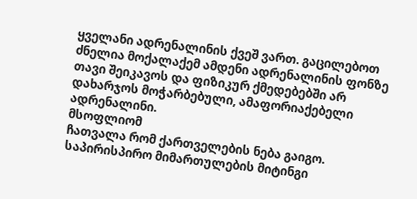ყველანი ადრენალინის ქვეშ ვართ. გაცილებოთ ძნელია მოქალაქემ ამდენი ადრენალინის ფონზე თავი შეიკავოს და ფიზიკურ ქმედებებში არ დახარჯოს მოჭარბებული, ამაფორიაქებელი ადრენალინი.
მსოფლიომ
ჩათვალა რომ ქართველების ნება გაიგო.
საპირისპირო მიმართულების მიტინგი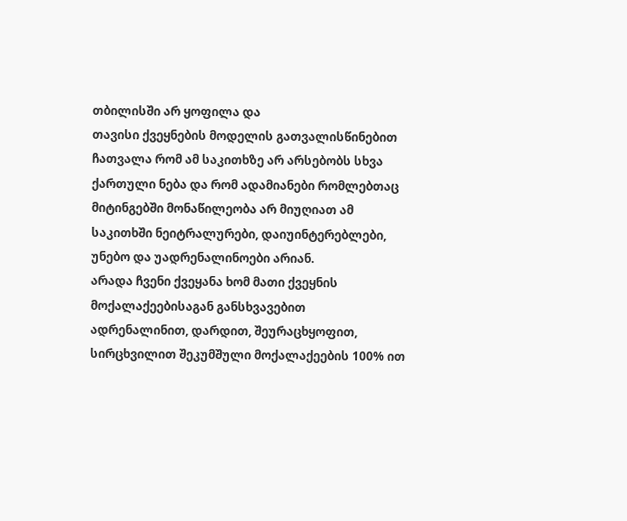თბილისში არ ყოფილა და
თავისი ქვეყნების მოდელის გათვალისწინებით ჩათვალა რომ ამ საკითხზე არ არსებობს სხვა ქართული ნება და რომ ადამიანები რომლებთაც მიტინგებში მონაწილეობა არ მიუღიათ ამ საკითხში ნეიტრალურები, დაიუინტერებლები, უნებო და უადრენალინოები არიან.
არადა ჩვენი ქვეყანა ხომ მათი ქვეყნის მოქალაქეებისაგან განსხვავებით ადრენალინით, დარდით, შეურაცხყოფით, სირცხვილით შეკუმშული მოქალაქეების 100% ით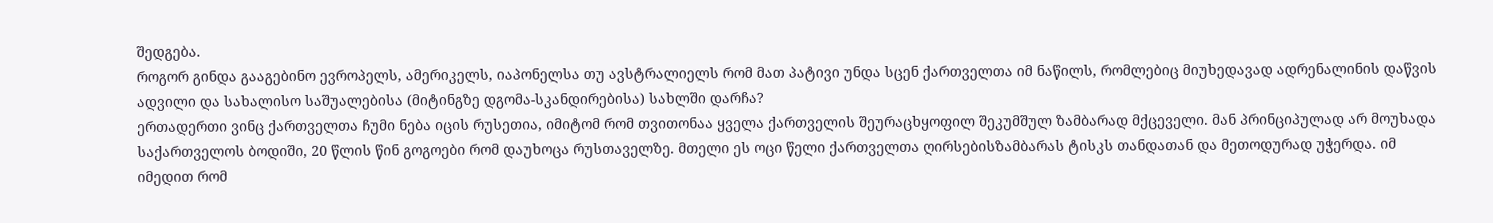შედგება.
როგორ გინდა გააგებინო ევროპელს, ამერიკელს, იაპონელსა თუ ავსტრალიელს რომ მათ პატივი უნდა სცენ ქართველთა იმ ნაწილს, რომლებიც მიუხედავად ადრენალინის დაწვის ადვილი და სახალისო საშუალებისა (მიტინგზე დგომა-სკანდირებისა) სახლში დარჩა?
ერთადერთი ვინც ქართველთა ჩუმი ნება იცის რუსეთია, იმიტომ რომ თვითონაა ყველა ქართველის შეურაცხყოფილ შეკუმშულ ზამბარად მქცეველი. მან პრინციპულად არ მოუხადა საქართველოს ბოდიში, 20 წლის წინ გოგოები რომ დაუხოცა რუსთაველზე. მთელი ეს ოცი წელი ქართველთა ღირსებისზამბარას ტისკს თანდათან და მეთოდურად უჭერდა. იმ იმედით რომ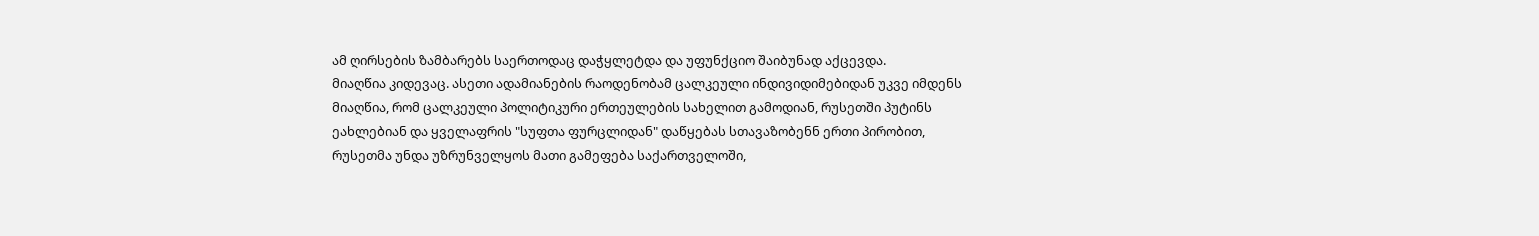ამ ღირსების ზამბარებს საერთოდაც დაჭყლეტდა და უფუნქციო შაიბუნად აქცევდა.
მიაღწია კიდევაც. ასეთი ადამიანების რაოდენობამ ცალკეული ინდივიდიმებიდან უკვე იმდენს მიაღწია, რომ ცალკეული პოლიტიკური ერთეულების სახელით გამოდიან, რუსეთში პუტინს ეახლებიან და ყველაფრის "სუფთა ფურცლიდან" დაწყებას სთავაზობენნ ერთი პირობით, რუსეთმა უნდა უზრუნველყოს მათი გამეფება საქართველოში,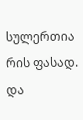სულერთია რის ფასად.
და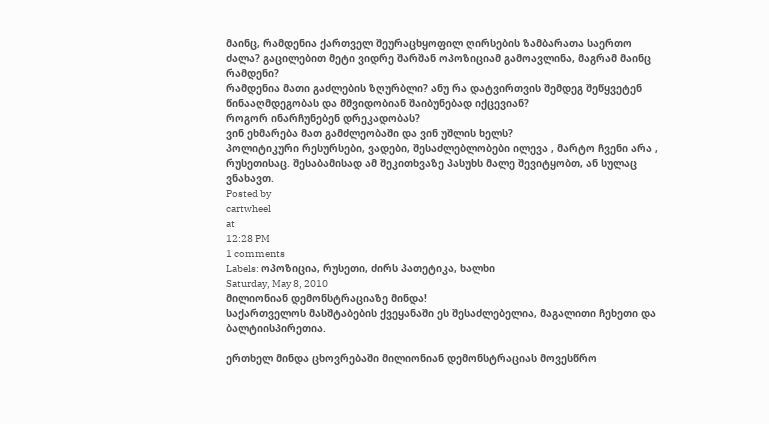მაინც, რამდენია ქართველ შეურაცხყოფილ ღირსების ზამბარათა საერთო ძალა? გაცილებით მეტი ვიდრე შარშან ოპოზიციამ გამოავლინა, მაგრამ მაინც რამდენი?
რამდენია მათი გაძლების ზღურბლი? ანუ რა დატვირთვის შემდეგ შეწყვეტენ წინააღმდეგობას და მშვიდობიან შაიბუნებად იქცევიან?
როგორ ინარჩუნებენ დრეკადობას?
ვინ ეხმარება მათ გამძლეობაში და ვინ უშლის ხელს?
პოლიტიკური რესურსები, ვადები, შესაძლებლობები ილევა , მარტო ჩვენი არა , რუსეთისაც. შესაბამისად ამ შეკითხვაზე პასუხს მალე შევიტყობთ, ან სულაც ვნახავთ.
Posted by
cartwheel
at
12:28 PM
1 comments
Labels: ოპოზიცია, რუსეთი, ძირს პათეტიკა, ხალხი
Saturday, May 8, 2010
მილიონიან დემონსტრაციაზე მინდა!
საქართველოს მასშტაბების ქვეყანაში ეს შესაძლებელია, მაგალითი ჩეხეთი და ბალტიისპირეთია.

ერთხელ მინდა ცხოვრებაში მილიონიან დემონსტრაციას მოვესწრო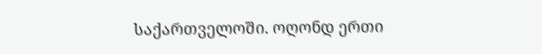საქართველოში. ოღონდ ერთი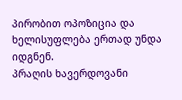პირობით ოპოზიცია და ხელისუფლება ერთად უნდა იდგნენ.
პრაღის ხავერდოვანი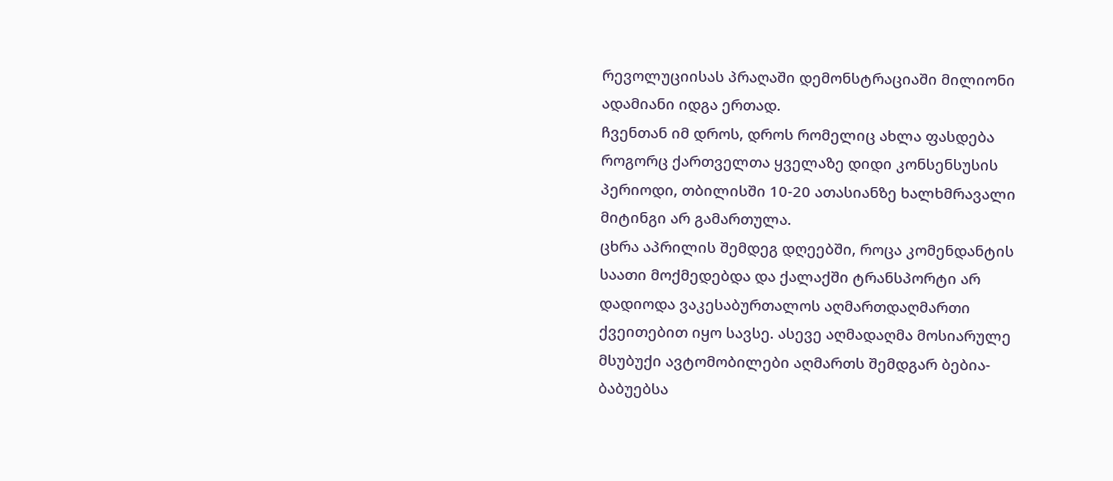რევოლუციისას პრაღაში დემონსტრაციაში მილიონი ადამიანი იდგა ერთად.
ჩვენთან იმ დროს, დროს რომელიც ახლა ფასდება როგორც ქართველთა ყველაზე დიდი კონსენსუსის პერიოდი, თბილისში 10-20 ათასიანზე ხალხმრავალი მიტინგი არ გამართულა.
ცხრა აპრილის შემდეგ დღეებში, როცა კომენდანტის საათი მოქმედებდა და ქალაქში ტრანსპორტი არ დადიოდა ვაკესაბურთალოს აღმართდაღმართი ქვეითებით იყო სავსე. ასევე აღმადაღმა მოსიარულე მსუბუქი ავტომობილები აღმართს შემდგარ ბებია- ბაბუებსა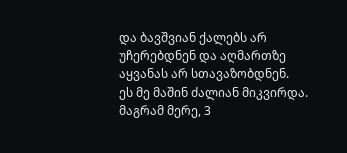და ბავშვიან ქალებს არ უჩერებდნენ და აღმართზე აყვანას არ სთავაზობდნენ.
ეს მე მაშინ ძალიან მიკვირდა.
მაგრამ მერე, 3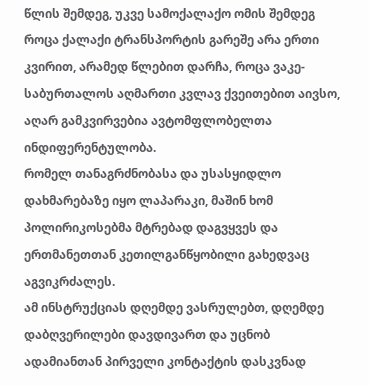წლის შემდეგ, უკვე სამოქალაქო ომის შემდეგ როცა ქალაქი ტრანსპორტის გარეშე არა ერთი კვირით, არამედ წლებით დარჩა, როცა ვაკე-საბურთალოს აღმართი კვლავ ქვეითებით აივსო, აღარ გამკვირვებია ავტომფლობელთა ინდიფერენტულობა.
რომელ თანაგრძნობასა და უსასყიდლო დახმარებაზე იყო ლაპარაკი, მაშინ ხომ პოლირიკოსებმა მტრებად დაგვყვეს და ერთმანეთთან კეთილგანწყობილი გახედვაც აგვიკრძალეს.
ამ ინსტრუქციას დღემდე ვასრულებთ, დღემდე დაბღვერილები დავდივართ და უცნობ ადამიანთან პირველი კონტაქტის დასკვნად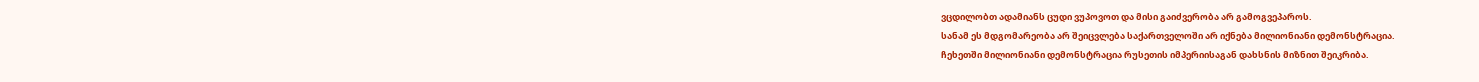ვცდილობთ ადამიანს ცუდი ვუპოვოთ და მისი გაიძვერობა არ გამოგვეპაროს.
სანამ ეს მდგომარეობა არ შეიცვლება საქართველოში არ იქნება მილიონიანი დემონსტრაცია.
ჩეხეთში მილიონიანი დემონსტრაცია რუსეთის იმპერიისაგან დახსნის მიზნით შეიკრიბა.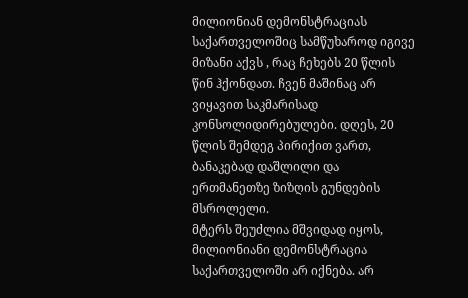მილიონიან დემონსტრაციას საქართველოშიც სამწუხაროდ იგივე მიზანი აქვს , რაც ჩეხებს 20 წლის წინ ჰქონდათ. ჩვენ მაშინაც არ ვიყავით საკმარისად კონსოლიდირებულები. დღეს, 20 წლის შემდეგ პირიქით ვართ, ბანაკებად დაშლილი და ერთმანეთზე ზიზღის გუნდების მსროლელი.
მტერს შეუძლია მშვიდად იყოს, მილიონიანი დემონსტრაცია საქართველოში არ იქნება. არ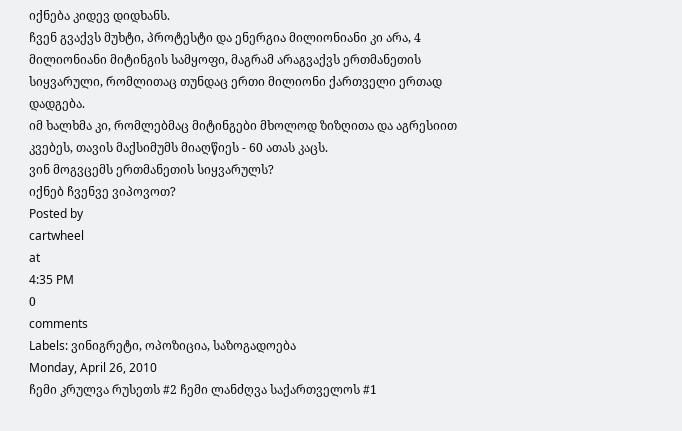იქნება კიდევ დიდხანს.
ჩვენ გვაქვს მუხტი, პროტესტი და ენერგია მილიონიანი კი არა, 4 მილიონიანი მიტინგის სამყოფი, მაგრამ არაგვაქვს ერთმანეთის სიყვარული, რომლითაც თუნდაც ერთი მილიონი ქართველი ერთად დადგება.
იმ ხალხმა კი, რომლებმაც მიტინგები მხოლოდ ზიზღითა და აგრესიით კვებეს, თავის მაქსიმუმს მიაღწიეს - 60 ათას კაცს.
ვინ მოგვცემს ერთმანეთის სიყვარულს?
იქნებ ჩვენვე ვიპოვოთ?
Posted by
cartwheel
at
4:35 PM
0
comments
Labels: ვინიგრეტი, ოპოზიცია, საზოგადოება
Monday, April 26, 2010
ჩემი კრულვა რუსეთს #2 ჩემი ლანძღვა საქართველოს #1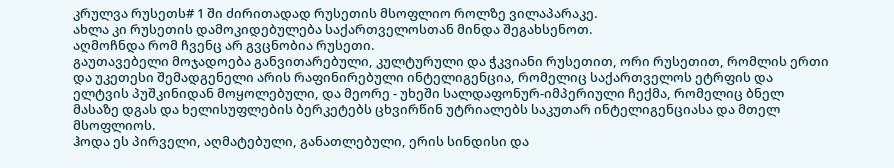კრულვა რუსეთს# 1 ში ძირითადად რუსეთის მსოფლიო როლზე ვილაპარაკე.
ახლა კი რუსეთის დამოკიდებულება საქართველოსთან მინდა შეგახსენოთ.
აღმოჩნდა რომ ჩვენც არ გვცნობია რუსეთი.
გაუთავებელი მოჯადოება განვითარებული, კულტურული და ჭკვიანი რუსეთით, ორი რუსეთით, რომლის ერთი და უკეთესი შემადგენელი არის რაფინირებული ინტელიგენცია, რომელიც საქართველოს ეტრფის და ელტვის პუშკინიდან მოყოლებული, და მეორე - უხეში სალდაფონურ-იმპერიული ჩექმა, რომელიც ბნელ მასაზე დგას და ხელისუფლების ბერკეტებს ცხვირწინ უტრიალებს საკუთარ ინტელიგენციასა და მთელ მსოფლიოს.
ჰოდა ეს პირველი, აღმატებული, განათლებული, ერის სინდისი და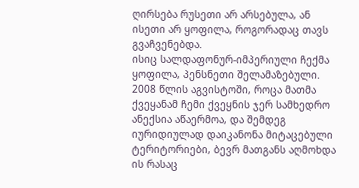ღირსება რუსეთი არ არსებულა, ან ისეთი არ ყოფილა, როგორადაც თავს გვაჩვენებდა.
ისიც სალდაფონურ-იმპერიული ჩექმა ყოფილა, პენსნეთი შელამაზებული.
2008 წლის აგვისტოში, როცა მათმა ქვეყანამ ჩემი ქვეყნის ჯერ სამხედრო ანექსია აწაერმოა, და შემდეგ იურიდიულად დაიკანონა მიტაცებული ტერიტორიები, ბევრ მათგანს აღმოხდა ის რასაც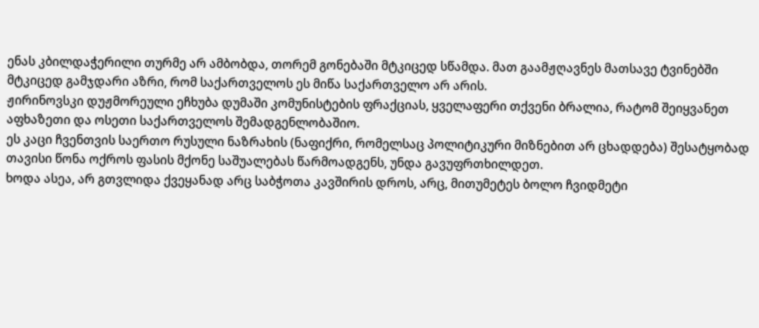ენას კბილდაჭერილი თურმე არ ამბობდა, თორემ გონებაში მტკიცედ სწამდა. მათ გაამჟღავნეს მათსავე ტვინებში მტკიცედ გამჯდარი აზრი, რომ საქართველოს ეს მიწა საქართველო არ არის.
ჟირინოვსკი დუჟმორეული ეჩხუბა დუმაში კომუნისტების ფრაქციას, ყველაფერი თქვენი ბრალია, რატომ შეიყვანეთ აფხაზეთი და ოსეთი საქართველოს შემადგენლობაშიო.
ეს კაცი ჩვენთვის საერთო რუსული ნაზრახის (ნაფიქრი, რომელსაც პოლიტიკური მიზნებით არ ცხადდება) შესატყობად თავისი წონა ოქროს ფასის მქონე საშუალებას წარმოადგენს, უნდა გავუფრთხილდეთ.
ხოდა ასეა, არ გთვლიდა ქვეყანად არც საბჭოთა კავშირის დროს, არც, მითუმეტეს ბოლო ჩვიდმეტი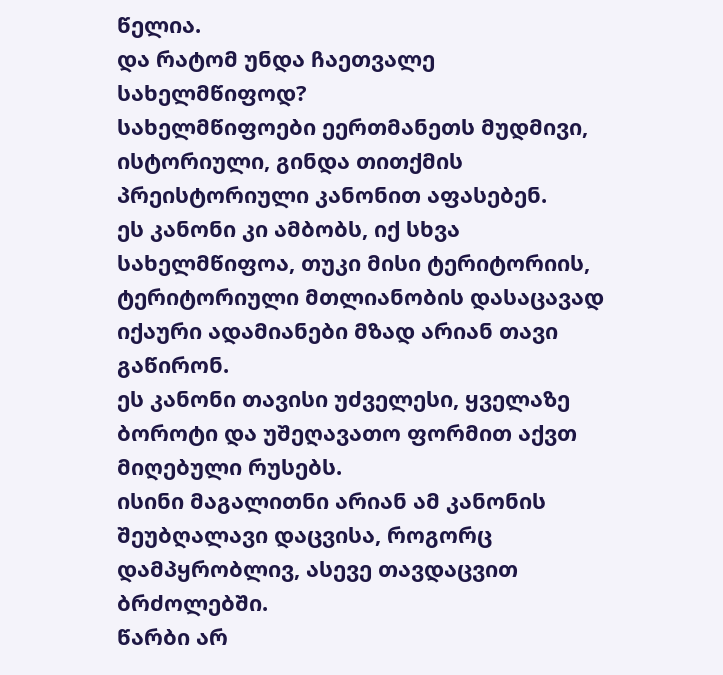წელია.
და რატომ უნდა ჩაეთვალე სახელმწიფოდ?
სახელმწიფოები ეერთმანეთს მუდმივი, ისტორიული, გინდა თითქმის პრეისტორიული კანონით აფასებენ.
ეს კანონი კი ამბობს, იქ სხვა სახელმწიფოა, თუკი მისი ტერიტორიის, ტერიტორიული მთლიანობის დასაცავად იქაური ადამიანები მზად არიან თავი გაწირონ.
ეს კანონი თავისი უძველესი, ყველაზე ბოროტი და უშეღავათო ფორმით აქვთ მიღებული რუსებს.
ისინი მაგალითნი არიან ამ კანონის შეუბღალავი დაცვისა, როგორც დამპყრობლივ, ასევე თავდაცვით ბრძოლებში.
წარბი არ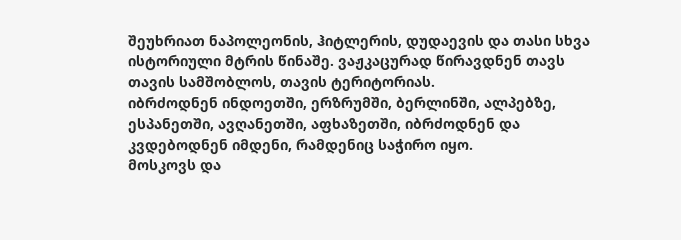შეუხრიათ ნაპოლეონის, ჰიტლერის, დუდაევის და თასი სხვა ისტორიული მტრის წინაშე. ვაჟკაცურად წირავდნენ თავს თავის სამშობლოს, თავის ტერიტორიას.
იბრძოდნენ ინდოეთში, ერზრუმში, ბერლინში, ალპებზე, ესპანეთში, ავღანეთში, აფხაზეთში, იბრძოდნენ და კვდებოდნენ იმდენი, რამდენიც საჭირო იყო.
მოსკოვს და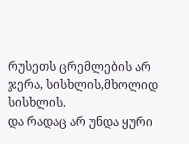რუსეთს ცრემლების არ ჯერა, სისხლის,მხოლიდ სისხლის.
და რადაც არ უნდა ყური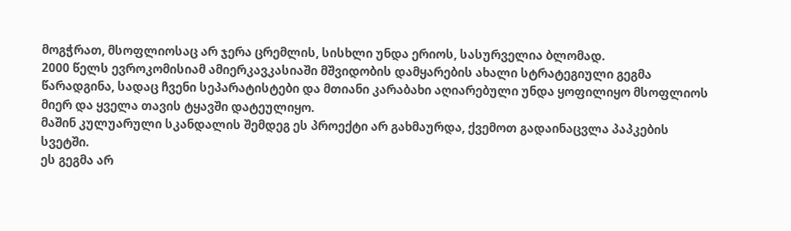მოგჭრათ, მსოფლიოსაც არ ჯერა ცრემლის, სისხლი უნდა ერიოს, სასურველია ბლომად.
2000 წელს ევროკომისიამ ამიერკავკასიაში მშვიდობის დამყარების ახალი სტრატეგიული გეგმა წარადგინა, სადაც ჩვენი სეპარატისტები და მთიანი კარაბახი აღიარებული უნდა ყოფილიყო მსოფლიოს მიერ და ყველა თავის ტყავში დატეულიყო.
მაშინ კულუარული სკანდალის შემდეგ ეს პროექტი არ გახმაურდა, ქვემოთ გადაინაცვლა პაპკების სვეტში.
ეს გეგმა არ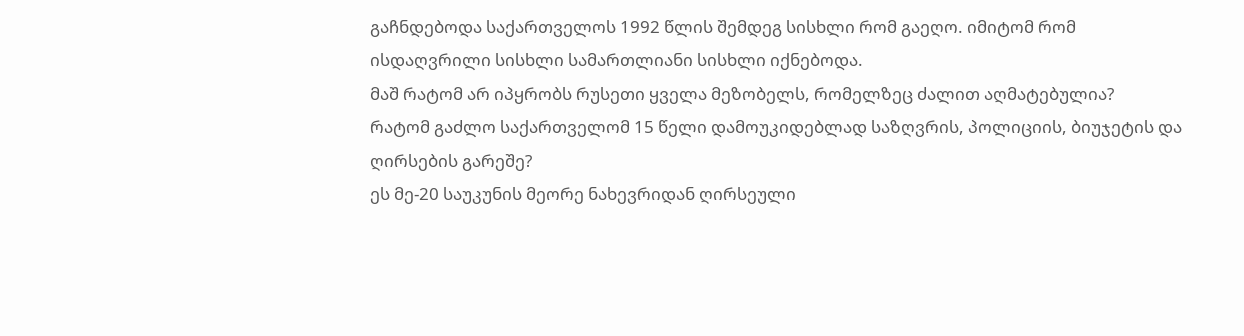გაჩნდებოდა საქართველოს 1992 წლის შემდეგ სისხლი რომ გაეღო. იმიტომ რომ ისდაღვრილი სისხლი სამართლიანი სისხლი იქნებოდა.
მაშ რატომ არ იპყრობს რუსეთი ყველა მეზობელს, რომელზეც ძალით აღმატებულია?
რატომ გაძლო საქართველომ 15 წელი დამოუკიდებლად საზღვრის, პოლიციის, ბიუჯეტის და ღირსების გარეშე?
ეს მე-20 საუკუნის მეორე ნახევრიდან ღირსეული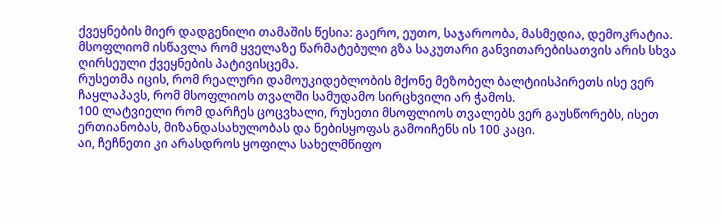ქვეყნების მიერ დადგენილი თამაშის წესია: გაერო, ეუთო, საჯაროობა, მასმედია, დემოკრატია.
მსოფლიომ ისწავლა რომ ყველაზე წარმატებული გზა საკუთარი განვითარებისათვის არის სხვა ღირსეული ქვეყნების პატივისცემა.
რუსეთმა იცის, რომ რეალური დამოუკიდებლობის მქონე მეზობელ ბალტიისპირეთს ისე ვერ ჩაყლაპავს, რომ მსოფლიოს თვალში სამუდამო სირცხვილი არ ჭამოს.
100 ლატვიელი რომ დარჩეს ცოცვხალი, რუსეთი მსოფლიოს თვალებს ვერ გაუსწორებს, ისეთ ერთიანობას, მიზანდასახულობას და ნებისყოფას გამოიჩენს ის 100 კაცი.
აი, ჩეჩნეთი კი არასდროს ყოფილა სახელმწიფო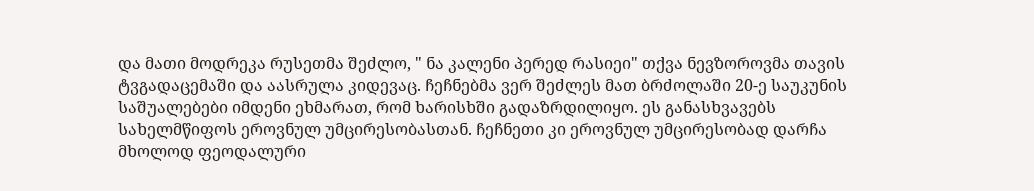და მათი მოდრეკა რუსეთმა შეძლო, " ნა კალენი პერედ რასიეი" თქვა ნევზოროვმა თავის ტვგადაცემაში და აასრულა კიდევაც. ჩეჩნებმა ვერ შეძლეს მათ ბრძოლაში 20-ე საუკუნის საშუალებები იმდენი ეხმარათ, რომ ხარისხში გადაზრდილიყო. ეს განასხვავებს სახელმწიფოს ეროვნულ უმცირესობასთან. ჩეჩნეთი კი ეროვნულ უმცირესობად დარჩა მხოლოდ ფეოდალური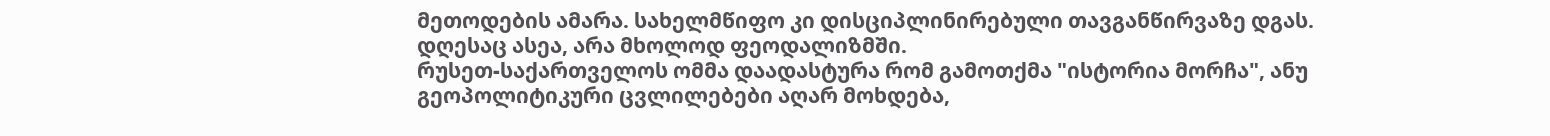მეთოდების ამარა. სახელმწიფო კი დისციპლინირებული თავგანწირვაზე დგას. დღესაც ასეა, არა მხოლოდ ფეოდალიზმში.
რუსეთ-საქართველოს ომმა დაადასტურა რომ გამოთქმა "ისტორია მორჩა", ანუ გეოპოლიტიკური ცვლილებები აღარ მოხდება,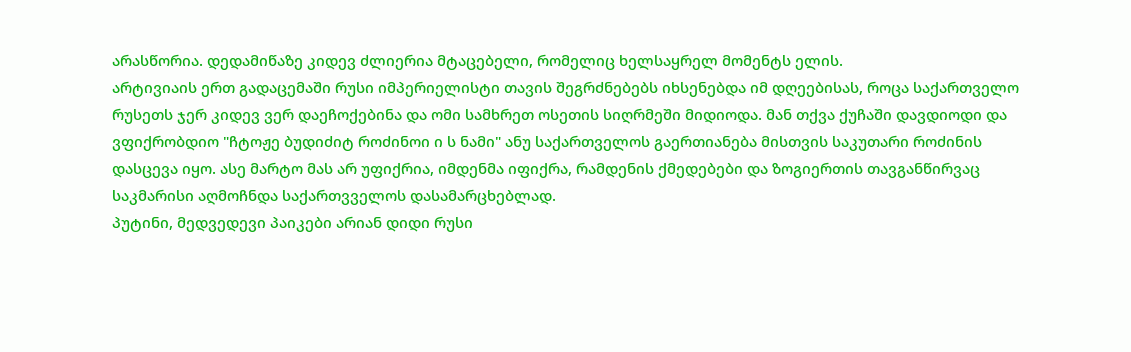არასწორია. დედამიწაზე კიდევ ძლიერია მტაცებელი, რომელიც ხელსაყრელ მომენტს ელის.
არტივიაის ერთ გადაცემაში რუსი იმპერიელისტი თავის შეგრძნებებს იხსენებდა იმ დღეებისას, როცა საქართველო რუსეთს ჯერ კიდევ ვერ დაეჩოქებინა და ომი სამხრეთ ოსეთის სიღრმეში მიდიოდა. მან თქვა ქუჩაში დავდიოდი და ვფიქრობდიო "ჩტოჟე ბუდიძიტ როძინოი ი ს ნამი" ანუ საქართველოს გაერთიანება მისთვის საკუთარი როძინის დასცევა იყო. ასე მარტო მას არ უფიქრია, იმდენმა იფიქრა, რამდენის ქმედებები და ზოგიერთის თავგანწირვაც საკმარისი აღმოჩნდა საქართვველოს დასამარცხებლად.
პუტინი, მედვედევი პაიკები არიან დიდი რუსი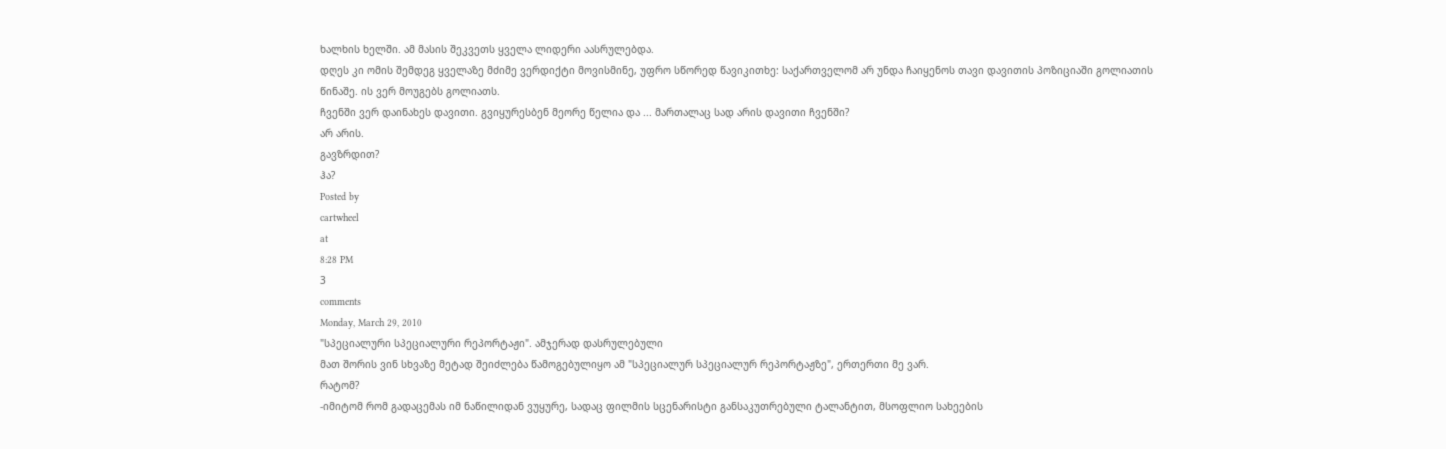ხალხის ხელში. ამ მასის შეკვეთს ყველა ლიდერი აასრულებდა.
დღეს კი ომის შემდეგ ყველაზე მძიმე ვერდიქტი მოვისმინე, უფრო სწორედ წავიკითხე: საქართველომ არ უნდა ჩაიყენოს თავი დავითის პოზიციაში გოლიათის წინაშე. ის ვერ მოუგებს გოლიათს.
ჩვენში ვერ დაინახეს დავითი. გვიყურესბენ მეორე წელია და ... მართალაც სად არის დავითი ჩვენში?
არ არის.
გავზრდით?
ჰა?
Posted by
cartwheel
at
8:28 PM
3
comments
Monday, March 29, 2010
"სპეციალური სპეციალური რეპორტაჟი". ამჯერად დასრულებული
მათ შორის ვინ სხვაზე მეტად შეიძლება წამოგებულიყო ამ "სპეციალურ სპეციალურ რეპორტაჟზე", ერთერთი მე ვარ.
რატომ?
-იმიტომ რომ გადაცემას იმ ნაწილიდან ვუყურე, სადაც ფილმის სცენარისტი განსაკუთრებული ტალანტით, მსოფლიო სახეების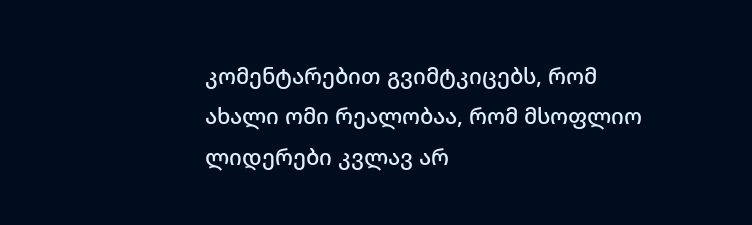კომენტარებით გვიმტკიცებს, რომ ახალი ომი რეალობაა, რომ მსოფლიო ლიდერები კვლავ არ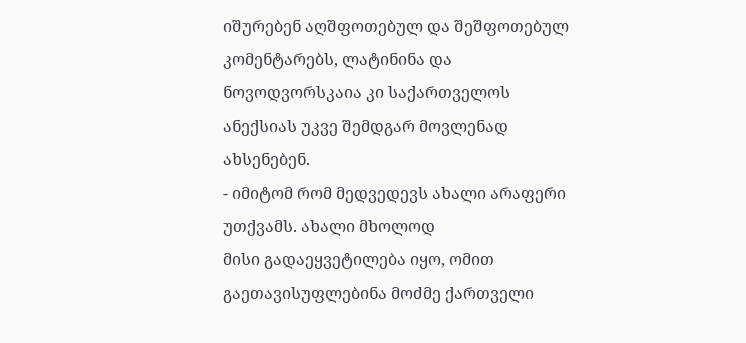იშურებენ აღშფოთებულ და შეშფოთებულ კომენტარებს, ლატინინა და ნოვოდვორსკაია კი საქართველოს ანექსიას უკვე შემდგარ მოვლენად ახსენებენ.
- იმიტომ რომ მედვედევს ახალი არაფერი უთქვამს. ახალი მხოლოდ
მისი გადაეყვეტილება იყო, ომით გაეთავისუფლებინა მოძმე ქართველი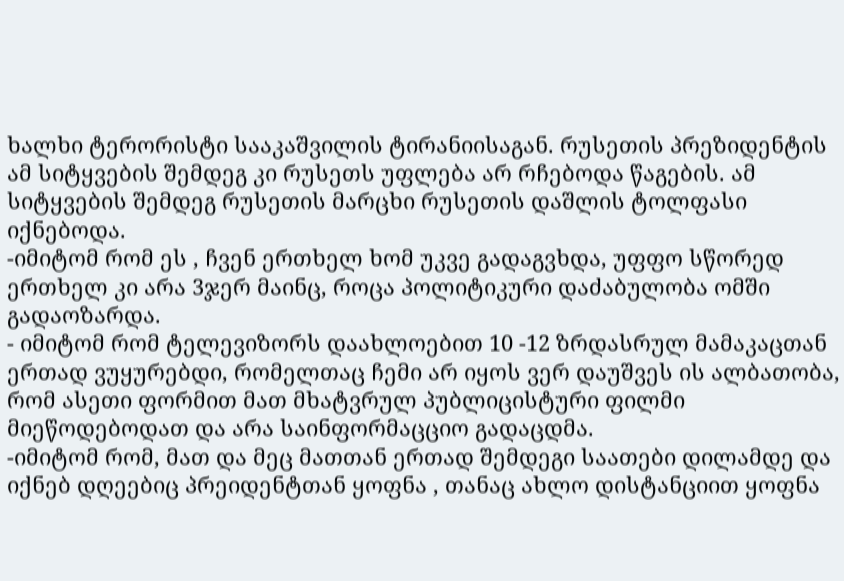ხალხი ტერორისტი სააკაშვილის ტირანიისაგან. რუსეთის პრეზიდენტის ამ სიტყვების შემდეგ კი რუსეთს უფლება არ რჩებოდა წაგების. ამ სიტყვების შემდეგ რუსეთის მარცხი რუსეთის დაშლის ტოლფასი იქნებოდა.
-იმიტომ რომ ეს , ჩვენ ერთხელ ხომ უკვე გადაგვხდა, უფფო სწორედ ერთხელ კი არა 3ჯერ მაინც, როცა პოლიტიკური დაძაბულობა ომში გადაოზარდა.
- იმიტომ რომ ტელევიზორს დაახლოებით 10 -12 ზრდასრულ მამაკაცთან ერთად ვუყურებდი, რომელთაც ჩემი არ იყოს ვერ დაუშვეს ის ალბათობა, რომ ასეთი ფორმით მათ მხატვრულ პუბლიცისტური ფილმი მიეწოდებოდათ და არა საინფორმაცციო გადაცდმა.
-იმიტომ რომ, მათ და მეც მათთან ერთად შემდეგი საათები დილამდე და იქნებ დღეებიც პრეიდენტთან ყოფნა , თანაც ახლო დისტანციით ყოფნა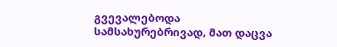გვევალებოდა სამსახურებრივად, მათ დაცვა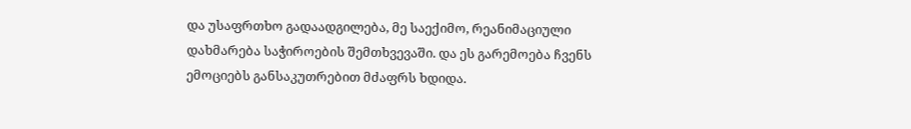და უსაფრთხო გადაადგილება, მე საექიმო, რეანიმაციული დახმარება საჭიროების შემთხვევაში. და ეს გარემოება ჩვენს ემოციებს განსაკუთრებით მძაფრს ხდიდა.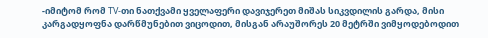-იმიტომ რომ TV-თი ნათქვამი ყველაფერი დავიჯერეთ მიშას სიკვდილის გარდა, მისი კარგადყოფნა დარწმუნებით ვიცოდით, მისგან არაუშორეს 20 მეტრში ვიმყოდებოდით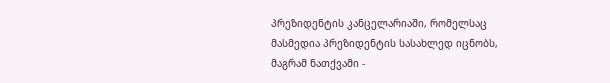პრეზიდენტის კანცელარიაში, რომელსაც მასმედია პრეზიდენტის სასახლედ იცნობს, მაგრამ ნათქვამი -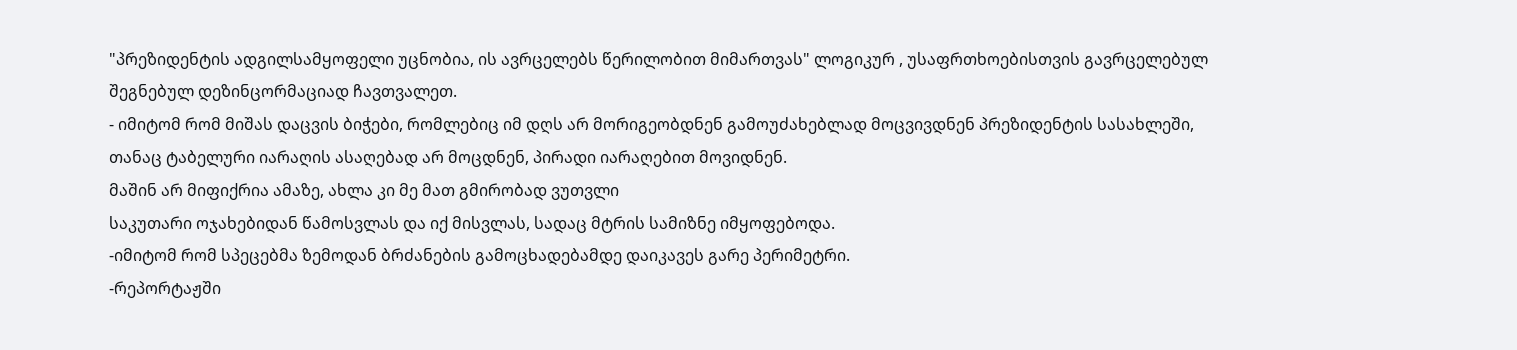"პრეზიდენტის ადგილსამყოფელი უცნობია, ის ავრცელებს წერილობით მიმართვას" ლოგიკურ , უსაფრთხოებისთვის გავრცელებულ შეგნებულ დეზინცორმაციად ჩავთვალეთ.
- იმიტომ რომ მიშას დაცვის ბიჭები, რომლებიც იმ დღს არ მორიგეობდნენ გამოუძახებლად მოცვივდნენ პრეზიდენტის სასახლეში, თანაც ტაბელური იარაღის ასაღებად არ მოცდნენ, პირადი იარაღებით მოვიდნენ.
მაშინ არ მიფიქრია ამაზე, ახლა კი მე მათ გმირობად ვუთვლი
საკუთარი ოჯახებიდან წამოსვლას და იქ მისვლას, სადაც მტრის სამიზნე იმყოფებოდა.
-იმიტომ რომ სპეცებმა ზემოდან ბრძანების გამოცხადებამდე დაიკავეს გარე პერიმეტრი.
-რეპორტაჟში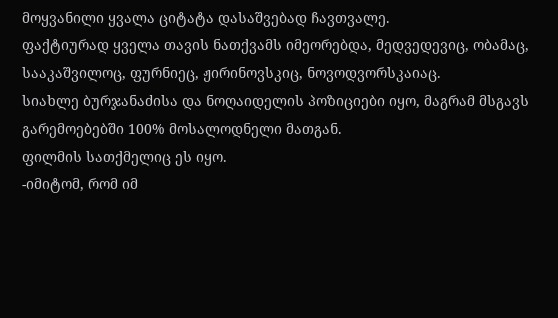მოყვანილი ყვალა ციტატა დასაშვებად ჩავთვალე.
ფაქტიურად ყველა თავის ნათქვამს იმეორებდა, მედვედევიც, ობამაც, სააკაშვილოც, ფურნიეც, ჟირინოვსკიც, ნოვოდვორსკაიაც.
სიახლე ბურჯანაძისა და ნოღაიდელის პოზიციები იყო, მაგრამ მსგავს გარემოებებში 100% მოსალოდნელი მათგან.
ფილმის სათქმელიც ეს იყო.
-იმიტომ, რომ იმ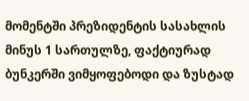მომენტში პრეზიდენტის სასახლის მინუს 1 სართულზე, ფაქტიურად ბუნკერში ვიმყოფებოდი და ზუსტად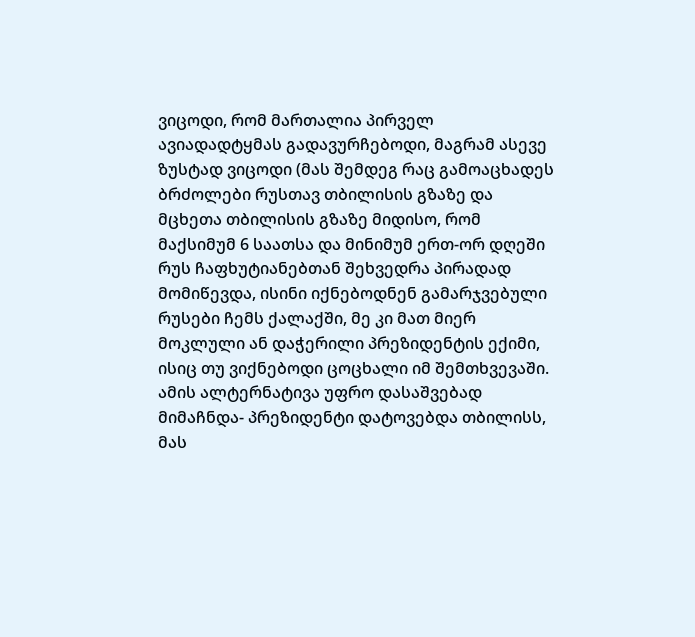ვიცოდი, რომ მართალია პირველ ავიადადტყმას გადავურჩებოდი, მაგრამ ასევე ზუსტად ვიცოდი (მას შემდეგ რაც გამოაცხადეს ბრძოლები რუსთავ თბილისის გზაზე და მცხეთა თბილისის გზაზე მიდისო, რომ მაქსიმუმ 6 საათსა და მინიმუმ ერთ-ორ დღეში რუს ჩაფხუტიანებთან შეხვედრა პირადად მომიწევდა, ისინი იქნებოდნენ გამარჯვებული რუსები ჩემს ქალაქში, მე კი მათ მიერ მოკლული ან დაჭერილი პრეზიდენტის ექიმი, ისიც თუ ვიქნებოდი ცოცხალი იმ შემთხვევაში.
ამის ალტერნატივა უფრო დასაშვებად მიმაჩნდა- პრეზიდენტი დატოვებდა თბილისს, მას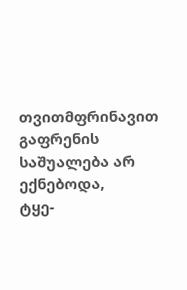თვითმფრინავით გაფრენის საშუალება არ ექნებოდა,
ტყე-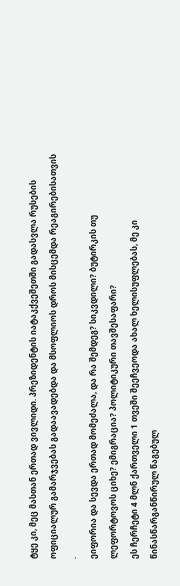ტყე კი, მეც მასთან ერთად ვივლიდი. პრეზიდენტის იატაკქვეშეთში გადასვლა რუსების ოფიციალურ გამარჯვებას გადაავადებდა და მსოფლიოს დროს მისცემდა რეაგირებისათვის .
ეიფორია და სევდა ერთად მომეძალა, და რა შემდეგ? სიკვდილი? ბუტირკის თუ ლეფორტოვოს ციხე? ემიგრაცია? პოლიტიკური თავშესაფარი?
ეს ჩერჩეტი 4 მლნ ქართველი 1 თვეში შეეჩვეოდა ახალ ხელისუფლებას, მე კი წინასწარგანწირულ წაგებულ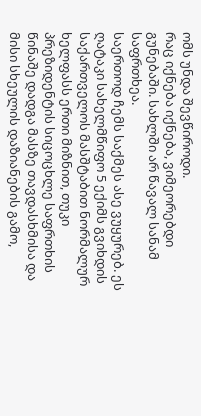ომს უნდა შევწიროდი.
რაც იქნება იქნება, ვიმეორებდი გუნებაში. სახლში არ წავალ სანამ საფრთხეა.
საერთოდ ჩემს საქმეს ასე ვუყურებ. ეს ღატაკი სახელმწიფო 5 ექიმს გვიხდის საქართველოს მასშტაბით ნორმალურ ხელფასს ერთი მიზნით, თუკი პრეზიდენტის სიცოცხლე საფრთხის წინაშე დადგა მასზე თავდასხმისა და მისი სხეულის დაზიანების გამო,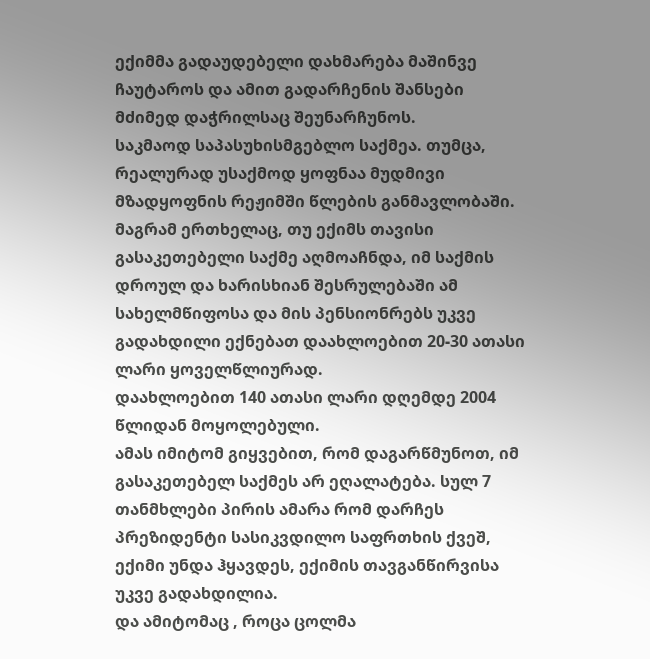ექიმმა გადაუდებელი დახმარება მაშინვე ჩაუტაროს და ამით გადარჩენის შანსები მძიმედ დაჭრილსაც შეუნარჩუნოს.
საკმაოდ საპასუხისმგებლო საქმეა. თუმცა, რეალურად უსაქმოდ ყოფნაა მუდმივი მზადყოფნის რეჟიმში წლების განმავლობაში.
მაგრამ ერთხელაც, თუ ექიმს თავისი გასაკეთებელი საქმე აღმოაჩნდა, იმ საქმის დროულ და ხარისხიან შესრულებაში ამ სახელმწიფოსა და მის პენსიონრებს უკვე გადახდილი ექნებათ დაახლოებით 20-30 ათასი ლარი ყოველწლიურად.
დაახლოებით 140 ათასი ლარი დღემდე 2004 წლიდან მოყოლებული.
ამას იმიტომ გიყვებით, რომ დაგარწმუნოთ, იმ გასაკეთებელ საქმეს არ ეღალატება. სულ 7 თანმხლები პირის ამარა რომ დარჩეს პრეზიდენტი სასიკვდილო საფრთხის ქვეშ, ექიმი უნდა ჰყავდეს, ექიმის თავგანწირვისა უკვე გადახდილია.
და ამიტომაც , როცა ცოლმა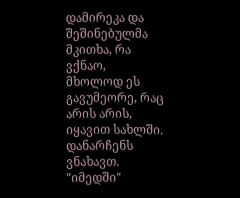დამირეკა და შეშინებულმა მკითხა, რა ვქნაო, მხოლოდ ეს გავუმეორე, რაც არის არის, იყავით სახლში. დანარჩენს ვნახავთ.
"იმედში"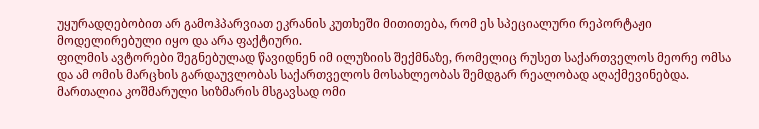უყურადღებობით არ გამოჰპარვიათ ეკრანის კუთხეში მითითება, რომ ეს სპეციალური რეპორტაჟი მოდელირებული იყო და არა ფაქტიური.
ფილმის ავტორები შეგნებულად წავიდნენ იმ ილუზიის შექმნაზე, რომელიც რუსეთ საქართველოს მეორე ომსა და ამ ომის მარცხის გარდაუვლობას საქართველოს მოსახლეობას შემდგარ რეალობად აღაქმევინებდა. მართალია კოშმარული სიზმარის მსგავსად ომი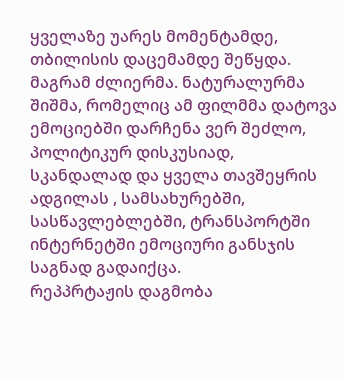ყველაზე უარეს მომენტამდე, თბილისის დაცემამდე შეწყდა. მაგრამ ძლიერმა. ნატურალურმა შიშმა, რომელიც ამ ფილმმა დატოვა ემოციებში დარჩენა ვერ შეძლო, პოლიტიკურ დისკუსიად, სკანდალად და ყველა თავშეყრის ადგილას , სამსახურებში, სასწავლებლებში, ტრანსპორტში ინტერნეტში ემოციური განსჯის საგნად გადაიქცა.
რეპპრტაჟის დაგმობა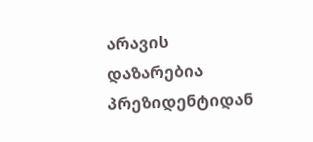არავის დაზარებია პრეზიდენტიდან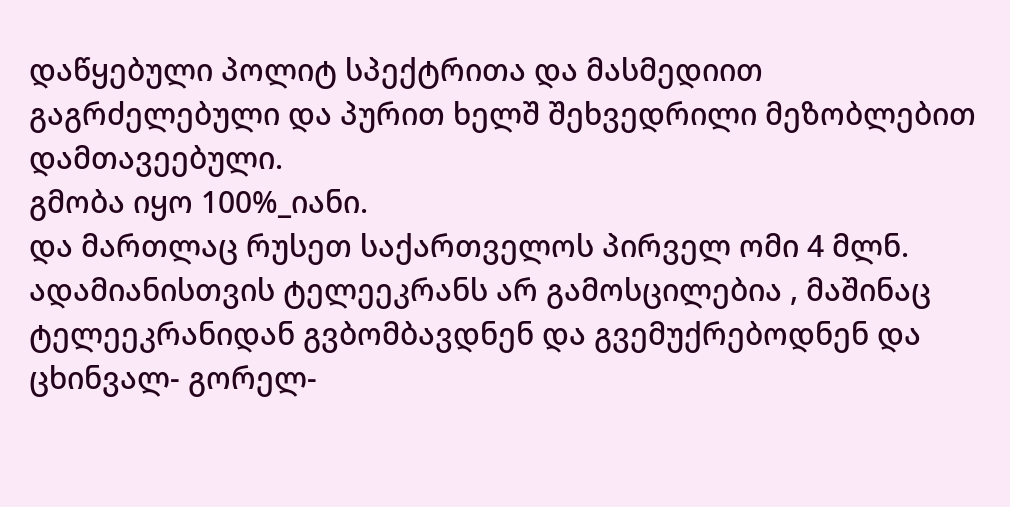დაწყებული პოლიტ სპექტრითა და მასმედიით გაგრძელებული და პურით ხელშ შეხვედრილი მეზობლებით დამთავეებული.
გმობა იყო 100%_იანი.
და მართლაც რუსეთ საქართველოს პირველ ომი 4 მლნ. ადამიანისთვის ტელეეკრანს არ გამოსცილებია , მაშინაც ტელეეკრანიდან გვბომბავდნენ და გვემუქრებოდნენ და ცხინვალ- გორელ-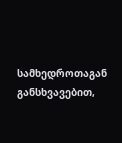სამხედროთაგან განსხვავებით,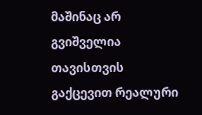მაშინაც არ გვიშველია თავისთვის გაქცევით რეალური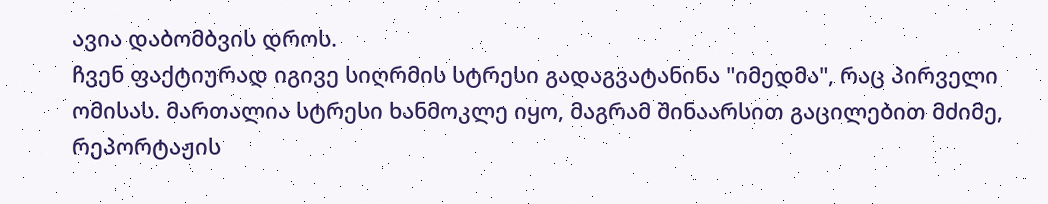ავია დაბომბვის დროს.
ჩვენ ფაქტიურად იგივე სიღრმის სტრესი გადაგვატანინა "იმედმა", რაც პირველი ომისას. მართალია სტრესი ხანმოკლე იყო, მაგრამ შინაარსით გაცილებით მძიმე, რეპორტაჟის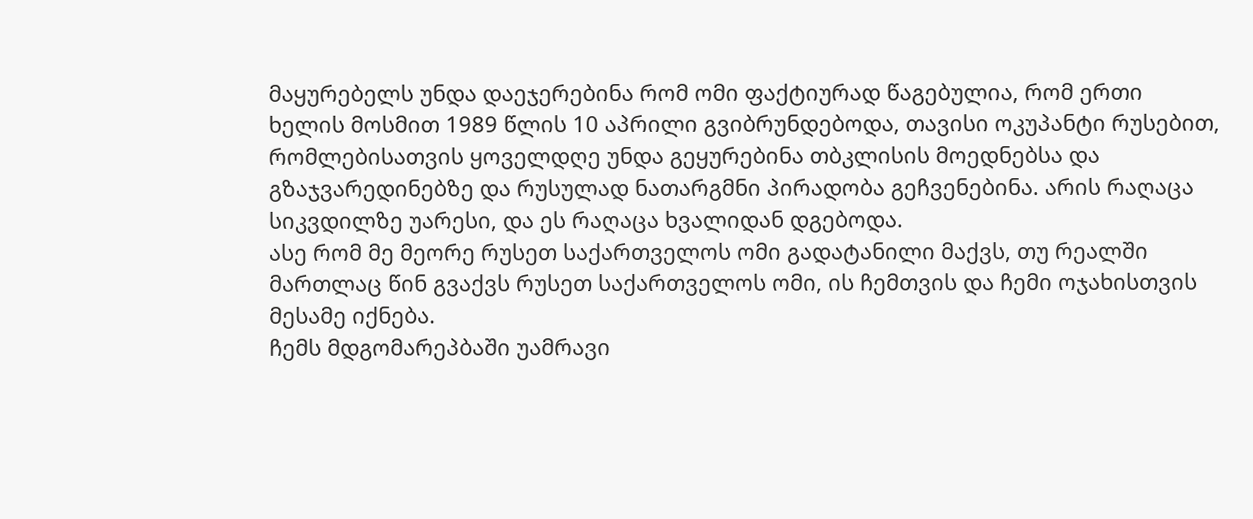მაყურებელს უნდა დაეჯერებინა რომ ომი ფაქტიურად წაგებულია, რომ ერთი ხელის მოსმით 1989 წლის 10 აპრილი გვიბრუნდებოდა, თავისი ოკუპანტი რუსებით, რომლებისათვის ყოველდღე უნდა გეყურებინა თბკლისის მოედნებსა და გზაჯვარედინებზე და რუსულად ნათარგმნი პირადობა გეჩვენებინა. არის რაღაცა სიკვდილზე უარესი, და ეს რაღაცა ხვალიდან დგებოდა.
ასე რომ მე მეორე რუსეთ საქართველოს ომი გადატანილი მაქვს, თუ რეალში მართლაც წინ გვაქვს რუსეთ საქართველოს ომი, ის ჩემთვის და ჩემი ოჯახისთვის მესამე იქნება.
ჩემს მდგომარეპბაში უამრავი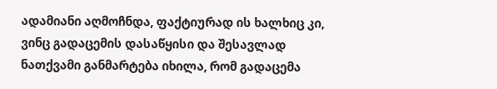ადამიანი აღმოჩნდა, ფაქტიურად ის ხალხიც კი, ვინც გადაცემის დასაწყისი და შესავლად ნათქვამი განმარტება იხილა, რომ გადაცემა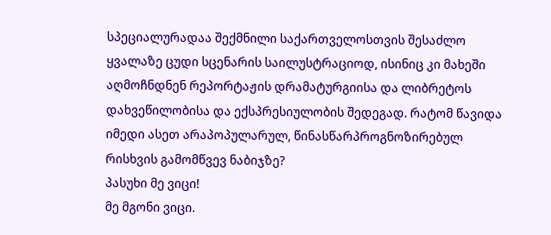სპეციალურადაა შექმნილი საქართველოსთვის შესაძლო ყვალაზე ცუდი სცენარის საილუსტრაციოდ, ისინიც კი მახეში აღმოჩნდნენ რეპორტაჟის დრამატურგიისა და ლიბრეტოს დახვეწილობისა და ექსპრესიულობის შედეგად. რატომ წავიდა იმედი ასეთ არაპოპულარულ, წინასწარპროგნოზირებულ რისხვის გამომწვევ ნაბიჯზე?
პასუხი მე ვიცი!
მე მგონი ვიცი.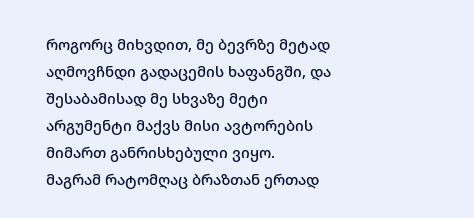როგორც მიხვდით, მე ბევრზე მეტად აღმოვჩნდი გადაცემის ხაფანგში, და შესაბამისად მე სხვაზე მეტი არგუმენტი მაქვს მისი ავტორების მიმართ განრისხებული ვიყო.
მაგრამ რატომღაც ბრაზთან ერთად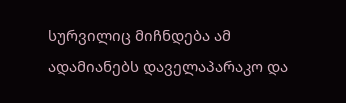სურვილიც მიჩნდება ამ ადამიანებს დაველაპარაკო და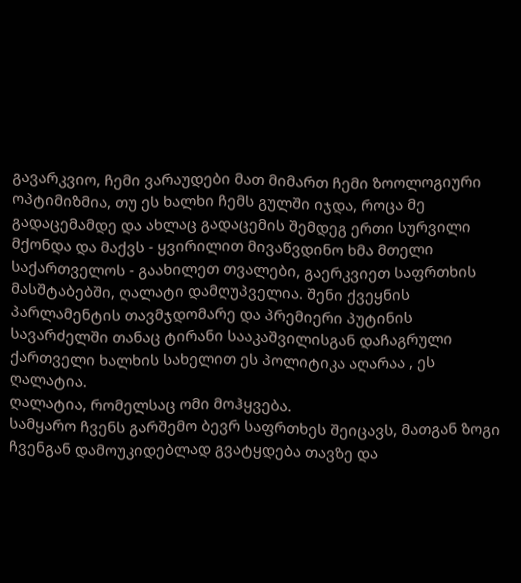გავარკვიო, ჩემი ვარაუდები მათ მიმართ ჩემი ზოოლოგიური ოპტიმიზმია, თუ ეს ხალხი ჩემს გულში იჯდა, როცა მე გადაცემამდე და ახლაც გადაცემის შემდეგ ერთი სურვილი მქონდა და მაქვს - ყვირილით მივაწვდინო ხმა მთელი საქართველოს - გაახილეთ თვალები, გაერკვიეთ საფრთხის მასშტაბებში, ღალატი დამღუპველია. შენი ქვეყნის პარლამენტის თავმჯდომარე და პრემიერი პუტინის სავარძელში თანაც ტირანი სააკაშვილისგან დაჩაგრული ქართველი ხალხის სახელით ეს პოლიტიკა აღარაა , ეს ღალატია.
ღალატია, რომელსაც ომი მოჰყვება.
სამყარო ჩვენს გარშემო ბევრ საფრთხეს შეიცავს, მათგან ზოგი ჩვენგან დამოუკიდებლად გვატყდება თავზე და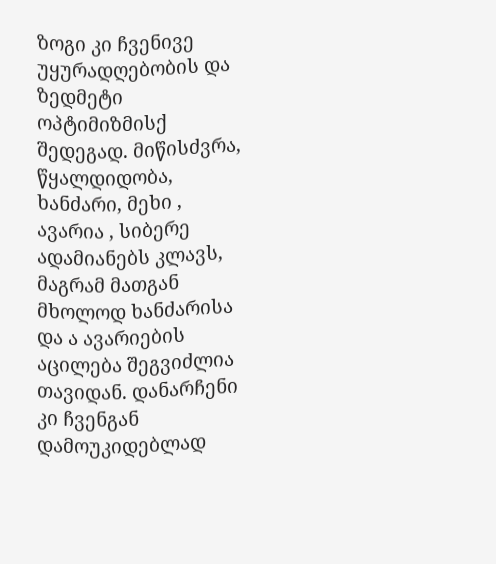ზოგი კი ჩვენივე უყურადღებობის და ზედმეტი ოპტიმიზმისქ შედეგად. მიწისძვრა, წყალდიდობა, ხანძარი, მეხი , ავარია , სიბერე ადამიანებს კლავს, მაგრამ მათგან მხოლოდ ხანძარისა და ა ავარიების აცილება შეგვიძლია თავიდან. დანარჩენი კი ჩვენგან დამოუკიდებლად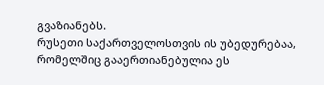გვაზიანებს.
რუსეთი საქართველოსთვის ის უბედურებაა, რომელშიც გააერთიანებულია ეს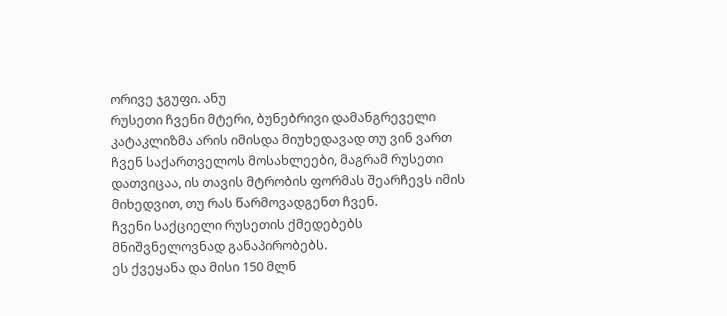ორივე ჯგუფი. ანუ
რუსეთი ჩვენი მტერი, ბუნებრივი დამანგრეველი კატაკლიზმა არის იმისდა მიუხედავად თუ ვინ ვართ ჩვენ საქართველოს მოსახლეები, მაგრამ რუსეთი დათვიცაა, ის თავის მტრობის ფორმას შეარჩევს იმის მიხედვით, თუ რას წარმოვადგენთ ჩვენ.
ჩვენი საქციელი რუსეთის ქმედებებს მნიშვნელოვნად განაპირობებს.
ეს ქვეყანა და მისი 150 მლნ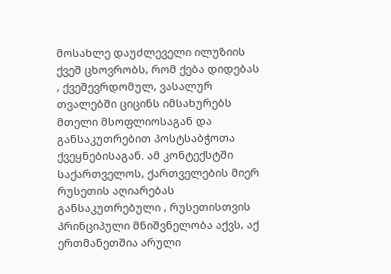მოსახლე დაუძლეველი ილუზიის ქვეშ ცხოვრობს, რომ ქება დიდებას , ქვეშევრდომულ, ვასალურ თვალებში ციცინს იმსახურებს მთელი მსოფლიოსაგან და განსაკუთრებით პოსტსაბჭოთა ქვეყნებისაგან. ამ კონტექსტში საქართველოს, ქართველების მიერ რუსეთის აღიარებას განსაკუთრებული , რუსეთისთვის პრინციპული მნიშვნელობა აქვს, აქ ერთმანეთშია არული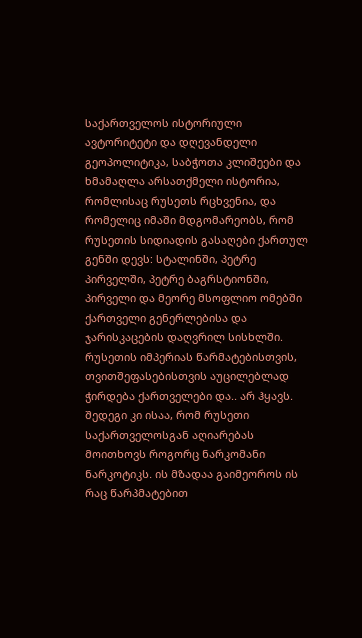საქართველოს ისტორიული ავტორიტეტი და დღევანდელი გეოპოლიტიკა, საბჭოთა კლიშეები და ხმამაღლა არსათქმელი ისტორია, რომლისაც რუსეთს რცხვენია, და რომელიც იმაში მდგომარეობს, რომ რუსეთის სიდიადის გასაღები ქართულ გენში დევს: სტალინში, პეტრე პირველში, პეტრე ბაგრსტიონში, პირველი და მეორე მსოფლიო ომებში ქართველი გენერლებისა და ჯარისკაცების დაღვრილ სისხლში. რუსეთის იმპერიას წარმატებისთვის, თვითშეფასებისთვის აუცილებლად ჭირდება ქართველები და.. არ ჰყავს.
შედეგი კი ისაა, რომ რუსეთი საქართველოსგან აღიარებას მოითხოვს როგორც ნარკომანი ნარკოტიკს. ის მზადაა გაიმეოროს ის რაც წარპმატებით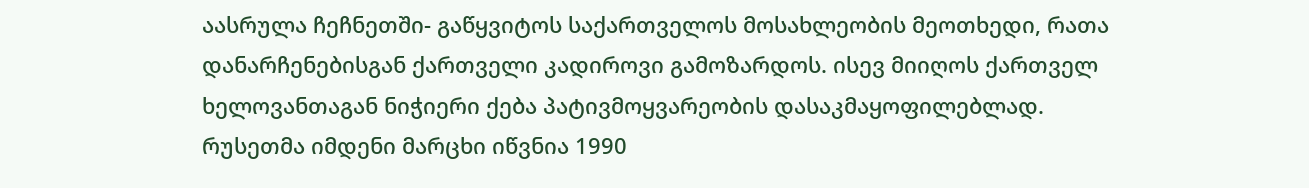აასრულა ჩეჩნეთში- გაწყვიტოს საქართველოს მოსახლეობის მეოთხედი, რათა დანარჩენებისგან ქართველი კადიროვი გამოზარდოს. ისევ მიიღოს ქართველ ხელოვანთაგან ნიჭიერი ქება პატივმოყვარეობის დასაკმაყოფილებლად.
რუსეთმა იმდენი მარცხი იწვნია 1990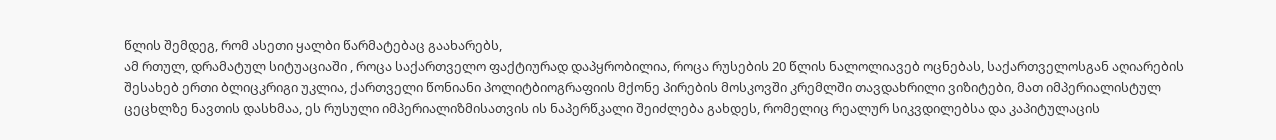წლის შემდეგ, რომ ასეთი ყალბი წარმატებაც გაახარებს,
ამ რთულ, დრამატულ სიტუაციაში , როცა საქართველო ფაქტიურად დაპყრობილია, როცა რუსების 20 წლის ნალოლიავებ ოცნებას, საქართველოსგან აღიარების შესახებ ერთი ბლიცკრიგი უკლია, ქართველი წონიანი პოლიტბიოგრაფიის მქონე პირების მოსკოვში კრემლში თავდახრილი ვიზიტები, მათ იმპერიალისტულ ცეცხლზე ნავთის დასხმაა, ეს რუსული იმპერიალიზმისათვის ის ნაპერწკალი შეიძლება გახდეს, რომელიც რეალურ სიკვდილებსა და კაპიტულაცის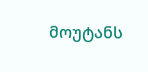მოუტანს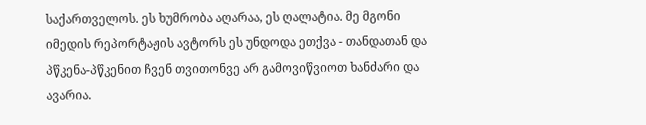საქართველოს. ეს ხუმრობა აღარაა, ეს ღალატია. მე მგონი იმედის რეპორტაჟის ავტორს ეს უნდოდა ეთქვა - თანდათან და პწკენა-პწკენით ჩვენ თვითონვე არ გამოვიწვიოთ ხანძარი და ავარია.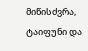მიწისძვრა, ტაიფუნი და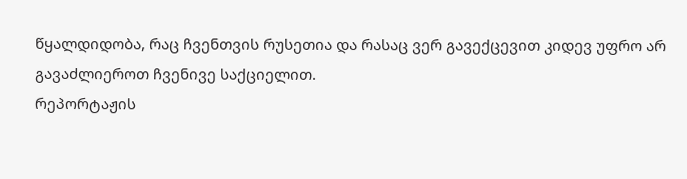წყალდიდობა, რაც ჩვენთვის რუსეთია და რასაც ვერ გავექცევით კიდევ უფრო არ გავაძლიეროთ ჩვენივე საქციელით.
რეპორტაჟის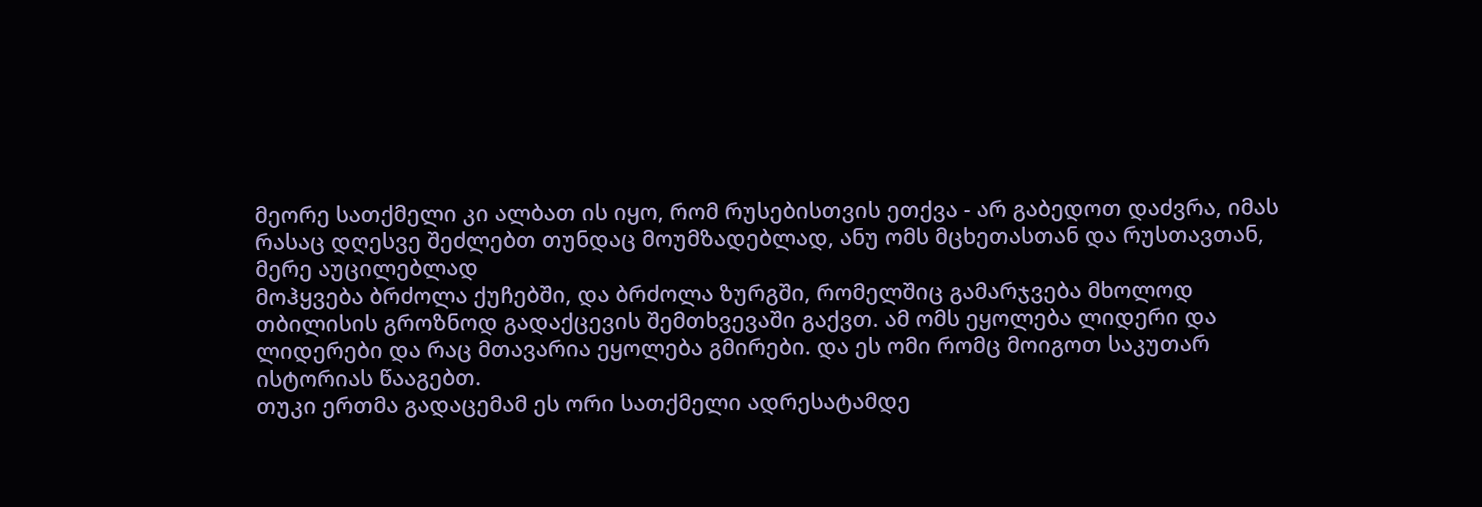მეორე სათქმელი კი ალბათ ის იყო, რომ რუსებისთვის ეთქვა - არ გაბედოთ დაძვრა, იმას რასაც დღესვე შეძლებთ თუნდაც მოუმზადებლად, ანუ ომს მცხეთასთან და რუსთავთან, მერე აუცილებლად
მოჰყვება ბრძოლა ქუჩებში, და ბრძოლა ზურგში, რომელშიც გამარჯვება მხოლოდ თბილისის გროზნოდ გადაქცევის შემთხვევაში გაქვთ. ამ ომს ეყოლება ლიდერი და ლიდერები და რაც მთავარია ეყოლება გმირები. და ეს ომი რომც მოიგოთ საკუთარ ისტორიას წააგებთ.
თუკი ერთმა გადაცემამ ეს ორი სათქმელი ადრესატამდე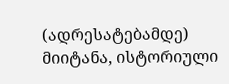(ადრესატებამდე) მიიტანა, ისტორიული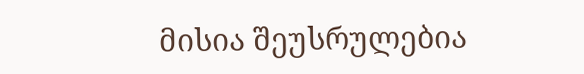მისია შეუსრულებია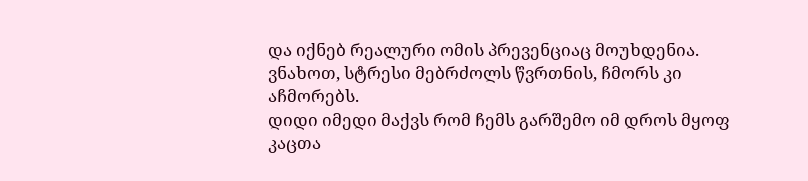და იქნებ რეალური ომის პრევენციაც მოუხდენია.
ვნახოთ, სტრესი მებრძოლს წვრთნის, ჩმორს კი აჩმორებს.
დიდი იმედი მაქვს რომ ჩემს გარშემო იმ დროს მყოფ კაცთა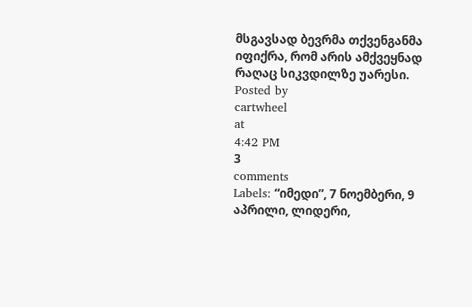მსგავსად ბევრმა თქვენგანმა იფიქრა, რომ არის ამქვეყნად რაღაც სიკვდილზე უარესი.
Posted by
cartwheel
at
4:42 PM
3
comments
Labels: “იმედი”, 7 ნოემბერი, 9 აპრილი, ლიდერი,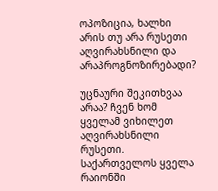ოპოზიცია, ხალხი
არის თუ არა რუსეთი აღვირახსნილი და არაპროგნოზირებადი?

უცნაური შეკითხვაა არაა? ჩვენ ხომ ყველამ ვიხილეთ აღვირახსნილი რუსეთი. საქართველოს ყველა რაიონში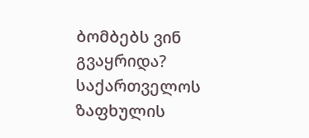ბომბებს ვინ გვაყრიდა? საქართველოს ზაფხულის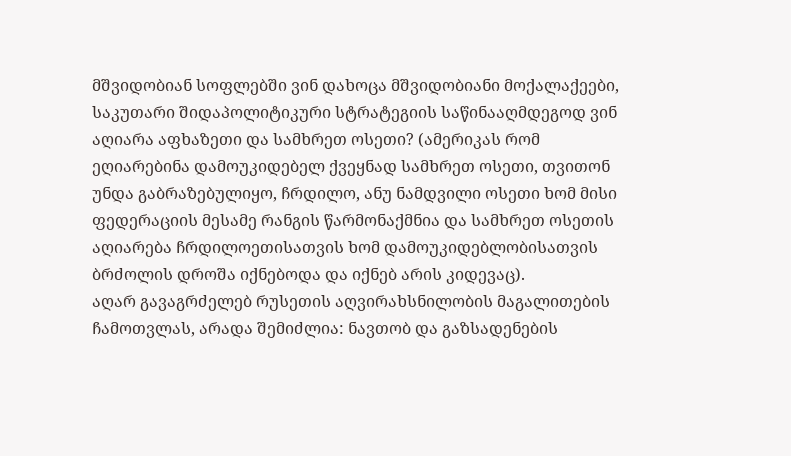მშვიდობიან სოფლებში ვინ დახოცა მშვიდობიანი მოქალაქეები, საკუთარი შიდაპოლიტიკური სტრატეგიის საწინააღმდეგოდ ვინ აღიარა აფხაზეთი და სამხრეთ ოსეთი? (ამერიკას რომ ეღიარებინა დამოუკიდებელ ქვეყნად სამხრეთ ოსეთი, თვითონ უნდა გაბრაზებულიყო, ჩრდილო, ანუ ნამდვილი ოსეთი ხომ მისი ფედერაციის მესამე რანგის წარმონაქმნია და სამხრეთ ოსეთის აღიარება ჩრდილოეთისათვის ხომ დამოუკიდებლობისათვის ბრძოლის დროშა იქნებოდა და იქნებ არის კიდევაც).
აღარ გავაგრძელებ რუსეთის აღვირახსნილობის მაგალითების ჩამოთვლას, არადა შემიძლია: ნავთობ და გაზსადენების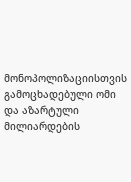მონოპოლიზაციისთვის გამოცხადებული ომი და აზარტული მილიარდების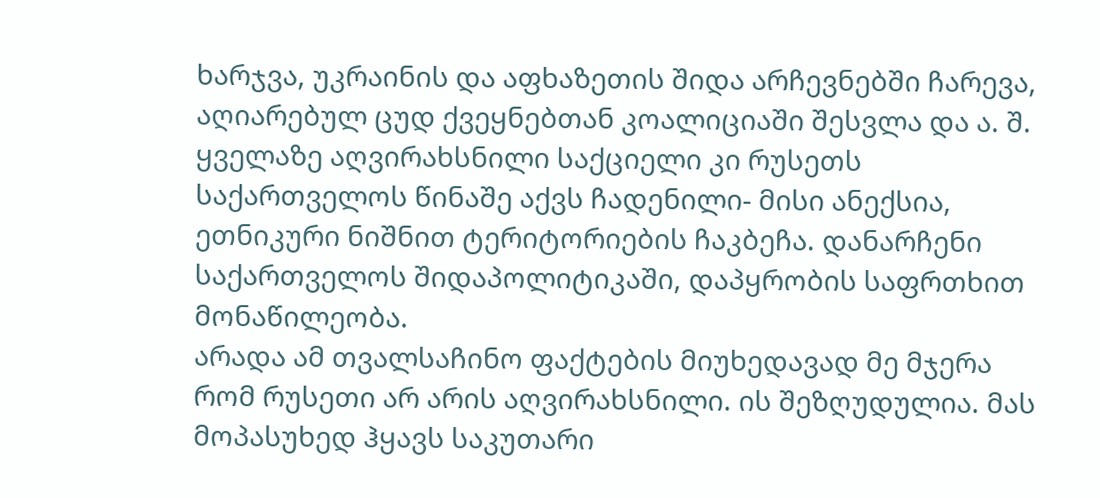ხარჯვა, უკრაინის და აფხაზეთის შიდა არჩევნებში ჩარევა, აღიარებულ ცუდ ქვეყნებთან კოალიციაში შესვლა და ა. შ.
ყველაზე აღვირახსნილი საქციელი კი რუსეთს საქართველოს წინაშე აქვს ჩადენილი- მისი ანექსია, ეთნიკური ნიშნით ტერიტორიების ჩაკბეჩა. დანარჩენი საქართველოს შიდაპოლიტიკაში, დაპყრობის საფრთხით მონაწილეობა.
არადა ამ თვალსაჩინო ფაქტების მიუხედავად მე მჯერა რომ რუსეთი არ არის აღვირახსნილი. ის შეზღუდულია. მას მოპასუხედ ჰყავს საკუთარი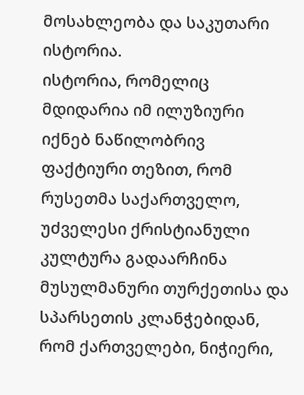მოსახლეობა და საკუთარი ისტორია.
ისტორია, რომელიც მდიდარია იმ ილუზიური იქნებ ნაწილობრივ ფაქტიური თეზით, რომ რუსეთმა საქართველო, უძველესი ქრისტიანული კულტურა გადაარჩინა მუსულმანური თურქეთისა და სპარსეთის კლანჭებიდან, რომ ქართველები, ნიჭიერი,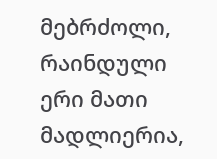მებრძოლი, რაინდული ერი მათი მადლიერია,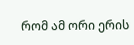რომ ამ ორი ერის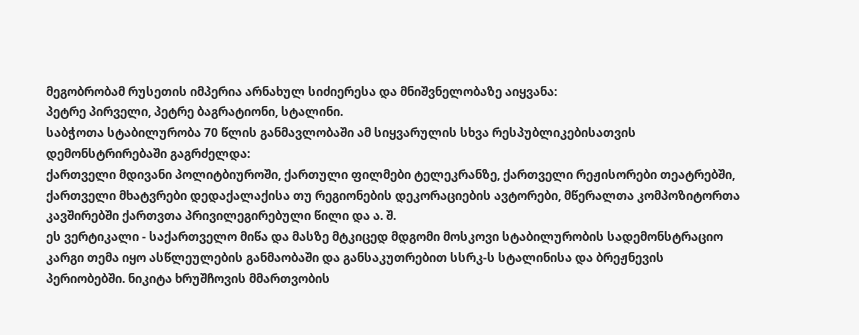მეგობრობამ რუსეთის იმპერია არნახულ სიძიერესა და მნიშვნელობაზე აიყვანა:
პეტრე პირველი, პეტრე ბაგრატიონი, სტალინი.
საბჭოთა სტაბილურობა 70 წლის განმავლობაში ამ სიყვარულის სხვა რესპუბლიკებისათვის დემონსტრირებაში გაგრძელდა:
ქართველი მდივანი პოლიტბიუროში, ქართული ფილმები ტელეკრანზე, ქართველი რეჟისორები თეატრებში, ქართველი მხატვრები დედაქალაქისა თუ რეგიონების დეკორაციების ავტორები, მწერალთა კომპოზიტორთა კავშირებში ქართვთა პრივილეგირებული წილი და ა. შ.
ეს ვერტიკალი - საქართველო მიწა და მასზე მტკიცედ მდგომი მოსკოვი სტაბილურობის სადემონსტრაციო კარგი თემა იყო ასწლეულების განმაობაში და განსაკუთრებით სსრკ-ს სტალინისა და ბრეჟნევის პერიობებში. ნიკიტა ხრუშჩოვის მმართვობის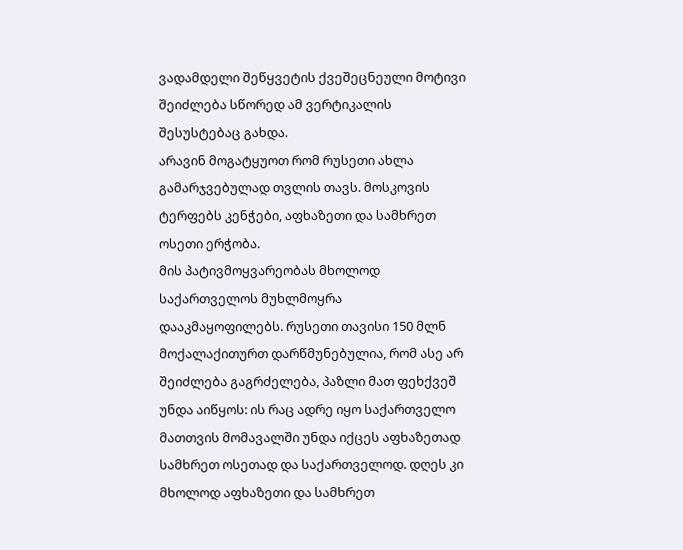ვადამდელი შეწყვეტის ქვეშეცნეული მოტივი შეიძლება სწორედ ამ ვერტიკალის შესუსტებაც გახდა.
არავინ მოგატყუოთ რომ რუსეთი ახლა გამარჯვებულად თვლის თავს. მოსკოვის ტერფებს კენჭები, აფხაზეთი და სამხრეთ ოსეთი ერჭობა.
მის პატივმოყვარეობას მხოლოდ საქართველოს მუხლმოყრა დააკმაყოფილებს. რუსეთი თავისი 150 მლნ მოქალაქითურთ დარწმუნებულია, რომ ასე არ შეიძლება გაგრძელება, პაზლი მათ ფეხქვეშ უნდა აიწყოს: ის რაც ადრე იყო საქართველო მათთვის მომავალში უნდა იქცეს აფხაზეთად სამხრეთ ოსეთად და საქართველოდ. დღეს კი მხოლოდ აფხაზეთი და სამხრეთ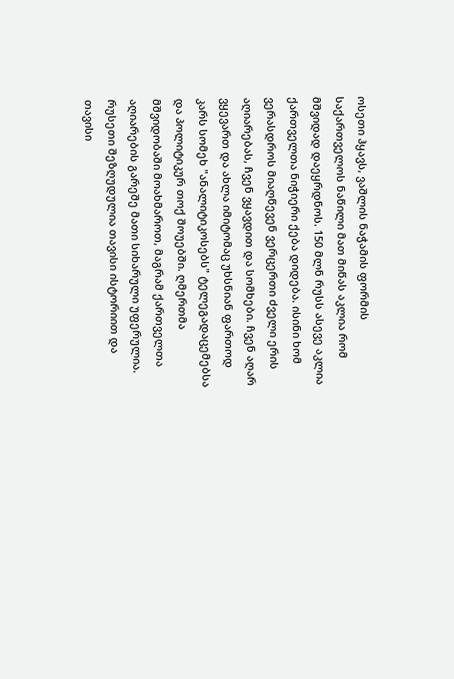ოსეთი ჰყავს, ვაშლის ნაჭამის ფორმის საქართველოს ნაწილი მათ მიწას აკლია რომ მშვიდად დაეყრდნოს. 150 მლნ რუსს ასევე აკლია ქართველთა ნიჭიერი ქება დიდება. ისინი ხომ ვერასდროს მიაღწევენ ვერცერთი ძველი ერის აღიარებას, ჩვენ ვყავდით და სომხები. ჩვენ აღარ ვყევართ და ახლა იმიტომაც უხსნიან ფართოდ კარს სომეხ "ანალიტიკოსებს" ტელეგადაცემებსა და პოლიტიკურ თოქ შოუებში. ღმერთმა მშვიდობაში მოახმაროთ, მაგრამ ქართველთა აღიარების გარეშე მათი სიხარული უფერულია.
რუსეთი შეზღუდულია თავისი ისტორიით და თავისი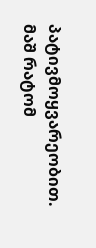პატივმოყვარეობით.
მაშ რატომ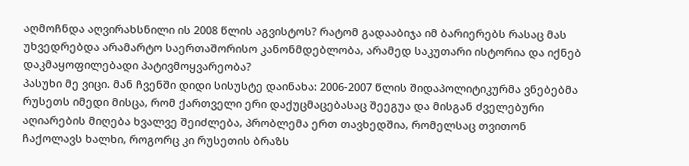აღმოჩნდა აღვირახსნილი ის 2008 წლის აგვისტოს? რატომ გადააბიჯა იმ ბარიერებს რასაც მას უხვედრებდა არამარტო საერთაშორისო კანონმდებლობა, არამედ საკუთარი ისტორია და იქნებ დაკმაყოფილებადი პატივმოყვარეობა?
პასუხი მე ვიცი. მან ჩვენში დიდი სისუსტე დაინახა: 2006-2007 წლის შიდაპოლიტიკურმა ვნებებმა რუსეთს იმედი მისცა, რომ ქართველი ერი დაქუცმაცებასაც შეეგუა და მისგან ძველებური აღიარების მიღება ხვალვე შეიძლება, პრობლემა ერთ თავხედშია, რომელსაც თვითონ ჩაქოლავს ხალხი, როგორც კი რუსეთის ბრაზს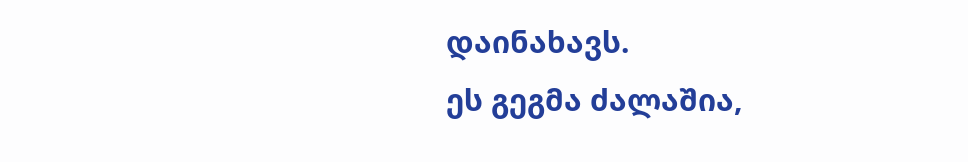დაინახავს.
ეს გეგმა ძალაშია,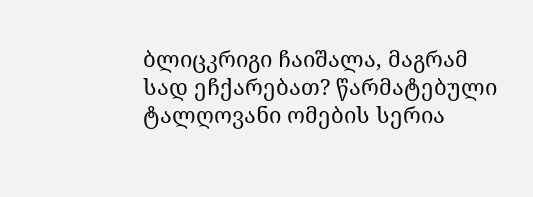ბლიცკრიგი ჩაიშალა, მაგრამ სად ეჩქარებათ? წარმატებული ტალღოვანი ომების სერია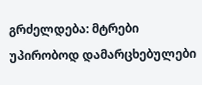გრძელდება: მტრები უპირობოდ დამარცხებულები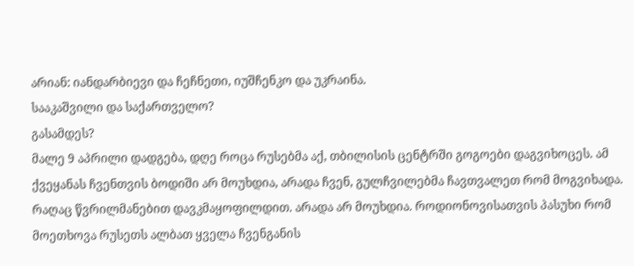არიან: იანდარბიევი და ჩეჩნეთი, იუშჩენკო და უკრაინა.
სააკაშვილი და საქართველო?
გასამდეს?
მალე 9 აპრილი დადგება, დღე როცა რუსებმა აქ, თბილისის ცენტრში გოგოები დაგვიხოცეს. ამ ქვეყანას ჩვენთვის ბოდიში არ მოუხდია, არადა ჩვენ, გულჩვილებმა ჩავთვალეთ რომ მოგვიხადა. რაღაც წვრილმანებით დავკმაყოფილდით. არადა არ მოუხდია. როდიონოვისათვის პასუხი რომ მოეთხოვა რუსეთს ალბათ ყველა ჩვენგანის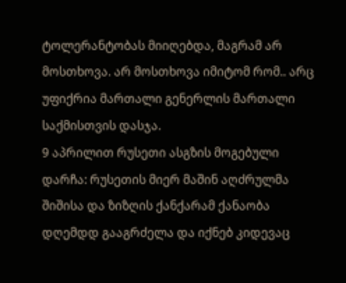ტოლერანტობას მიიღებდა, მაგრამ არ მოსთხოვა. არ მოსთხოვა იმიტომ რომ.. არც უფიქრია მართალი გენერლის მართალი საქმისთვის დასჯა.
9 აპრილით რუსეთი ასგზის მოგებული დარჩა: რუსეთის მიერ მაშინ აღძრულმა შიშისა და ზიზღის ქანქარამ ქანაობა დღემდდ გააგრძელა და იქნებ კიდევაც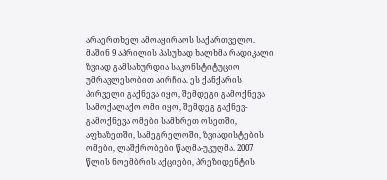არაერთხელ ამოაყირაოს საქართველო.
მაშინ 9 აპრილის პასუხად ხალხმა რადიკალი ზვიად გამსახურდია საკონსტიტუციო უმრავლესობით აირჩია. ეს ქანქარის პირველი გაქნევა იყო, შემდეგი გამოქნევა სამოქალაქო ომი იყო, შემდეგ გაქნევ-გამოქნევა ომები სამხრეთ ოსეთში, აფხაზეთში, სამეგრელოში, ზვიადისტების ომები, ლაშქრობები წაღმა-უკუღმა. 2007 წლის ნოემბრის აქციები, პრეზიდენტის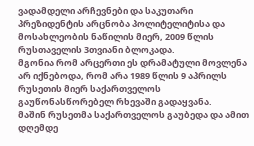ვადამდელი არჩევნები და საკუთარი პრეზიდენტის არცნობა პოლიტელიტისა და მოსახლეობის ნაწილის მიერ, 2009 წლის რუსთაველის 3თვიანი ბლოკადა.
მგონია რომ არცერთი ეს დრამატული მოვლენა არ იქნებოდა, რომ არა 1989 წლის 9 აპრილს რუსეთის მიერ საქართველოს გაუწონასწორებელ რხევაში გადაყვანა.
მაშინ რუსეთმა საქართველოს გაუბედა და ამით დღემდე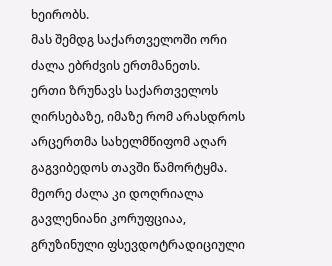ხეირობს.
მას შემდგ საქართველოში ორი ძალა ებრძვის ერთმანეთს.
ერთი ზრუნავს საქართველოს ღირსებაზე, იმაზე რომ არასდროს არცერთმა სახელმწიფომ აღარ გაგვიბედოს თავში წამორტყმა.
მეორე ძალა კი დოღრიალა გავლენიანი კორუფციაა, გრუზინული ფსევდოტრადიციული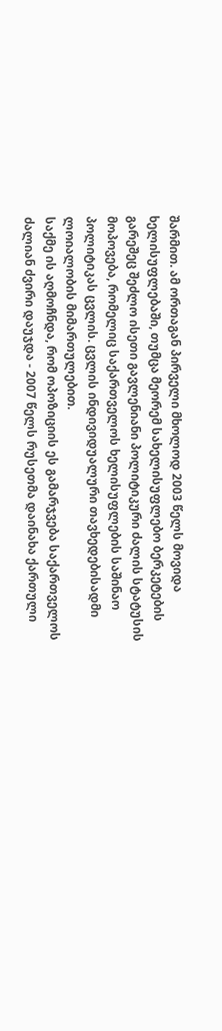შარმით. ამ ორთაგან პირველი მხოლოდ 2003 წელს მოვიდა ხელისუფლებაში, თუმცა მეორემ სახელისუფლებო ბერკეტების გარეშეც შეძლო ისეთი გავლენიანი პოლიტიკური ძალის სტატუსის მოპოვება, რომელიც საქართველოს ხელისუფლების საშინაო პოლიტიკას ცვლის. ცვლის ინდივიდუალური თავხედებისადმი ლოიალობის მიმართულებით.
საქმე ის აღმოჩნდა, რომ ოპოზიციის ეს გამარჯვება საქართველოს ძალიან ძვირი დაუჯდა - 2007 წელს რუსეთმა დაინახა ქართული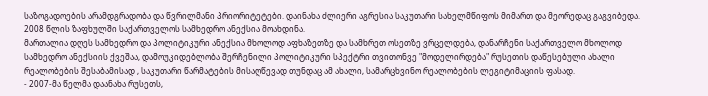საზოგადოების არამდგრადობა და წვრილმანი პრიორიტეტები. დაინახა ძლიერი აგრესია საკუთარი სახელმწიფოს მიმართ და მეორედაც გაგვიბედა. 2008 წლის ზაფხულში საქართველოს სამხედრო ანექსია მოახდინა.
მართალია დღეს სამხედრო და პოლიტიკური ანექსია მხოლოდ აფხაზეთზე და სამხრეთ ოსეთზე ვრცელდება, დანარჩენი საქართველო მხოლოდ სამხედრო ანექსიის ქვეშაა, დამოუკიდებლობა შერჩენილი პოლიტიკური სპექტრი თვითონვე "მოდელირდება" რუსეთის დაწესებული ახალი რეალობების შესაბამისად , საკუთარი წარმატების მისაღწევად თუნდაც ამ ახალი, სამარცხვინო რეალობების ლეგიტიმაციის ფასად.
- 2007-მა წელმა დაანახა რუსეთს,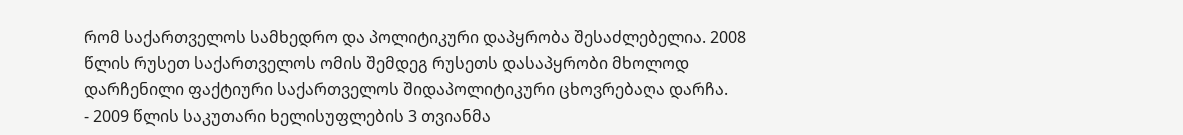რომ საქართველოს სამხედრო და პოლიტიკური დაპყრობა შესაძლებელია. 2008 წლის რუსეთ საქართველოს ომის შემდეგ რუსეთს დასაპყრობი მხოლოდ დარჩენილი ფაქტიური საქართველოს შიდაპოლიტიკური ცხოვრებაღა დარჩა.
- 2009 წლის საკუთარი ხელისუფლების 3 თვიანმა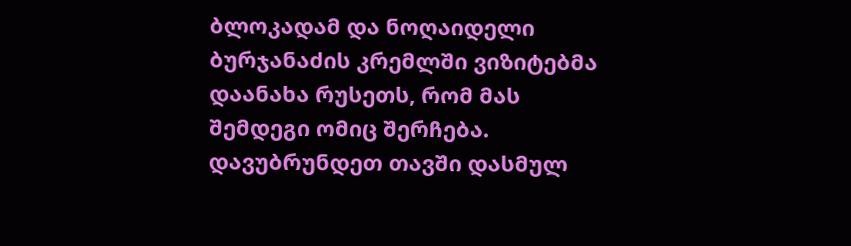ბლოკადამ და ნოღაიდელი ბურჯანაძის კრემლში ვიზიტებმა დაანახა რუსეთს, რომ მას შემდეგი ომიც შერჩება.
დავუბრუნდეთ თავში დასმულ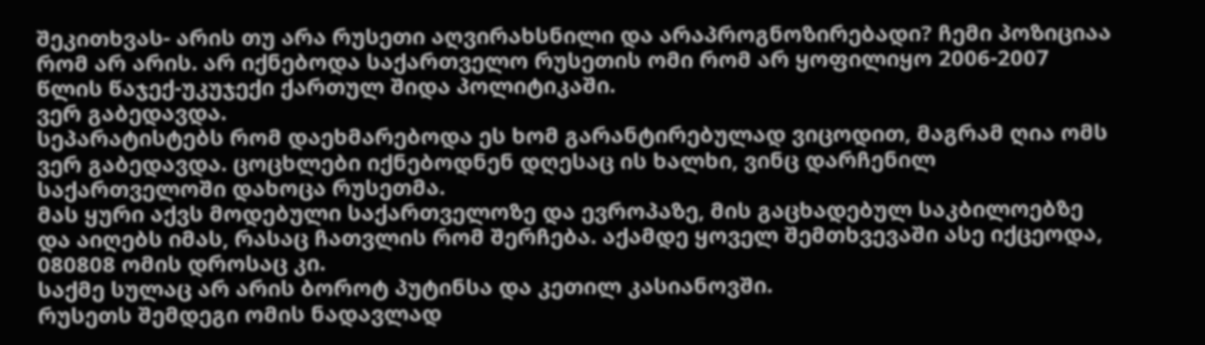შეკითხვას- არის თუ არა რუსეთი აღვირახსნილი და არაპროგნოზირებადი? ჩემი პოზიციაა რომ არ არის. არ იქნებოდა საქართველო რუსეთის ომი რომ არ ყოფილიყო 2006-2007 წლის წაჯექ-უკუჯექი ქართულ შიდა პოლიტიკაში.
ვერ გაბედავდა.
სეპარატისტებს რომ დაეხმარებოდა ეს ხომ გარანტირებულად ვიცოდით, მაგრამ ღია ომს ვერ გაბედავდა. ცოცხლები იქნებოდნენ დღესაც ის ხალხი, ვინც დარჩენილ საქართველოში დახოცა რუსეთმა.
მას ყური აქვს მოდებული საქართველოზე და ევროპაზე, მის გაცხადებულ საკბილოებზე და აიღებს იმას, რასაც ჩათვლის რომ შერჩება. აქამდე ყოველ შემთხვევაში ასე იქცეოდა, 080808 ომის დროსაც კი.
საქმე სულაც არ არის ბოროტ პუტინსა და კეთილ კასიანოვში.
რუსეთს შემდეგი ომის ნადავლად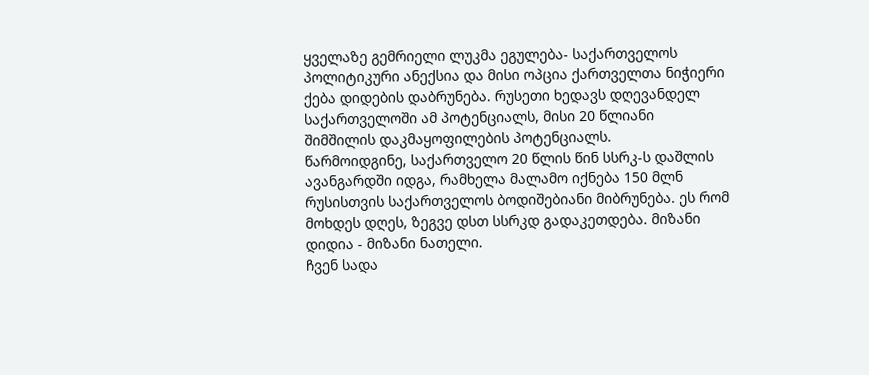ყველაზე გემრიელი ლუკმა ეგულება- საქართველოს პოლიტიკური ანექსია და მისი ოპცია ქართველთა ნიჭიერი ქება დიდების დაბრუნება. რუსეთი ხედავს დღევანდელ საქართველოში ამ პოტენციალს, მისი 20 წლიანი შიმშილის დაკმაყოფილების პოტენციალს.
წარმოიდგინე, საქართველო 20 წლის წინ სსრკ-ს დაშლის ავანგარდში იდგა, რამხელა მალამო იქნება 150 მლნ რუსისთვის საქართველოს ბოდიშებიანი მიბრუნება. ეს რომ მოხდეს დღეს, ზეგვე დსთ სსრკდ გადაკეთდება. მიზანი დიდია - მიზანი ნათელი.
ჩვენ სადა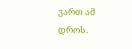ვართ ამ დროს.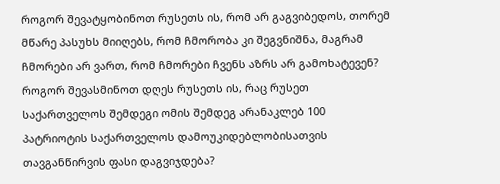როგორ შევატყობინოთ რუსეთს ის, რომ არ გაგვიბედოს, თორემ მწარე პასუხს მიიღებს, რომ ჩმორობა კი შეგვნიშნა, მაგრამ ჩმორები არ ვართ, რომ ჩმორები ჩვენს აზრს არ გამოხატევენ?
როგორ შევასმინოთ დღეს რუსეთს ის, რაც რუსეთ საქართველოს შემდეგი ომის შემდეგ არანაკლებ 100 პატრიოტის საქართველოს დამოუკიდებლობისათვის თავგანწირვის ფასი დაგვიჯდება?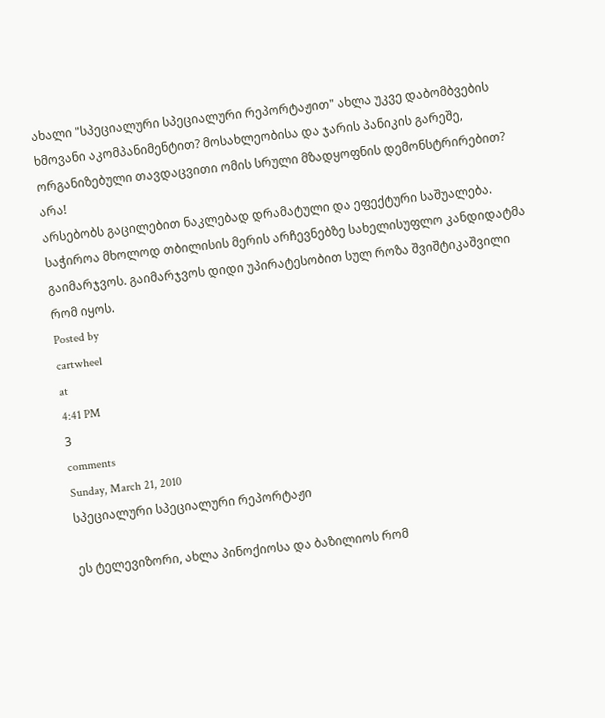ახალი "სპეციალური სპეციალური რეპორტაჟით" ახლა უკვე დაბომბვების ხმოვანი აკომპანიმენტით? მოსახლეობისა და ჯარის პანიკის გარეშე, ორგანიზებული თავდაცვითი ომის სრული მზადყოფნის დემონსტრირებით?
არა!
არსებობს გაცილებით ნაკლებად დრამატული და ეფექტური საშუალება.
საჭიროა მხოლოდ თბილისის მერის არჩევნებზე სახელისუფლო კანდიდატმა გაიმარჯვოს. გაიმარჯვოს დიდი უპირატესობით სულ როზა შვიშტიკაშვილი რომ იყოს.
Posted by
cartwheel
at
4:41 PM
3
comments
Sunday, March 21, 2010
სპეციალური სპეციალური რეპორტაჟი

ეს ტელევიზორი, ახლა პინოქიოსა და ბაზილიოს რომ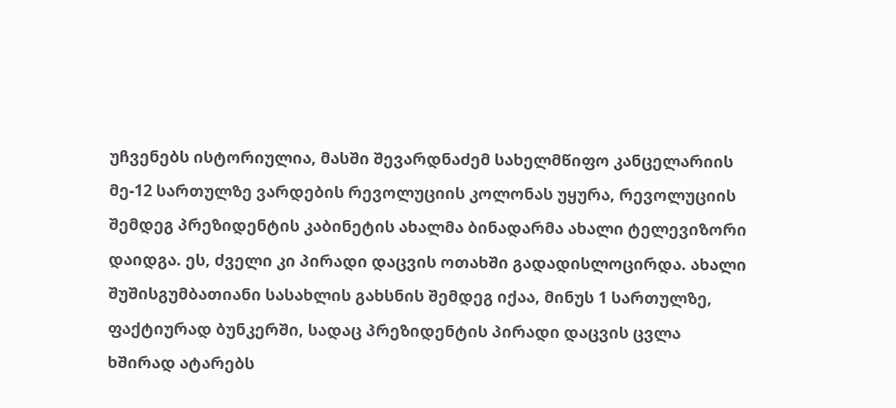უჩვენებს ისტორიულია, მასში შევარდნაძემ სახელმწიფო კანცელარიის მე-12 სართულზე ვარდების რევოლუციის კოლონას უყურა, რევოლუციის შემდეგ პრეზიდენტის კაბინეტის ახალმა ბინადარმა ახალი ტელევიზორი დაიდგა. ეს, ძველი კი პირადი დაცვის ოთახში გადადისლოცირდა. ახალი შუშისგუმბათიანი სასახლის გახსნის შემდეგ იქაა, მინუს 1 სართულზე, ფაქტიურად ბუნკერში, სადაც პრეზიდენტის პირადი დაცვის ცვლა ხშირად ატარებს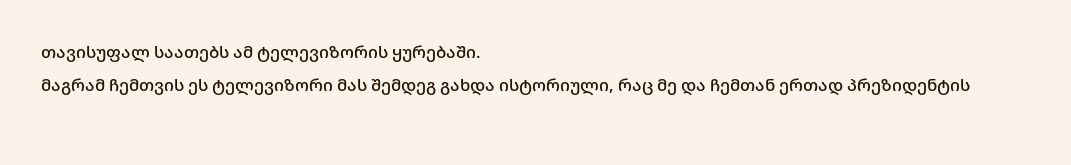თავისუფალ საათებს ამ ტელევიზორის ყურებაში.
მაგრამ ჩემთვის ეს ტელევიზორი მას შემდეგ გახდა ისტორიული, რაც მე და ჩემთან ერთად პრეზიდენტის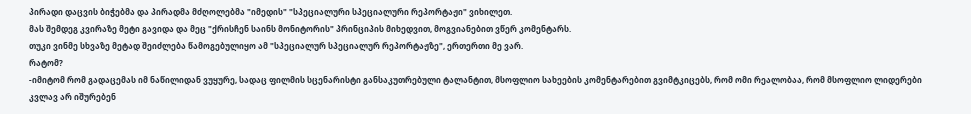პირადი დაცვის ბიჭებმა და პირადმა მძღოლებმა "იმედის" "სპეციალური სპეციალური რეპორტაჟი" ვიხილეთ.
მას შემდეგ კვირაზე მეტი გავიდა და მეც "ქრისჩენ საინს მონიტორის" პრინციპის მიხედვით, მოგვიანებით ვწერ კომენტარს.
თუკი ვინმე სხვაზე მეტად შეიძლება წამოგებულიყო ამ "სპეციალურ სპეციალურ რეპორტაჟზე", ერთერთი მე ვარ.
რატომ?
-იმიტომ რომ გადაცემას იმ ნაწილიდან ვუყურე, სადაც ფილმის სცენარისტი განსაკუთრებული ტალანტით, მსოფლიო სახეების კომენტარებით გვიმტკიცებს, რომ ომი რეალობაა, რომ მსოფლიო ლიდერები კვლავ არ იშურებენ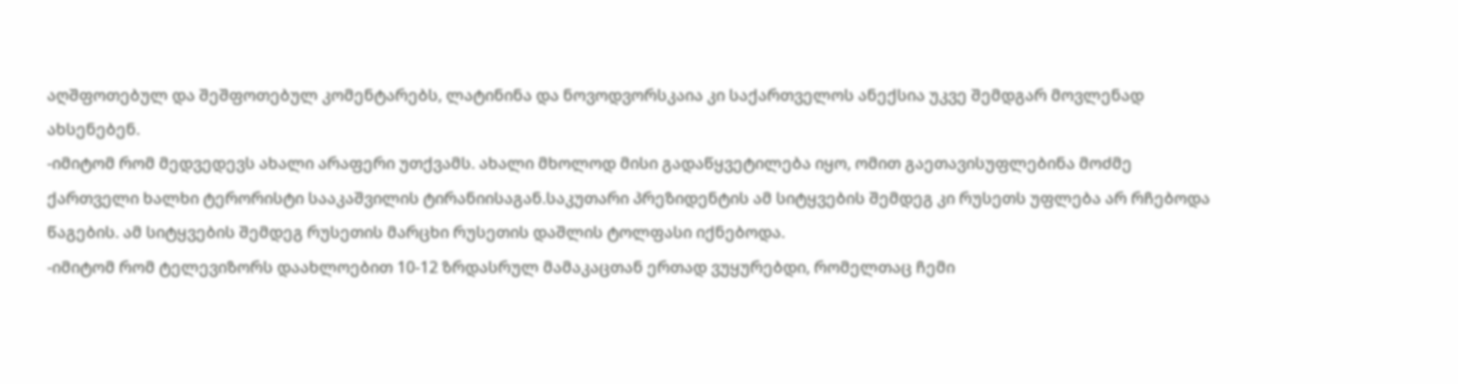აღშფოთებულ და შეშფოთებულ კომენტარებს, ლატინინა და ნოვოდვორსკაია კი საქართველოს ანექსია უკვე შემდგარ მოვლენად ახსენებენ.
-იმიტომ რომ მედვედევს ახალი არაფერი უთქვამს. ახალი მხოლოდ მისი გადაწყვეტილება იყო, ომით გაეთავისუფლებინა მოძმე ქართველი ხალხი ტერორისტი სააკაშვილის ტირანიისაგან.საკუთარი პრეზიდენტის ამ სიტყვების შემდეგ კი რუსეთს უფლება არ რჩებოდა წაგების. ამ სიტყვების შემდეგ რუსეთის მარცხი რუსეთის დაშლის ტოლფასი იქნებოდა.
-იმიტომ რომ ტელევიზორს დაახლოებით 10-12 ზრდასრულ მამაკაცთან ერთად ვუყურებდი, რომელთაც ჩემი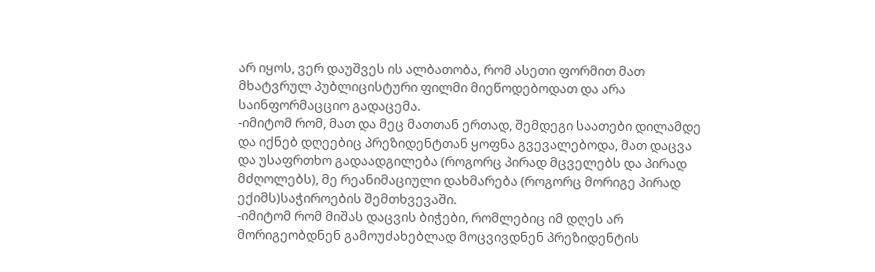არ იყოს, ვერ დაუშვეს ის ალბათობა, რომ ასეთი ფორმით მათ მხატვრულ პუბლიცისტური ფილმი მიეწოდებოდათ და არა საინფორმაცციო გადაცემა.
-იმიტომ რომ, მათ და მეც მათთან ერთად, შემდეგი საათები დილამდე და იქნებ დღეებიც პრეზიდენტთან ყოფნა გვევალებოდა, მათ დაცვა და უსაფრთხო გადაადგილება (როგორც პირად მცველებს და პირად მძღოლებს), მე რეანიმაციული დახმარება (როგორც მორიგე პირად ექიმს)საჭიროების შემთხვევაში.
-იმიტომ რომ მიშას დაცვის ბიჭები, რომლებიც იმ დღეს არ მორიგეობდნენ გამოუძახებლად მოცვივდნენ პრეზიდენტის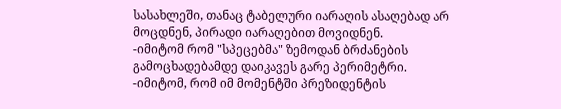სასახლეში, თანაც ტაბელური იარაღის ასაღებად არ მოცდნენ, პირადი იარაღებით მოვიდნენ.
-იმიტომ რომ "სპეცებმა" ზემოდან ბრძანების გამოცხადებამდე დაიკავეს გარე პერიმეტრი.
-იმიტომ, რომ იმ მომენტში პრეზიდენტის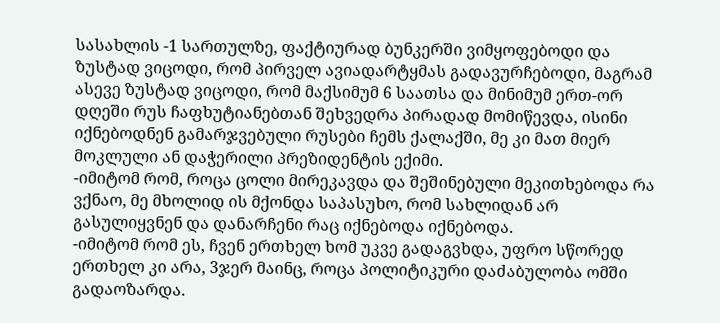სასახლის -1 სართულზე, ფაქტიურად ბუნკერში ვიმყოფებოდი და ზუსტად ვიცოდი, რომ პირველ ავიადარტყმას გადავურჩებოდი, მაგრამ ასევე ზუსტად ვიცოდი, რომ მაქსიმუმ 6 საათსა და მინიმუმ ერთ-ორ დღეში რუს ჩაფხუტიანებთან შეხვედრა პირადად მომიწევდა, ისინი იქნებოდნენ გამარჯვებული რუსები ჩემს ქალაქში, მე კი მათ მიერ მოკლული ან დაჭერილი პრეზიდენტის ექიმი.
-იმიტომ რომ, როცა ცოლი მირეკავდა და შეშინებული მეკითხებოდა რა ვქნაო, მე მხოლიდ ის მქონდა საპასუხო, რომ სახლიდან არ გასულიყვნენ და დანარჩენი რაც იქნებოდა იქნებოდა.
-იმიტომ რომ ეს, ჩვენ ერთხელ ხომ უკვე გადაგვხდა, უფრო სწორედ ერთხელ კი არა, 3ჯერ მაინც, როცა პოლიტიკური დაძაბულობა ომში გადაოზარდა.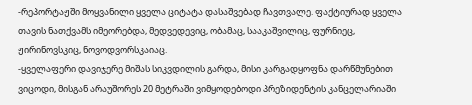-რეპორტაჟში მოყვანილი ყველა ციტატა დასაშვებად ჩავთვალე. ფაქტიურად ყველა თავის ნათქვამს იმეორებდა, მედვედევიც, ობამაც, სააკაშვილიც, ფურნიეც, ჟირინოვსკიც, ნოვოდვორსკაიაც.
-ყველაფერი დავიჯერე მიშას სიკვდილის გარდა, მისი კარგადყოფნა დარწმუნებით ვიცოდი, მისგან არაუშორეს 20 მეტრაში ვიმყოდებოდი პრეზიდენტის კანცელარიაში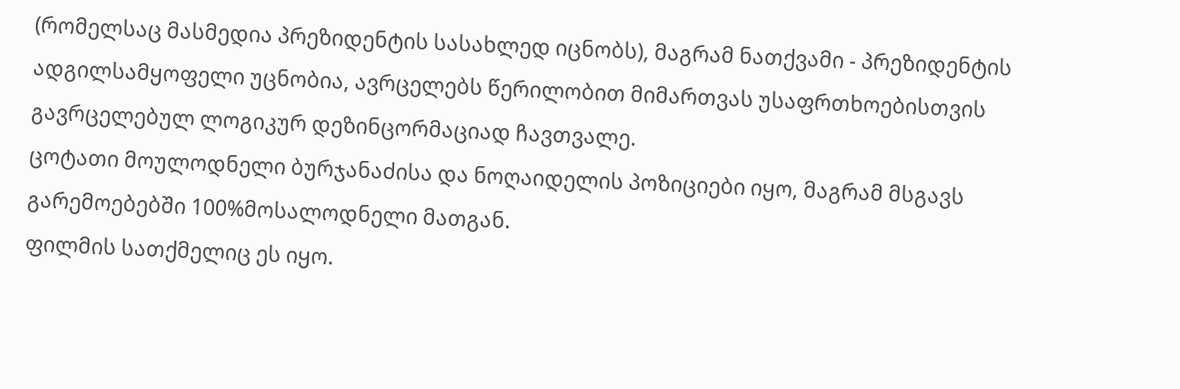(რომელსაც მასმედია პრეზიდენტის სასახლედ იცნობს), მაგრამ ნათქვამი - პრეზიდენტის ადგილსამყოფელი უცნობია, ავრცელებს წერილობით მიმართვას უსაფრთხოებისთვის გავრცელებულ ლოგიკურ დეზინცორმაციად ჩავთვალე.
ცოტათი მოულოდნელი ბურჯანაძისა და ნოღაიდელის პოზიციები იყო, მაგრამ მსგავს გარემოებებში 100%მოსალოდნელი მათგან.
ფილმის სათქმელიც ეს იყო.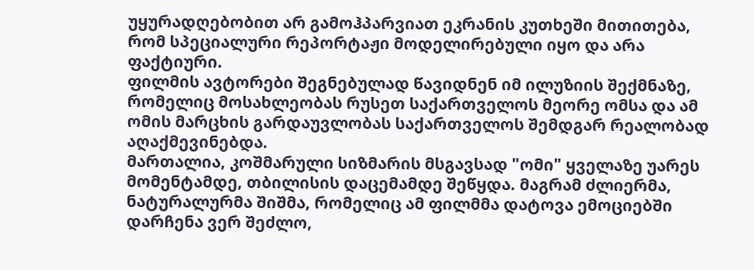უყურადღებობით არ გამოჰპარვიათ ეკრანის კუთხეში მითითება, რომ სპეციალური რეპორტაჟი მოდელირებული იყო და არა ფაქტიური.
ფილმის ავტორები შეგნებულად წავიდნენ იმ ილუზიის შექმნაზე, რომელიც მოსახლეობას რუსეთ საქართველოს მეორე ომსა და ამ ომის მარცხის გარდაუვლობას საქართველოს შემდგარ რეალობად აღაქმევინებდა.
მართალია, კოშმარული სიზმარის მსგავსად "ომი" ყველაზე უარეს მომენტამდე, თბილისის დაცემამდე შეწყდა. მაგრამ ძლიერმა, ნატურალურმა შიშმა, რომელიც ამ ფილმმა დატოვა ემოციებში დარჩენა ვერ შეძლო,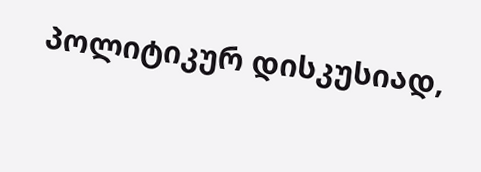პოლიტიკურ დისკუსიად,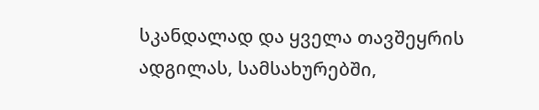სკანდალად და ყველა თავშეყრის ადგილას, სამსახურებში,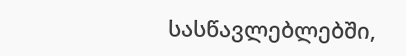სასწავლებლებში,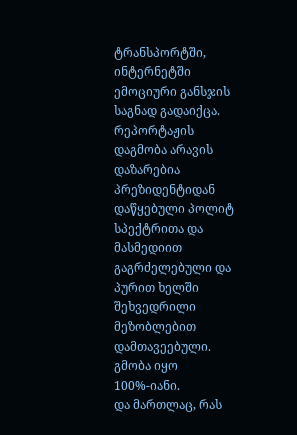ტრანსპორტში, ინტერნეტში ემოციური განსჯის საგნად გადაიქცა.
რეპორტაჟის დაგმობა არავის დაზარებია პრეზიდენტიდან დაწყებული პოლიტ სპექტრითა და მასმედიით გაგრძელებული და პურით ხელში შეხვედრილი მეზობლებით დამთავეებული.
გმობა იყო 100%-იანი.
და მართლაც, რას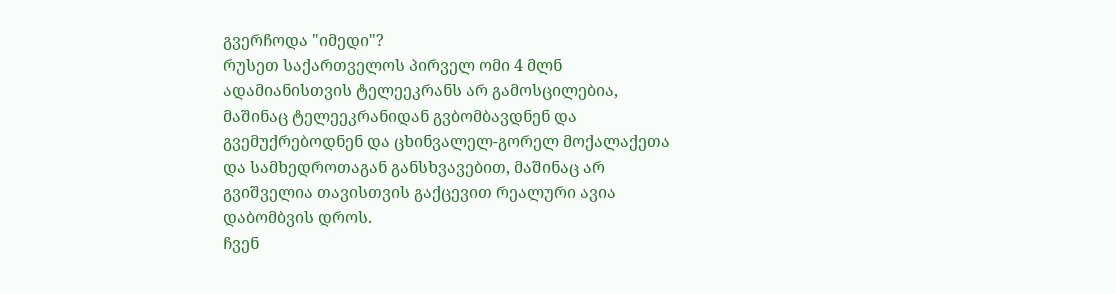გვერჩოდა "იმედი"?
რუსეთ საქართველოს პირველ ომი 4 მლნ ადამიანისთვის ტელეეკრანს არ გამოსცილებია, მაშინაც ტელეეკრანიდან გვბომბავდნენ და გვემუქრებოდნენ და ცხინვალელ-გორელ მოქალაქეთა და სამხედროთაგან განსხვავებით, მაშინაც არ გვიშველია თავისთვის გაქცევით რეალური ავია დაბომბვის დროს.
ჩვენ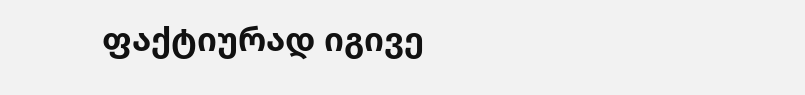ფაქტიურად იგივე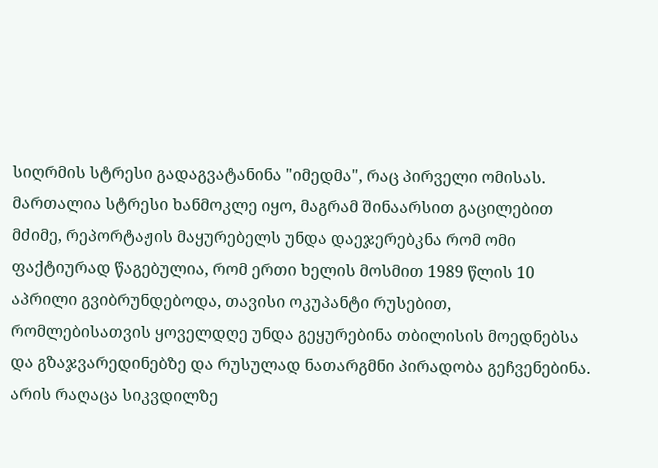სიღრმის სტრესი გადაგვატანინა "იმედმა", რაც პირველი ომისას. მართალია სტრესი ხანმოკლე იყო, მაგრამ შინაარსით გაცილებით მძიმე, რეპორტაჟის მაყურებელს უნდა დაეჯერებკნა რომ ომი ფაქტიურად წაგებულია, რომ ერთი ხელის მოსმით 1989 წლის 10 აპრილი გვიბრუნდებოდა, თავისი ოკუპანტი რუსებით, რომლებისათვის ყოველდღე უნდა გეყურებინა თბილისის მოედნებსა და გზაჯვარედინებზე და რუსულად ნათარგმნი პირადობა გეჩვენებინა.
არის რაღაცა სიკვდილზე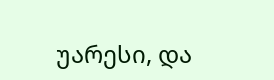უარესი, და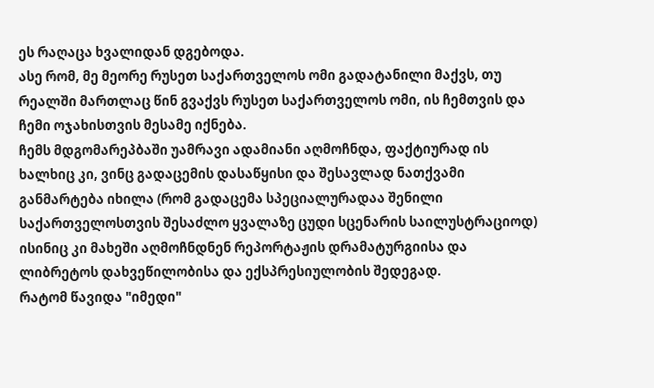ეს რაღაცა ხვალიდან დგებოდა.
ასე რომ, მე მეორე რუსეთ საქართველოს ომი გადატანილი მაქვს, თუ რეალში მართლაც წინ გვაქვს რუსეთ საქართველოს ომი, ის ჩემთვის და ჩემი ოჯახისთვის მესამე იქნება.
ჩემს მდგომარეპბაში უამრავი ადამიანი აღმოჩნდა, ფაქტიურად ის ხალხიც კი, ვინც გადაცემის დასაწყისი და შესავლად ნათქვამი განმარტება იხილა (რომ გადაცემა სპეციალურადაა შენილი საქართველოსთვის შესაძლო ყვალაზე ცუდი სცენარის საილუსტრაციოდ) ისინიც კი მახეში აღმოჩნდნენ რეპორტაჟის დრამატურგიისა და ლიბრეტოს დახვეწილობისა და ექსპრესიულობის შედეგად.
რატომ წავიდა "იმედი"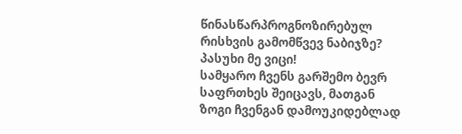წინასწარპროგნოზირებულ რისხვის გამომწვევ ნაბიჯზე?
პასუხი მე ვიცი!
სამყარო ჩვენს გარშემო ბევრ საფრთხეს შეიცავს, მათგან ზოგი ჩვენგან დამოუკიდებლად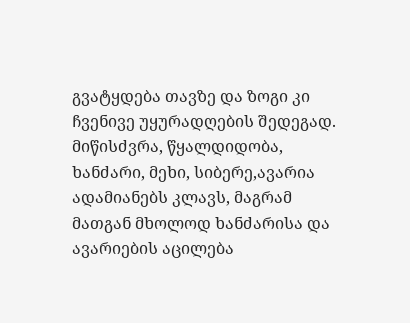გვატყდება თავზე და ზოგი კი ჩვენივე უყურადღების შედეგად. მიწისძვრა, წყალდიდობა, ხანძარი, მეხი, სიბერე,ავარია ადამიანებს კლავს, მაგრამ მათგან მხოლოდ ხანძარისა და ავარიების აცილება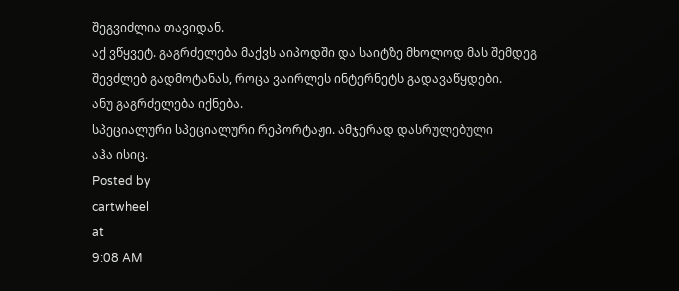შეგვიძლია თავიდან.
აქ ვწყვეტ. გაგრძელება მაქვს აიპოდში და საიტზე მხოლოდ მას შემდეგ შევძლებ გადმოტანას, როცა ვაირლეს ინტერნეტს გადავაწყდები.
ანუ გაგრძელება იქნება.
სპეციალური სპეციალური რეპორტაჟი. ამჯერად დასრულებული
აჰა ისიც.
Posted by
cartwheel
at
9:08 AM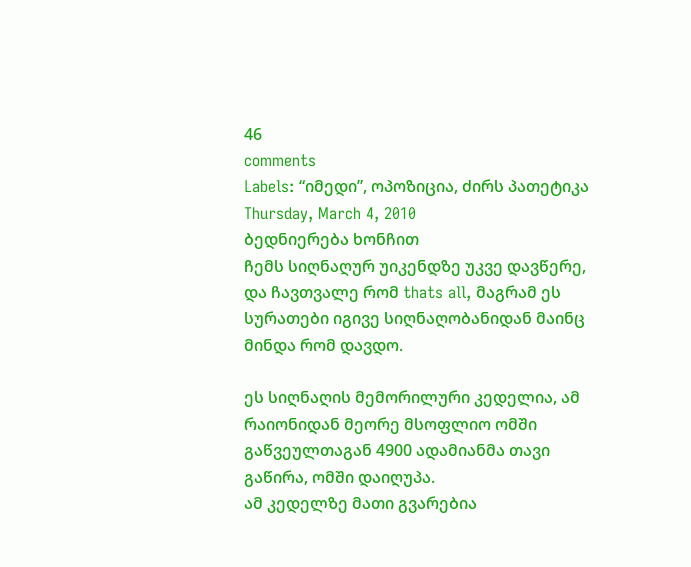46
comments
Labels: “იმედი”, ოპოზიცია, ძირს პათეტიკა
Thursday, March 4, 2010
ბედნიერება ხონჩით
ჩემს სიღნაღურ უიკენდზე უკვე დავწერე, და ჩავთვალე რომ thats all, მაგრამ ეს სურათები იგივე სიღნაღობანიდან მაინც მინდა რომ დავდო.

ეს სიღნაღის მემორილური კედელია, ამ რაიონიდან მეორე მსოფლიო ომში გაწვეულთაგან 4900 ადამიანმა თავი გაწირა, ომში დაიღუპა.
ამ კედელზე მათი გვარებია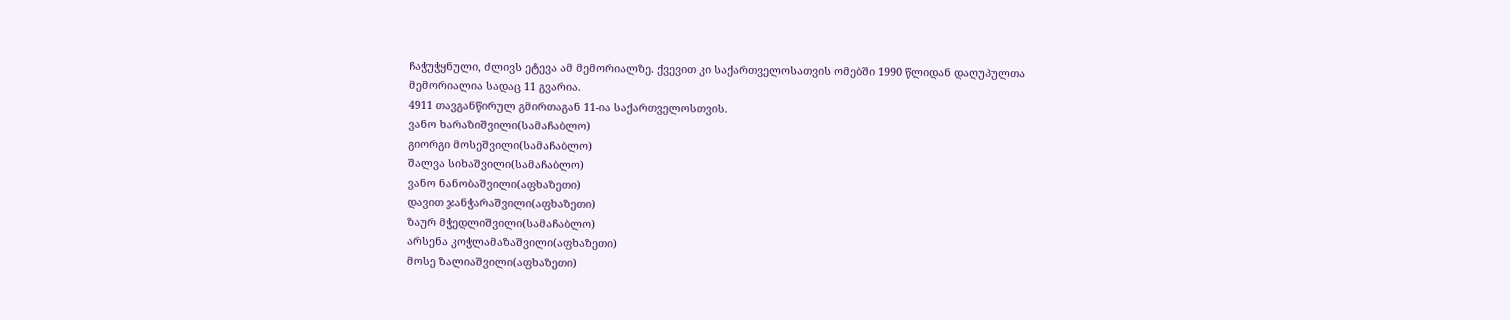ჩაჭუჭყნული, ძლივს ეტევა ამ მემორიალზე. ქვევით კი საქართველოსათვის ომებში 1990 წლიდან დაღუპულთა მემორიალია სადაც 11 გვარია.
4911 თავგანწირულ გმირთაგან 11-ია საქართველოსთვის.
ვანო ხარაზიშვილი(სამაჩაბლო)
გიორგი მოსეშვილი(სამაჩაბლო)
შალვა სიხაშვილი(სამაჩაბლო)
ვანო ნანობაშვილი(აფხაზეთი)
დავით ჯანჭარაშვილი(აფხაზეთი)
ზაურ მჭედლიშვილი(სამაჩაბლო)
არსენა კოჭლამაზაშვილი(აფხაზეთი)
მოსე ზალიაშვილი(აფხაზეთი)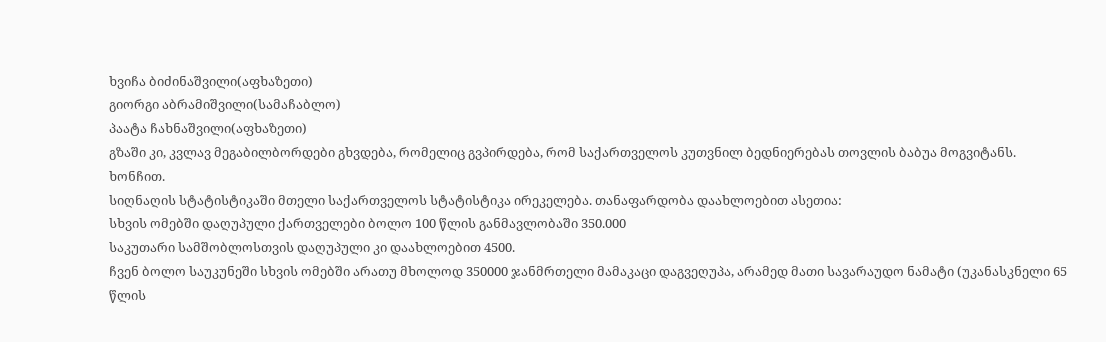ხვიჩა ბიძინაშვილი(აფხაზეთი)
გიორგი აბრამიშვილი(სამაჩაბლო)
პაატა ჩახნაშვილი(აფხაზეთი)
გზაში კი, კვლავ მეგაბილბორდები გხვდება, რომელიც გვპირდება, რომ საქართველოს კუთვნილ ბედნიერებას თოვლის ბაბუა მოგვიტანს.
ხონჩით.
სიღნაღის სტატისტიკაში მთელი საქართველოს სტატისტიკა ირეკელება. თანაფარდობა დაახლოებით ასეთია:
სხვის ომებში დაღუპული ქართველები ბოლო 100 წლის განმავლობაში 350.000
საკუთარი სამშობლოსთვის დაღუპული კი დაახლოებით 4500.
ჩვენ ბოლო საუკუნეში სხვის ომებში არათუ მხოლოდ 350000 ჯანმრთელი მამაკაცი დაგვეღუპა, არამედ მათი სავარაუდო ნამატი (უკანასკნელი 65 წლის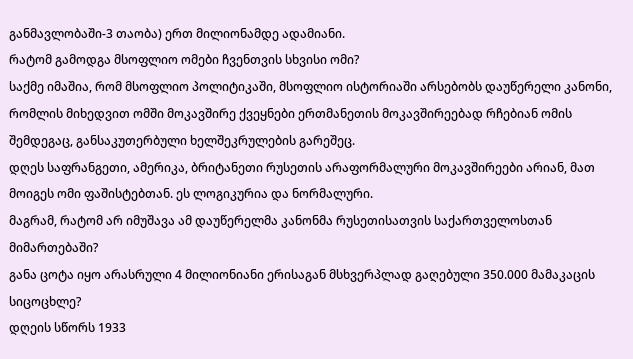განმავლობაში-3 თაობა) ერთ მილიონამდე ადამიანი.
რატომ გამოდგა მსოფლიო ომები ჩვენთვის სხვისი ომი?
საქმე იმაშია, რომ მსოფლიო პოლიტიკაში, მსოფლიო ისტორიაში არსებობს დაუწერელი კანონი, რომლის მიხედვით ომში მოკავშირე ქვეყნები ერთმანეთის მოკავშირეებად რჩებიან ომის შემდეგაც, განსაკუთერბული ხელშეკრულების გარეშეც.
დღეს საფრანგეთი, ამერიკა, ბრიტანეთი რუსეთის არაფორმალური მოკავშირეები არიან, მათ მოიგეს ომი ფაშისტებთან. ეს ლოგიკურია და ნორმალური.
მაგრამ, რატომ არ იმუშავა ამ დაუწერელმა კანონმა რუსეთისათვის საქართველოსთან მიმართებაში?
განა ცოტა იყო არასრული 4 მილიონიანი ერისაგან მსხვერპლად გაღებული 350.000 მამაკაცის სიცოცხლე?
დღეის სწორს 1933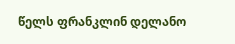წელს ფრანკლინ დელანო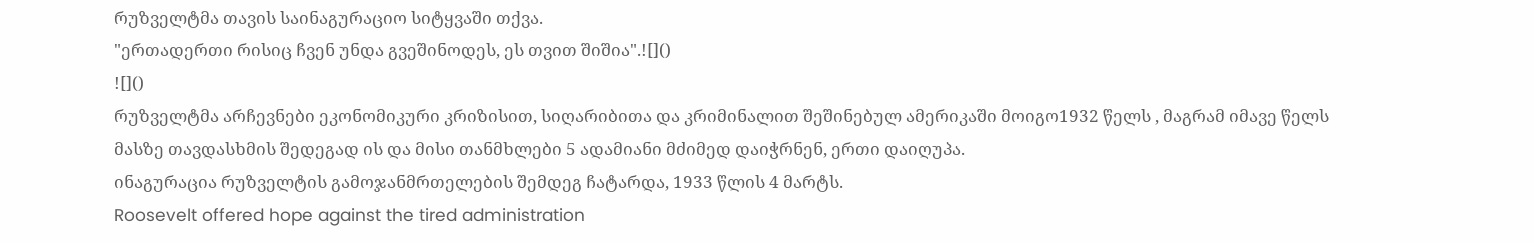რუზველტმა თავის საინაგურაციო სიტყვაში თქვა.
"ერთადერთი რისიც ჩვენ უნდა გვეშინოდეს, ეს თვით შიშია".![]()
![]()
რუზველტმა არჩევნები ეკონომიკური კრიზისით, სიღარიბითა და კრიმინალით შეშინებულ ამერიკაში მოიგო1932 წელს , მაგრამ იმავე წელს მასზე თავდასხმის შედეგად ის და მისი თანმხლები 5 ადამიანი მძიმედ დაიჭრნენ, ერთი დაიღუპა.
ინაგურაცია რუზველტის გამოჯანმრთელების შემდეგ ჩატარდა, 1933 წლის 4 მარტს.
Roosevelt offered hope against the tired administration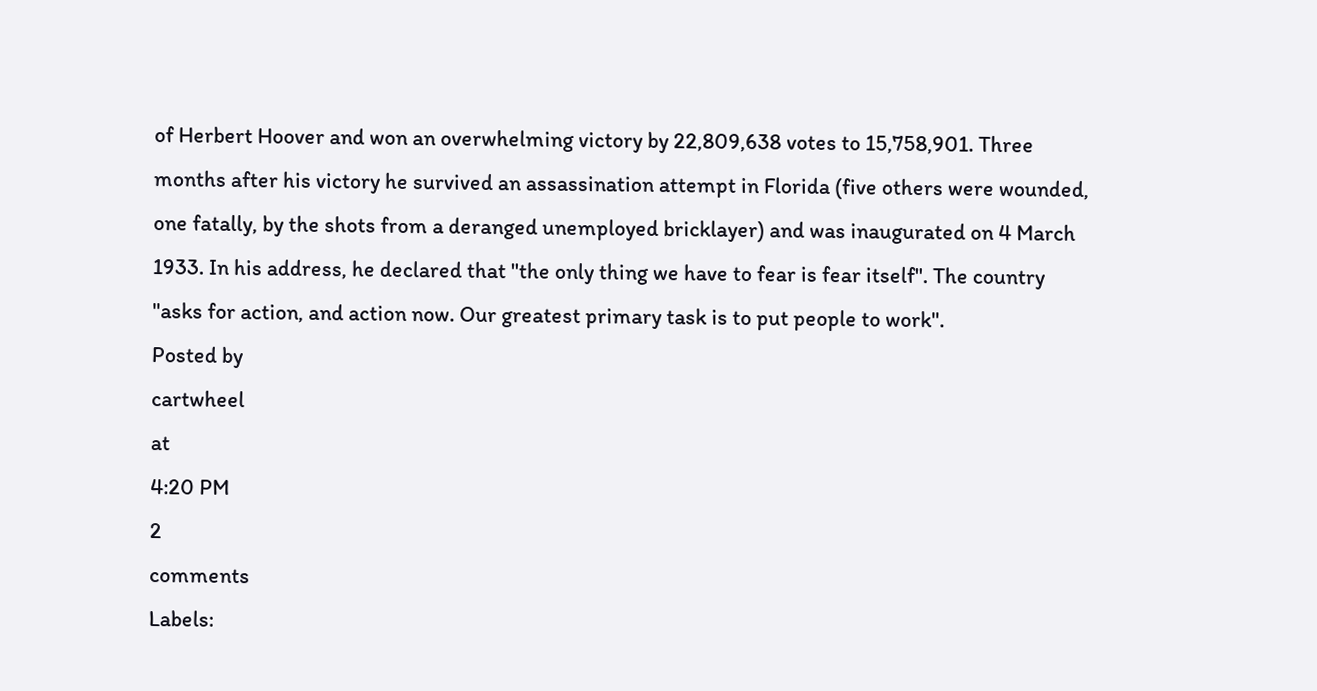of Herbert Hoover and won an overwhelming victory by 22,809,638 votes to 15,758,901. Three months after his victory he survived an assassination attempt in Florida (five others were wounded, one fatally, by the shots from a deranged unemployed bricklayer) and was inaugurated on 4 March 1933. In his address, he declared that "the only thing we have to fear is fear itself". The country "asks for action, and action now. Our greatest primary task is to put people to work".
Posted by
cartwheel
at
4:20 PM
2
comments
Labels: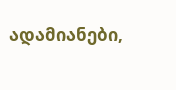ადამიანები,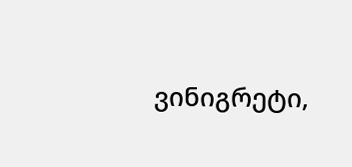ვინიგრეტი,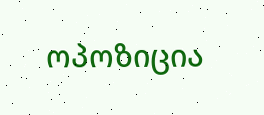ოპოზიცია